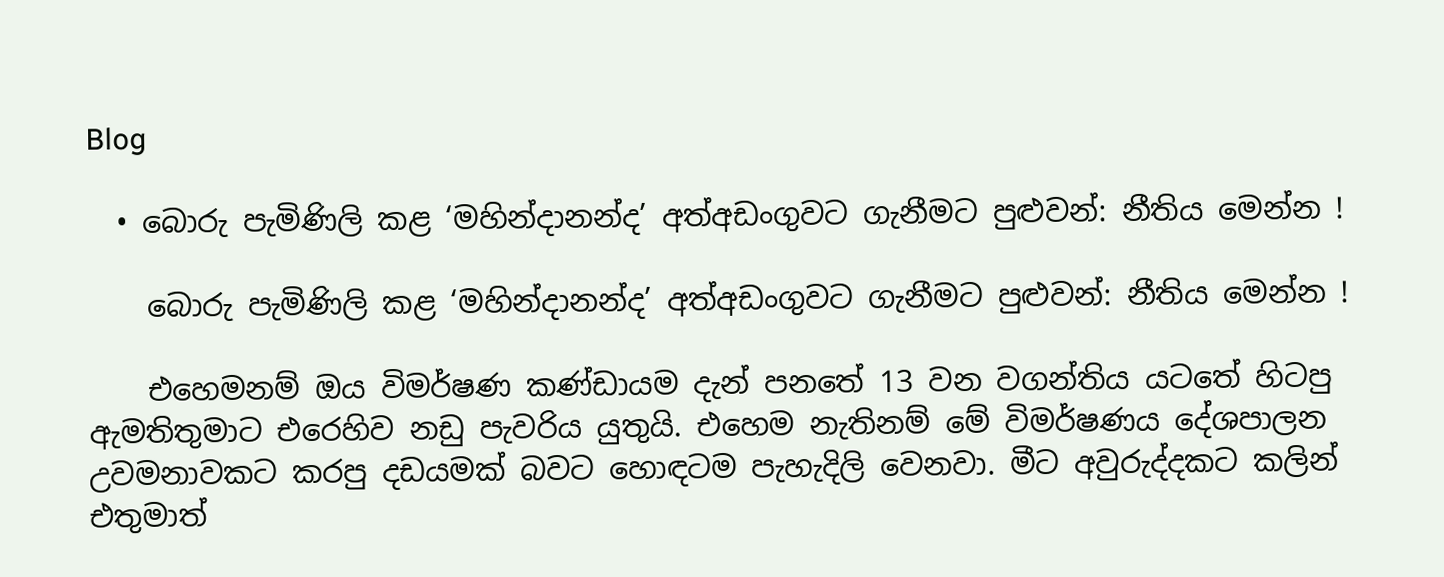Blog

  • බොරු පැමිණිලි කළ ‘මහින්දානන්ද’ අත්අඩංගුවට ගැනීමට පුළුවන්: නීතිය මෙන්න !

    බොරු පැමිණිලි කළ ‘මහින්දානන්ද’ අත්අඩංගුවට ගැනීමට පුළුවන්: නීතිය මෙන්න !

    එහෙමනම් ඔය විමර්ෂණ කණ්ඩායම දැන් පනතේ 13 වන වගන්තිය යටතේ හිටපු ඇමතිතුමාට එරෙහිව නඩු පැවරිය යුතුයි. එහෙම නැතිනම් මේ විමර්ෂණය දේශපාලන උවමනාවකට කරපු දඩයමක් බවට හොඳටම පැහැදිලි වෙනවා. මීට අවුරුද්දකට කලින් එතුමාත්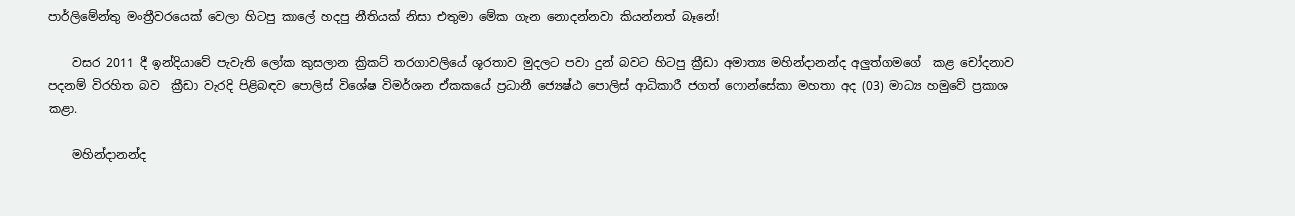පාර්ලිමේන්තු මංත්‍රීවරයෙක් වෙලා හිටපු කාලේ හදපු නීතියක් නිසා එතුමා මේක ගැන නොදන්නවා කියන්නත් බෑනේ!

    වසර 2011 දී ඉන්දියාවේ පැවැති ලෝක කුසලාන ක්‍රිකට් තරගාවලියේ ශූරතාව මුදලට පවා දුන් බවට හිටපු ක්‍රීඩා අමාත්‍ය මහින්දානන්ද අලුත්ගමගේ  කළ චෝදනාව පදනම් විරහිත බව  ක්‍රීඩා වැරදි පිළිබඳව පොලිස් විශේෂ විමර්ශන ඒකකයේ ප්‍රධානී ජ්‍යෙෂ්ඨ පොලිස් ආධිකාරී ජගත් ෆොන්සේකා මහතා අද (03) මාධ්‍ය හමුවේ ප්‍රකාශ කළා.

    මහින්දානන්ද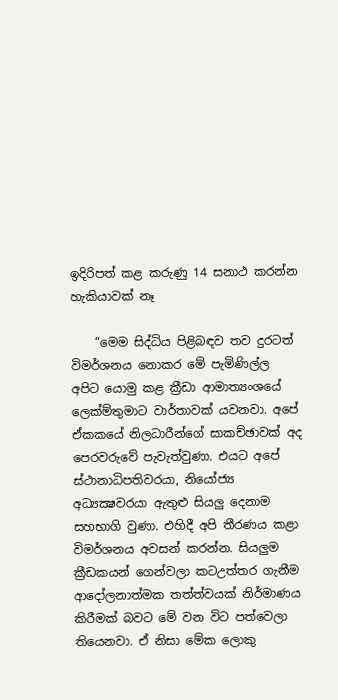ඉදිරිපත් කළ කරුණු 14 සනාථ කරන්න හැකියාවක් නෑ

    “මෙම සිද්ධිය පිළිබඳව තව දුරටත් විමර්ශනය නොකර මේ පැමිණිල්ල අපිට යොමු කළ ක්‍රීඩා ආමාත්‍යංශයේ ලෙක්ම්තුමාට වාර්තාවක් යවනවා. අපේ ඒකකයේ නිලධාරීන්ගේ සාකච්ඡාවක් අද පෙරවරුවේ පැවැත්වුණා. එයට අපේ ස්ථානාධිපතිවරයා, නියෝජ්‍ය අධ්‍යක්‍ෂවරයා ඇතුළු සියලු දෙනාම සහභාගි වුණා. එහිදී අපි තීරණය කළා විමර්ශනය අවසන් කරන්න. සියලුම ක්‍රීඩකයන් ගෙන්වලා කටඋත්තර ගැනීම ආදෝලනාත්මක තත්ත්වයක් නිර්මාණය කිරීමක් බවට මේ වන විට පත්වෙලා තියෙනවා. ඒ නිසා මේක ලොකු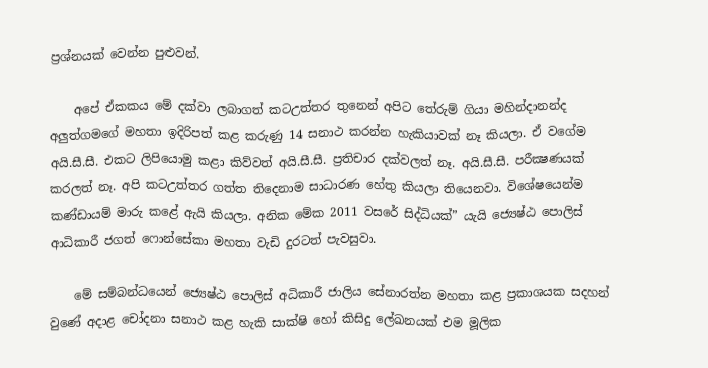ප්‍රශ්නයක් වෙන්න පුළුවන්.

    අපේ ඒකකය මේ දක්වා ලබාගත් කටඋත්තර තුනෙන් අපිට තේරුම් ගියා මහින්දානන්ද අලුත්ගමගේ මහතා ඉදිරිපත් කළ කරුණු 14 සනාථ කරන්න හැකියාවක් නෑ කියලා. ඒ වගේම අයි.සී.සී. එකට ලිපියොමු කළා කිව්වත් අයි.සී.සී. ප්‍රතිචාර දක්වලත් නෑ. අයි.සී.සී. පරීක්‍ෂණයක් කරලත් නෑ. අපි කටඋත්තර ගත්ත තිදෙනාම සාධාරණ හේතු කියලා තියෙනවා. විශේෂයෙන්ම කණ්ඩායම් මාරු කළේ ඇයි කියලා. අනික මේක 2011 වසරේ සිද්ධියක්” යැයි ජ්‍යෙෂ්ඨ පොලිස් ආධිකාරී ජගත් ෆොන්සේකා මහතා වැඩි දුරටත් පැවසුවා.

    මේ සම්බන්ධයෙන් ජ්‍යෙෂ්ඨ පොලිස් අධිකාරී ජාලිය සේනාරත්න මහතා කළ ප්‍රකාශයක සදහන් වුණේ අදාළ චෝදනා සනාථ කළ හැකි සාක්ෂි හෝ කිසිදු ලේඛනයක් එම මූලික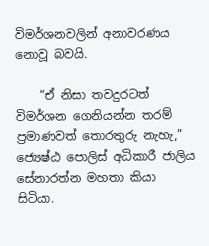විමර්ශනවලින් අනාවරණය නොවූ බවයි.

    “ඒ නිසා තවදුරටත් විමර්ශන ගෙනියන්න තරම් ප්‍රමාණවත් තොරතුරු නැහැ,” ජ්‍යෙෂ්ඨ පොලිස් අධිකාරී ජාලිය සේනාරත්න මහතා කියා සිටියා.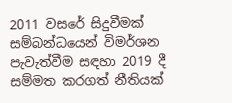2011 වසරේ සිදුවීමක් සම්බන්ධයෙන් විමර්ශන පැවැත්වීම සඳහා 2019 දී සම්මත කරගත් නීතියක්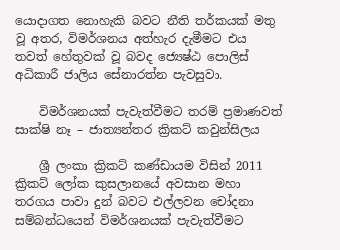යොදාගත නොහැකි බවට නීති තර්කයක් මතු වූ අතර, විමර්ශනය අත්හැර දැමීමට එය තවත් හේතුවක් වූ බවද ජ්‍යෙෂ්ඨ පොලිස් අධිකාරී ජාලිය සේනාරත්න පැවසුවා.

    විමර්ශනයක් පැවැත්වීමට තරම් ප්‍රමාණවත් සාක්ෂි නෑ – ජාත්‍යන්තර ක්‍රිකට් කවුන්සිලය

    ශ්‍රී ලංකා ක්‍රිකට් කණ්ඩායම විසින් 2011 ක්‍රිකට් ලෝක කුසලානයේ අවසාන මහා තරගය පාවා දුන් බවට එල්ලවන චෝදනා සම්බන්ධයෙන් විමර්ශනයක් පැවැත්වීමට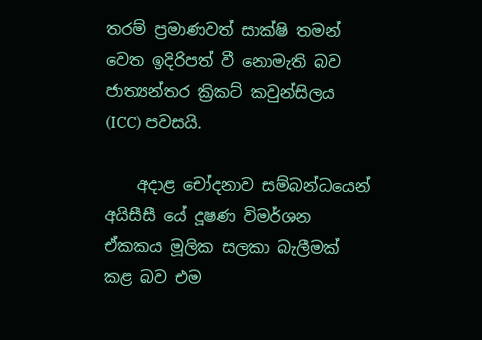තරම් ප්‍රමාණවත් සාක්ෂි තමන් වෙත ඉදිරිපත් වී නොමැති බව ජාත්‍යන්තර ක්‍රිකට් කවුන්සිලය (ICC) පවසයි.

    අදාළ චෝදනාව සම්බන්ධයෙන් අයිසීසී යේ දූෂණ විමර්ශන ඒකකය මූලික සලකා බැලීමක් කළ බව එම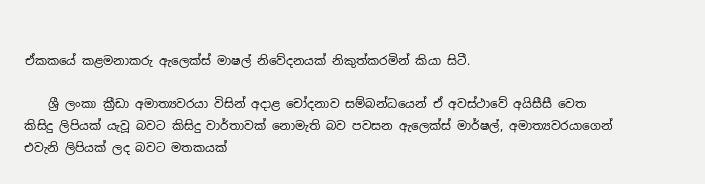ඒකකයේ කළමනාකරු ඇලෙක්ස් මාෂල් නිවේදනයක් නිකුත්කරමින් කියා සිටී.

    ශ්‍රී ලංකා ක්‍රීඩා අමාත්‍යවරයා විසින් අදාළ චෝදනාව සම්බන්ධයෙන් ඒ අවස්ථාවේ අයිසීසී වෙත කිසිදු ලිපියක් යැවූ බවට කිසිදු වාර්තාවක් නොමැති බව පවසන ඇලෙක්ස් මාර්ෂල්, අමාත්‍යවරයාගෙන් එවැනි ලිපියක් ලද බවට මතකයක්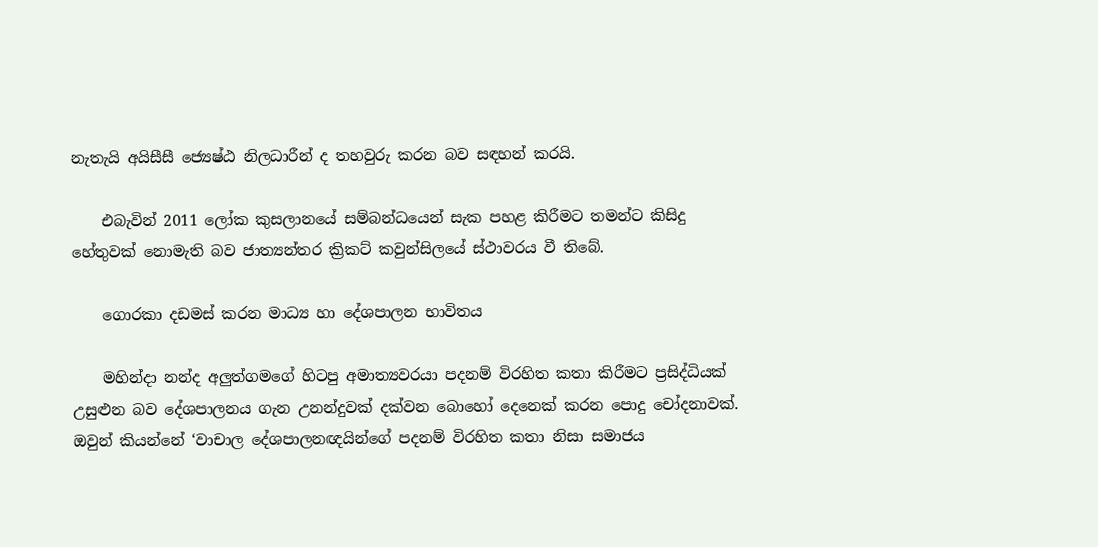නැතැයි අයිසීසී ජ්‍යෙෂ්ඨ නිලධාරීන් ද තහවුරු කරන බව සඳහන් කරයි.

    එබැවින් 2011 ලෝක කුසලානයේ සම්බන්ධයෙන් සැක පහළ කිරීමට තමන්ට කිසිදු හේතුවක් නොමැති බව ජාත්‍යන්තර ක්‍රිකට් කවුන්සිලයේ ස්ථාවරය වී තිබේ.

    ගොරකා දඩමස් කරන මාධ්‍ය හා දේශපාලන භාවිතය

    මහින්දා නන්ද අලුත්ගමගේ හිටපු අමාත්‍යවරයා පදනම් විරහිත කතා කිරීමට ප්‍රසිද්ධියක් උසුළුන බව දේශපාලනය ගැන උනන්දුවක් දක්වන බොහෝ දෙනෙක් කරන පොදු චෝදනාවක්. ඔවුන් කියන්නේ ‘වාචාල දේශපාලනඥයින්ගේ පදනම් විරහිත කතා නිසා සමාජය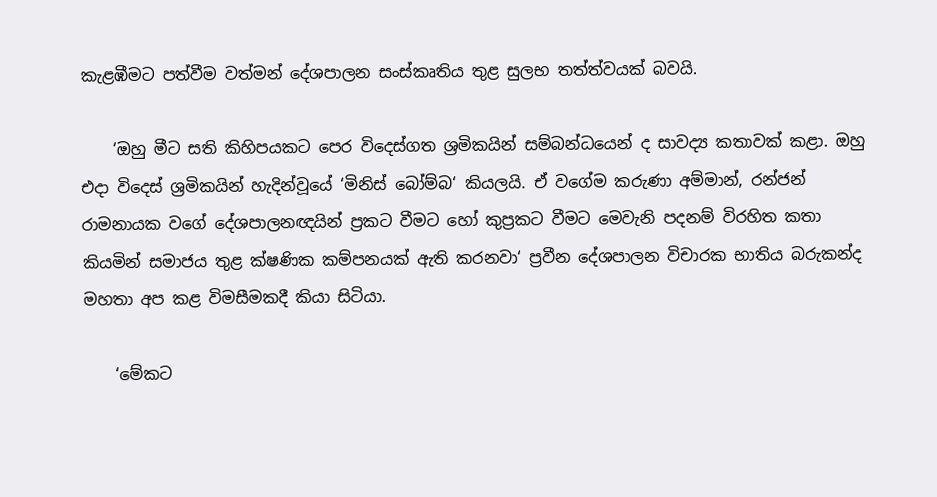කැළඹීමට පත්වීම වත්මන් දේශපාලන සංස්කෘතිය තුළ සුලභ තත්ත්වයක් බවයි.

    ‘ඔහු මීට සති කිහිපයකට පෙර විදෙස්ගත ශ්‍රමිකයින් සම්බන්ධයෙන් ද සාවද්‍ය කතාවක් කළා. ඔහු එදා විදෙස් ශ්‍රමිකයින් හැදින්වූයේ ‘මිනිස් බෝම්බ‘ කියලයි. ඒ වගේම කරුණා අම්මාන්, රන්ජන් රාමනායක වගේ දේශපාලනඥයින් ප්‍රකට වීමට හෝ කුප්‍රකට වීමට මෙවැනි පදනම් විරහිත කතා කියමින් සමාජය තුළ ක්ෂණික කම්පනයක් ඇති කරනවා‘ ප්‍රවීන දේශපාලන විචාරක භාතිය බරුකන්ද මහතා අප කළ විමසීමකදී කියා සිටියා.

    ‘මේකට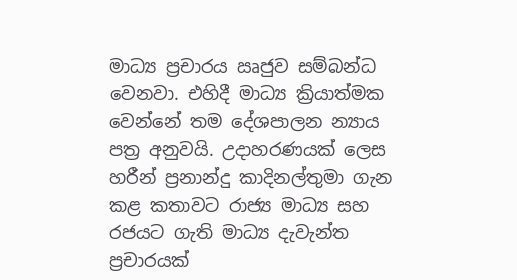මාධ්‍ය ප්‍රචාරය ඍජුව සම්බන්ධ වෙනවා. එහිදී මාධ්‍ය ක්‍රියාත්මක වෙන්නේ තම දේශපාලන න්‍යාය පත්‍ර අනුවයි. උදාහරණයක් ලෙස හරීන් ප්‍රනාන්දු කාදිනල්තුමා ගැන කළ කතාවට රාජ්‍ය මාධ්‍ය සහ රජයට ගැති මාධ්‍ය දැවැන්ත ප්‍රචාරයක්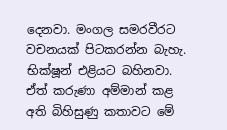දෙනවා. මංගල සමරවීරට වචනයක් පිටකරන්න බැහැ. භික්ෂූන් එළියට බහිනවා. ඒත් කරුණා අම්මාන් කළ අති බිහිසුණු කතාවට මේ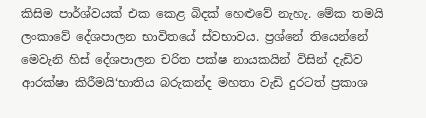කිසිම පාර්ශ්වයක් එක කෙළ බිදක් හෙළුවේ නැහැ. මේක තමයි ලංකාවේ දේශපාලන භාවිතයේ ස්වභාවය. ප්‍රශ්නේ තියෙන්නේ මෙවැනි හිස් දේශපාලන චරිත පක්ෂ නායකයින් විසින් දැඩිව ආරක්ෂා කිරීමයි‘භාතිය බරුකන්ද මහතා වැඩි දුරටත් ප්‍රකාශ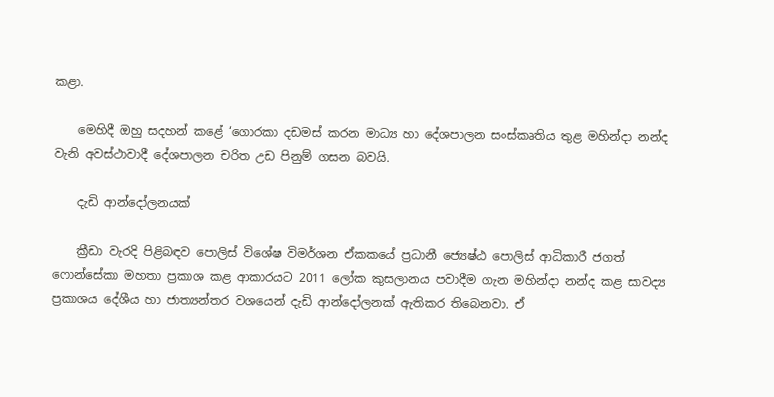කළා.

    මෙහිදී ඔහු සදහන් කළේ ‘ගොරකා දඩමස් කරන මාධ්‍ය හා දේශපාලන සංස්කෘතිය තුළ මහින්දා නන්ද වැනි අවස්ථාවාදී දේශපාලන චරිත උඩ පිනුම් ගසන බවයි.

    දැඩි ආන්දෝලනයක්

    ක්‍රීඩා වැරදි පිළිබඳව පොලිස් විශේෂ විමර්ශන ඒකකයේ ප්‍රධානී ජ්‍යෙෂ්ඨ පොලිස් ආධිකාරී ජගත් ෆොන්සේකා මහතා ප්‍රකාශ කළ ආකාරයට 2011 ලෝක කුසලානය පවාදීම ගැන මහින්දා නන්ද කළ සාවද්‍ය ප්‍රකාශය දේශීය හා ජාත්‍යන්තර වශයෙන් දැඩි ආන්දෝලනක් ඇතිකර තිබෙනවා. ඒ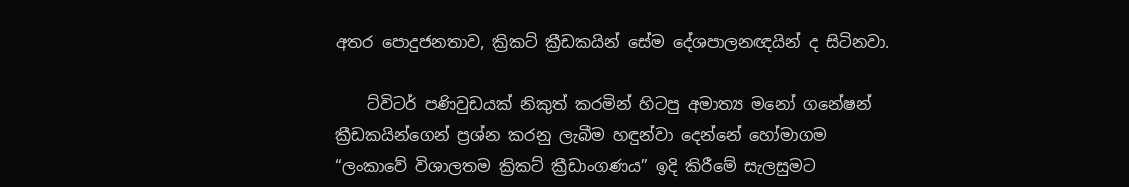අතර පොදුජනතාව, ක්‍රිකට් ක්‍රීඩකයින් සේම දේශපාලනඥයින් ද සිටිනවා.

    ට්විටර් පණිවුඩයක් නිකුත් කරමින් හිටපු අමාත්‍ය මනෝ ගනේෂන් ක්‍රීඩකයින්ගෙන් ප්‍රශ්න කරනු ලැබීම හඳුන්වා දෙන්නේ හෝමාගම “ලංකාවේ විශාලතම ක්‍රිකට් ක්‍රීඩාංගණය” ඉදි කිරීමේ සැලසුමට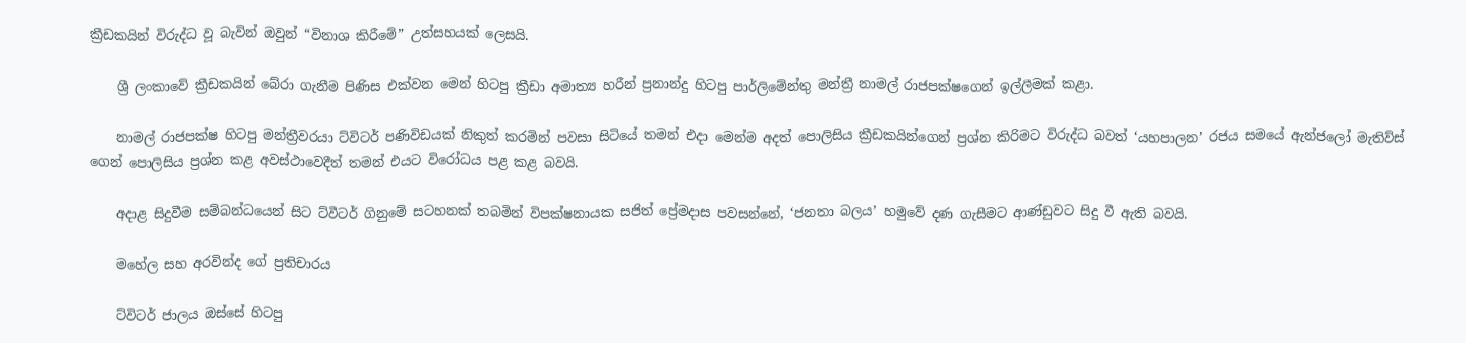ක්‍රීඩකයින් විරුද්ධ වූ බැවින් ඔවුන් “විනාශ කිරීමේ” උත්සහයක් ලෙසයි.

    ශ්‍රී ලංකාවේ ක්‍රීඩකයින් බේරා ගැනීම පිණිස එක්වන මෙන් හිටපු ක්‍රීඩා අමාත්‍ය හරීන් ප්‍රනාන්දු හිටපු පාර්ලිමේන්තු මන්ත්‍රී නාමල් රාජපක්ෂගෙන් ඉල්ලීමක් කළා.

    නාමල් රාජපක්ෂ හිටපු මන්ත්‍රීවරයා ට්විටර් පණිවිඩයක් නිකුත් කරමින් පවසා සිටියේ තමන් එදා මෙන්ම අදත් පොලිසිය ක්‍රීඩකයින්ගෙන් ප්‍රශ්න කිරිමට විරුද්ධ බවත් ‘යහපාලන’ රජය සමයේ ඇන්ජලෝ මැතිව්ස් ගෙන් පොලිසිය ප්‍රශ්න කළ අවස්ථාවෙදීත් තමන් එයට විරෝධය පළ කළ බවයි.

    අදාළ සිදුවීම සම්බන්ධයෙන් සිට ට්වීටර් ගිනුමේ සටහනක් තබමින් විපක්ෂනායක සජිත් ප්‍රේමදාස පවසන්නේ, ‘ජනතා බලය’ හමුවේ දණ ගැසීමට ආණ්ඩුවට සිදු වී ඇති බවයි.

    මහේල සහ අරවින්ද ගේ ප්‍රතිචාරය

    ට්විටර් ජාලය ඔස්සේ හිටපු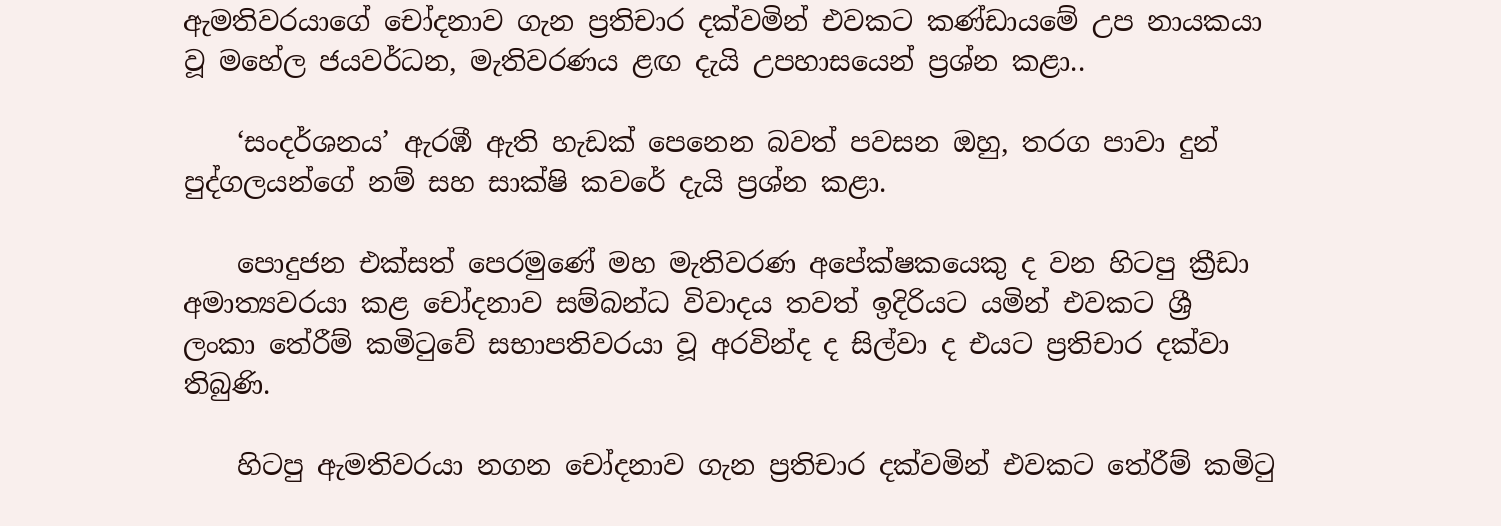ඇමතිවරයාගේ චෝදනාව ගැන ප්‍රතිචාර දක්වමින් එවකට කණ්ඩායමේ උප නායකයා වූ මහේල ජයවර්ධන, මැතිවරණය ළඟ දැයි උපහාසයෙන් ප්‍රශ්න කළා..

    ‘සංදර්ශනය’ ඇරඹී ඇති හැඩක් පෙනෙන බවත් පවසන ඔහු, තරග පාවා දුන් පුද්ගලයන්ගේ නම් සහ සාක්ෂි කවරේ දැයි ප්‍රශ්න කළා.

    පොදුජන එක්සත් පෙරමුණේ මහ මැතිවරණ අපේක්ෂකයෙකු ද වන හිටපු ක්‍රීඩා අමාත්‍යවරයා කළ චෝදනාව සම්බන්ධ විවාදය තවත් ඉදිරියට යමින් එවකට ශ්‍රී ලංකා තේරීම් කමිටුවේ සභාපතිවරයා වූ අරවින්ද ද සිල්වා ද එයට ප්‍රතිචාර දක්වා තිබුණි.

    හිටපු ඇමතිවරයා නගන චෝදනාව ගැන ප්‍රතිචාර දක්වමින් එවකට තේරීම් කමිටු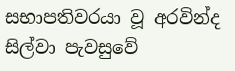සභාපතිවරයා වූ අරවින්ද සිල්වා පැවසුවේ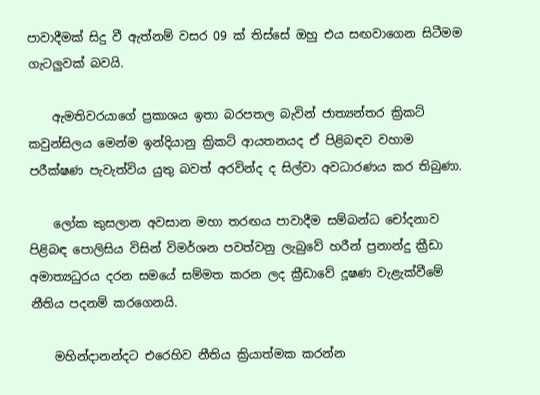පාවාදීමක් සිදු වී ඇත්නම් වසර 09 ක් තිස්සේ ඔහු එය සඟවාගෙන සිටීමම ගැටලුවක් බවයි.

    ඇමතිවරයාගේ ප්‍රකාශය ඉතා බරපතල බැවින් ජාත්‍යන්තර ක්‍රිකට් කවුන්සිලය මෙන්ම ඉන්දියානු ක්‍රිකට් ආයතනයද ඒ පිළිබඳව වහාම පරීක්ෂණ පැවැත්විය යුතු බවත් අරවින්ද ද සිල්වා අවධාරණය කර තිබුණා.

    ලෝක කුසලාන අවසාන මහා තරඟය පාවාදීම සම්බන්ධ චෝදනාව පිළිබඳ පොලිසිය විසින් විමර්ශන පවත්වනු ලැබුවේ හරීන් ප්‍රනාන්දු ක්‍රීඩා අමාත්‍යධුරය දරන සමයේ සම්මත කරන ලද ක්‍රීඩාවේ දූෂණ වැළැක්වීමේ නීතිය පදනම් කරගෙනයි.

    මහින්දානන්දට එරෙහිව නීතිය ක්‍රියාත්මක කරන්න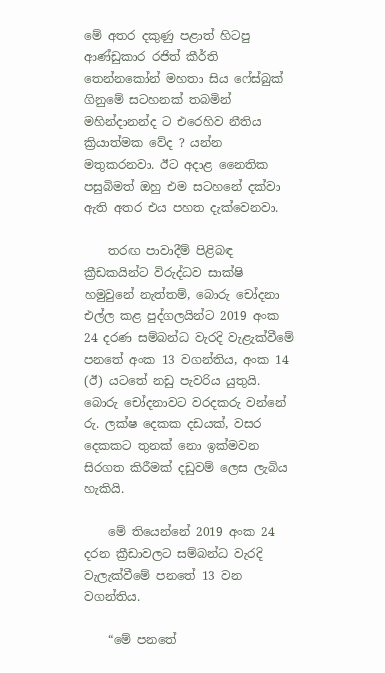මේ අතර දකුණු පළාත් හිටපු ආණ්ඩුකාර රජිත් කීර්ති තෙන්නකෝන් මහතා සිය ෆේස්බුක් ගිනුමේ සටහනක් තබමින් මහින්දානන්ද ට එරෙහිව නීතිය ක්‍රියාත්මක වේද ? යන්න මතුකරනවා. ඊට අදාළ නෛතික පසුබිමත් ඔහු එම සටහනේ දක්වා ඇති අතර එය පහත දැක්වෙනවා.

    තරඟ පාවාදීම් පිළිබඳ ක්‍රීඩකයින්ට විරුද්ධව සාක්ෂි හමුවුනේ නැත්තම්, බොරු චෝදනා එල්ල කළ පුද්ගලයින්ට 2019 අංක 24 දරණ සම්බන්ධ වැරදි වැළැක්වීමේ පනතේ අංක 13 වගන්තිය, අංක 14 (ඊ) යටතේ නඩු පැවරිය යුතුයි. බොරු චෝදනාවට වරදකරු වන්නේ රු. ලක්ෂ දෙකක දඩයක්, වසර දෙකකට තුනක් නො ඉක්මවන සිරගත කිරීමක් දඩුවම් ලෙස ලැබිය හැකියි.

    මේ තියෙන්නේ 2019 අංක 24 දරන ක්‍රීඩාවලට සම්බන්ධ වැරදි වැලැක්වීමේ පනතේ 13 වන වගන්තිය.

    “මේ පනතේ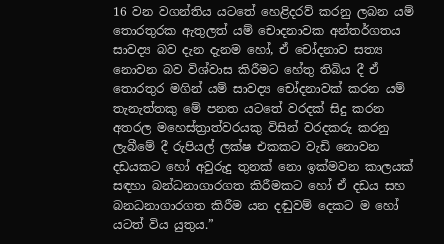16 වන වගන්තිය යටතේ හෙළිදරව් කරනු ලබන යම් තොරතුරක ඇතුලත් යම් චොදනාවක අන්තර්ගතය සාවද්‍ය බව දැන දැනම හෝ, ඒ චෝදනාව සත්‍ය නොවන බව විශ්වාස කිරීමට හේතු තිබිය දී ඒ තොරතුර මගින් යම් සාවද්‍ය චෝදනාවක් කරන යම් තැනැත්තකු මේ පනත යටතේ වරදක් සිදු කරන අතරල මහෙස්ත්‍රාත්වරයකු විසින් වරදකරු කරනු ලැබීමේ දී රුපියල් ලක්ෂ එකකට වැඩි නොවන දඩයකට හෝ අවුරුදු තුනක් නො ඉක්මවන කාලයක් සඳහා බන්ධනාගාරගත කිරීමකට හෝ ඒ දඩය සහ බනධනාගාරගත කිරීම යන දඬුවම් දෙකට ම හෝ යටත් විය යුතුය.”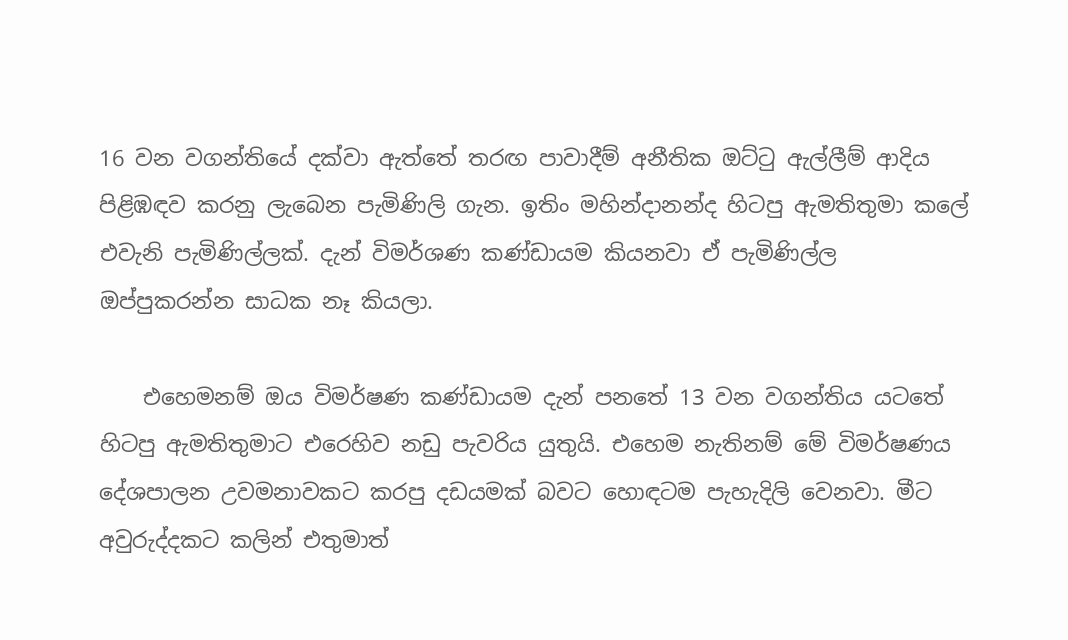16 වන වගන්තියේ දක්වා ඇත්තේ තරඟ පාවාදීම් අනීතික ඔට්ටු ඇල්ලීම් ආදිය පිළිඹඳව කරනු ලැබෙන පැමිණිලි ගැන. ඉතිං මහින්දානන්ද හිටපු ඇමතිතුමා කලේ එවැනි පැමිණිල්ලක්. දැන් විමර්ශණ කණ්ඩායම කියනවා ඒ පැමිණිල්ල ඔප්පුකරන්න සාධක නෑ කියලා.

    එහෙමනම් ඔය විමර්ෂණ කණ්ඩායම දැන් පනතේ 13 වන වගන්තිය යටතේ හිටපු ඇමතිතුමාට එරෙහිව නඩු පැවරිය යුතුයි. එහෙම නැතිනම් මේ විමර්ෂණය දේශපාලන උවමනාවකට කරපු දඩයමක් බවට හොඳටම පැහැදිලි වෙනවා. මීට අවුරුද්දකට කලින් එතුමාත්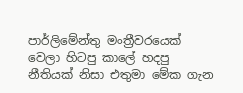පාර්ලිමේන්තු මංත්‍රීවරයෙක් වෙලා හිටපු කාලේ හදපු නීතියක් නිසා එතුමා මේක ගැන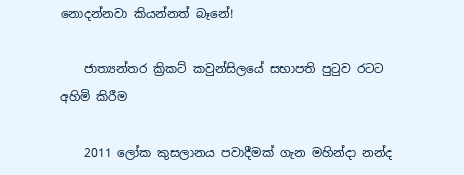නොදන්නවා කියන්නත් බෑනේ!

    ජාත්‍යන්තර ක්‍රිකට් කවුන්සිලයේ සභාපති පුටුව රටට අහිමි කිරීම

    2011 ලෝක කුසලානය පවාදීමක් ගැන මහින්දා නන්ද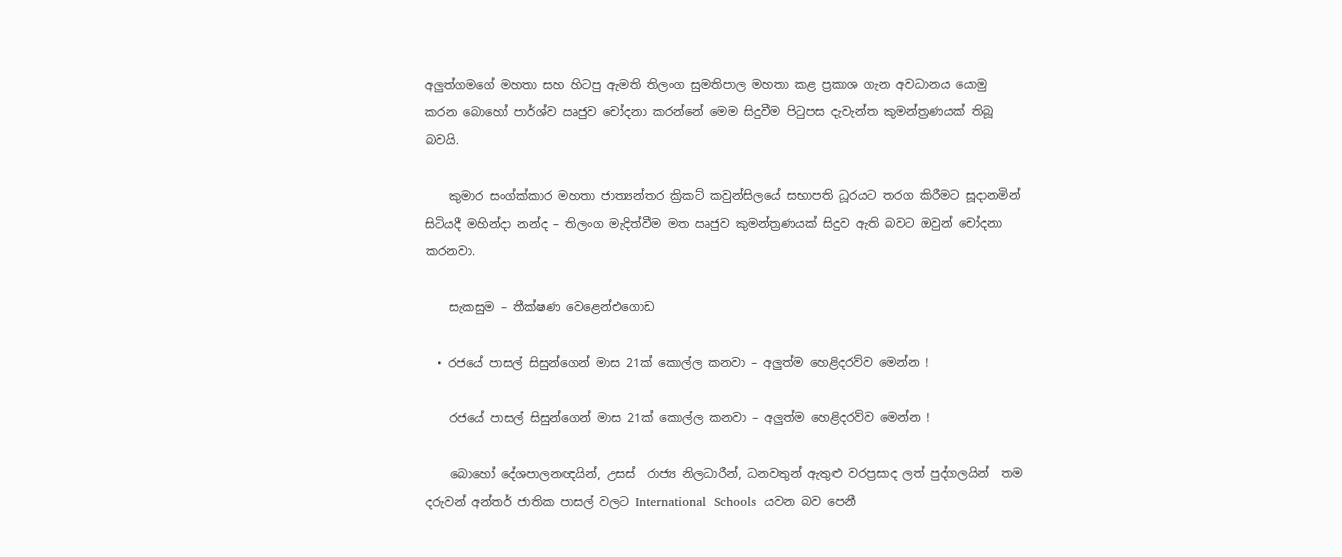අලුත්ගමගේ මහතා සහ හිටපු ඇමති තිලංග සුමතිපාල මහතා කළ ප්‍රකාශ ගැන අවධානය යොමු කරන බොහෝ පාර්ශ්ව ඍජුව චෝදනා කරන්නේ මෙම සිදුවීම පිටුපස දැවැන්ත කුමන්ත්‍රණයක් තිබූ බවයි.

    කුමාර සංග්ක්කාර මහතා ජාත්‍යන්තර ක්‍රිකට් කවුන්සිලයේ සභාපති ධූරයට තරග කිරීමට සූදානමින් සිටියදී මහින්දා නන්ද – තිලංග මැදිත්වීම මත ඍජුව කුමන්ත්‍රණයක් සිදුව ඇති බවට ඔවුන් චෝදනා කරනවා.

    සැකසුම – තීක්ෂණ වෙළෙන්එගොඩ

  • රජයේ පාසල් සිසුන්ගෙන් මාස 21ක් කොල්ල කනවා – අලුත්ම හෙළිදරව්ව මෙන්න !

    රජයේ පාසල් සිසුන්ගෙන් මාස 21ක් කොල්ල කනවා – අලුත්ම හෙළිදරව්ව මෙන්න !

    බොහෝ දේශපාලනඥයින්, උසස්  රාජ්‍ය නිලධාරීන්, ධනවතුන් ඇතුළු වරප්‍රසාද ලත් පුද්ගලයින්  තම දරුවන් අන්තර් ජාතික පාසල් වලට International  Schools  යවන බව පෙනී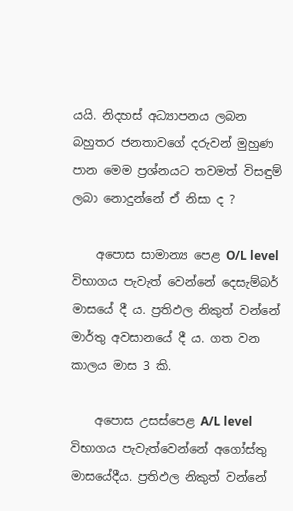යයි. නිදහස් අධ්‍යාපනය ලබන බහුතර ජනතාවගේ දරුවන් මුහුණ පාන මෙම ප්‍රශ්නයට තවමත් විසඳුම් ලබා නොදුන්නේ ඒ නිසා ද ?

    අපොස සාමාන්‍ය පෙළ O/L level  විභාගය පැවැත් වෙන්නේ දෙසැම්බර් මාසයේ දී ය. ප්‍රතිඵල නිකුත් වන්නේ  මාර්තු අවසානයේ දී ය. ගත වන කාලය මාස 3 කි.

    අපොස උසස්පෙළ A/L level  විභාගය පැවැත්වෙන්නේ අගෝස්තු මාසයේදීය. ප්‍රතිඵල නිකුත් වන්නේ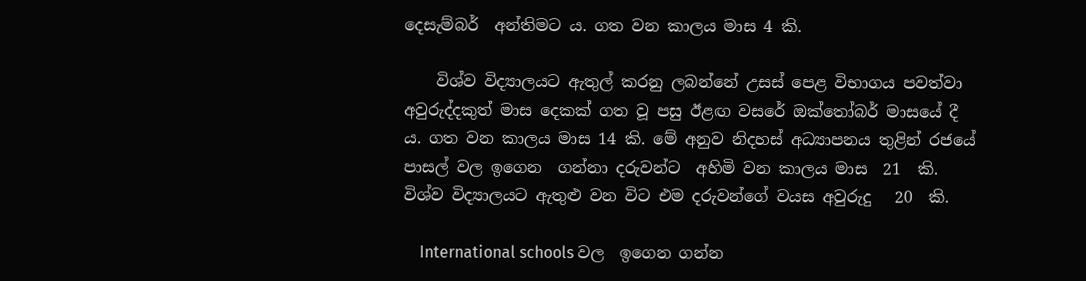දෙසැම්බර්  අන්තිමට ය. ගත වන කාලය මාස 4 කි.

    විශ්ව විද්‍යාලයට ඇතුල් කරනු ලබන්නේ උසස් පෙළ විභාගය පවත්වා අවුරුද්දකුත් මාස දෙකක් ගත වූ පසු ඊළඟ වසරේ ඔක්තෝබර් මාසයේ දී ය. ගත වන කාලය මාස 14 කි. මේ අනුව නිදහස් අධ්‍යාපනය තුළින් රජයේ පාසල් වල ඉගෙන  ගන්නා දරුවන්ට  අහිමි වන කාලය මාස  21  කි. විශ්ව විද්‍යාලයට ඇතුළු වන විට එම දරුවන්ගේ වයස අවුරුදු   20  කි.

    International schools වල  ඉගෙන ගන්න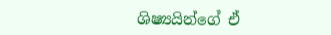ශිෂ්‍යයින්ගේ ඒ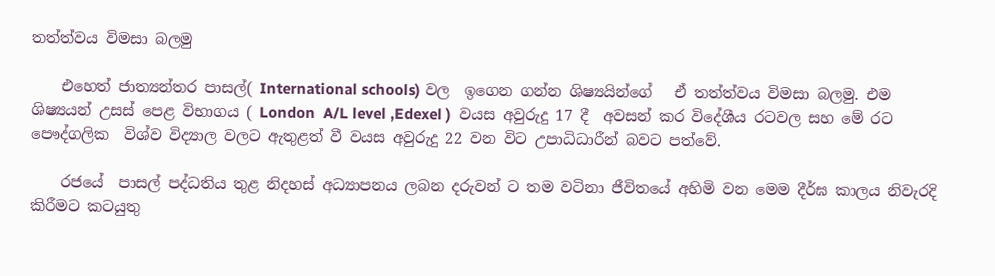තත්ත්වය විමසා බලමු

    එහෙත් ජාත්‍යන්තර පාසල්( International schools) වල  ඉගෙන ගන්න ශිෂ්‍යයින්ගේ   ඒ තත්ත්වය විමසා බලමු. එම ශිෂ්‍යයන් උසස් පෙළ විභාගය ( London  A/L level ,Edexel )  වයස අවුරුදු 17 දී  අවසන් කර විදේශීය රටවල සහ මේ රට  පෞද්ගලික  විශ්ව විද්‍යාල වලට ඇතුළත් වී වයස අවුරුදු 22 වන විට උපාධිධාරීන් බවට පත්වේ.

    රජයේ  පාසල් පද්ධතිය තුළ නිදහස් අධ්‍යාපනය ලබන දරුවන් ට තම වටිනා ජීවිතයේ අහිමි වන මෙම දීර්ඝ කාලය නිවැරදි කිරීමට කටයුතු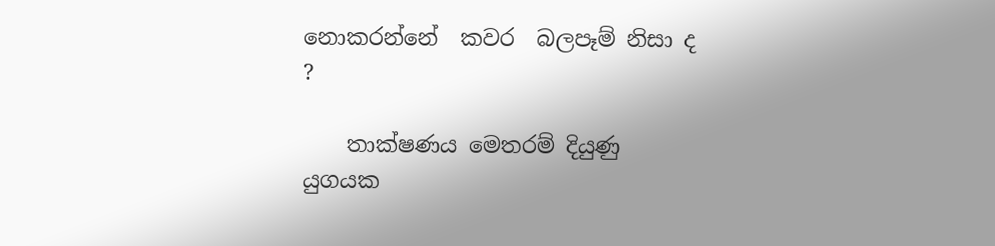නොකරන්නේ  කවර  බලපෑම් නිසා ද ?

    තාක්ෂණය මෙතරම් දියුණු යුගයක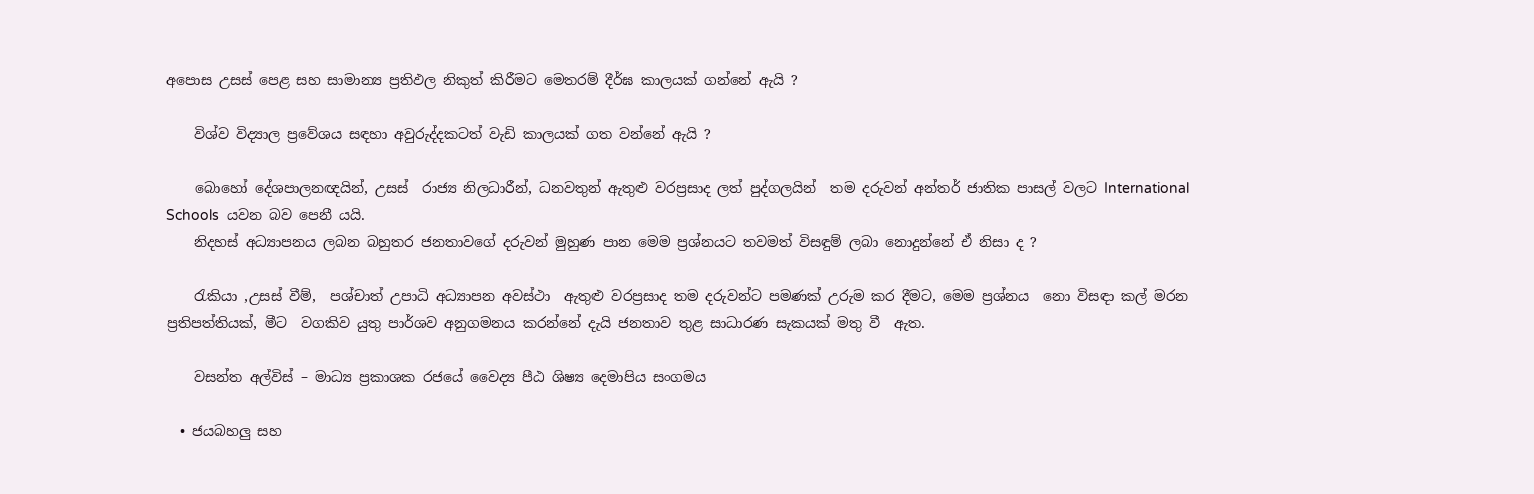අපොස උසස් පෙළ සහ සාමාන්‍ය ප්‍රතිඵල නිකුත් කිරීමට මෙතරම් දීර්ඝ කාලයක් ගන්නේ ඇයි ?

    විශ්ව විද්‍යාල ප්‍රවේශය සඳහා අවුරුද්දකටත් වැඩි කාලයක් ගත වන්නේ ඇයි ?

    බොහෝ දේශපාලනඥයින්, උසස්  රාජ්‍ය නිලධාරීන්, ධනවතුන් ඇතුළු වරප්‍රසාද ලත් පුද්ගලයින්  තම දරුවන් අන්තර් ජාතික පාසල් වලට International  Schools  යවන බව පෙනී යයි.
    නිදහස් අධ්‍යාපනය ලබන බහුතර ජනතාවගේ දරුවන් මුහුණ පාන මෙම ප්‍රශ්නයට තවමත් විසඳුම් ලබා නොදුන්නේ ඒ නිසා ද ?

    රැකියා ,උසස් වීම්,  පශ්චාත් උපාධි අධ්‍යාපන අවස්ථා  ඇතුළු වරප්‍රසාද තම දරුවන්ට පමණක් උරුම කර දීමට, මෙම ප්‍රශ්නය  නො විසඳා කල් මරන ප්‍රතිපත්තියක්, මීට  වගකිව යුතු පාර්ශව අනුගමනය කරන්නේ දැයි ජනතාව තුළ සාධාරණ සැකයක් මතු වී  ඇත.

    වසන්ත අල්විස් – මාධ්‍ය ප්‍රකාශක රජයේ වෛද්‍ය පීඨ ශිෂ්‍ය දෙමාපිය සංගමය

  • ජයබහලු සහ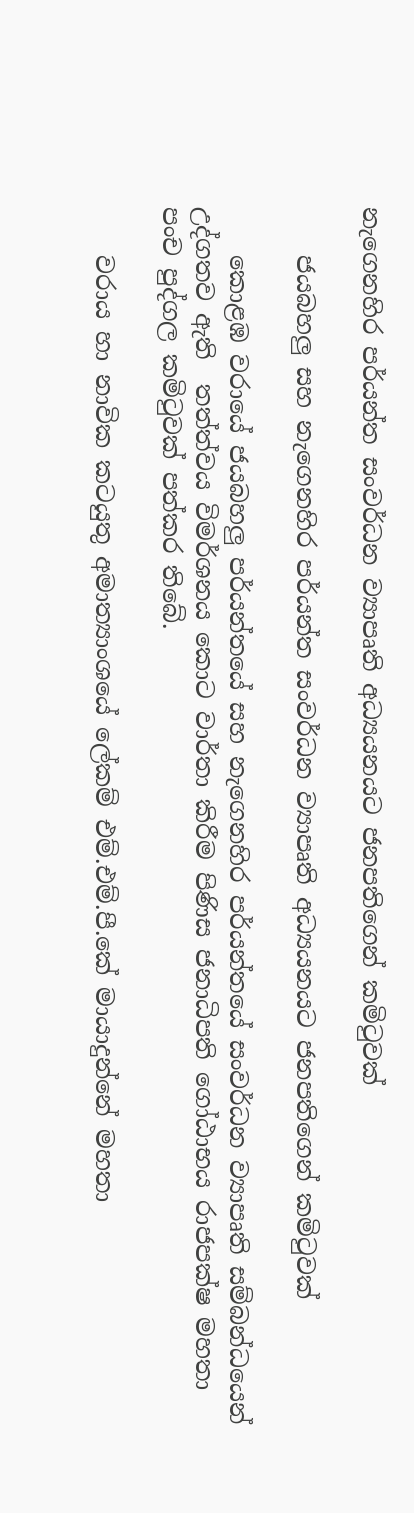නැගෙනහිර පර්යන්ත සංවර්ධන ව්‍යාපෘති අධ්‍යයනයට ජනපතිගෙන් කමිටුවක්

    ජයබහලු සහ නැගෙනහිර පර්යන්ත සංවර්ධන ව්‍යාපෘති අධ්‍යයනයට ජනපතිගෙන් කමිටුවක්

    කොළඹ වරායේ ජයබහලු පර්යන්තයේ සහ නැගෙනහිර පර්යන්තයේ සංවර්ධන ව්‍යාපෘති සම්බන්ධයෙන් උද්ගතව ඇති  තත්ත්වය විමර්ශනය කොට වාර්තා කිරීම පිණිස ජනාධිපති ගෝඨාභය රාජපක්ෂ මහතා පංච පුද්ගල කමිටුවක් පත්කර තිබේ.

    වරාය හා නාවික කටයුතු අමාත්‍යාංශයේ ලේකම් එම්.එම්.පී.කේ මායාදුන්නේ මහතා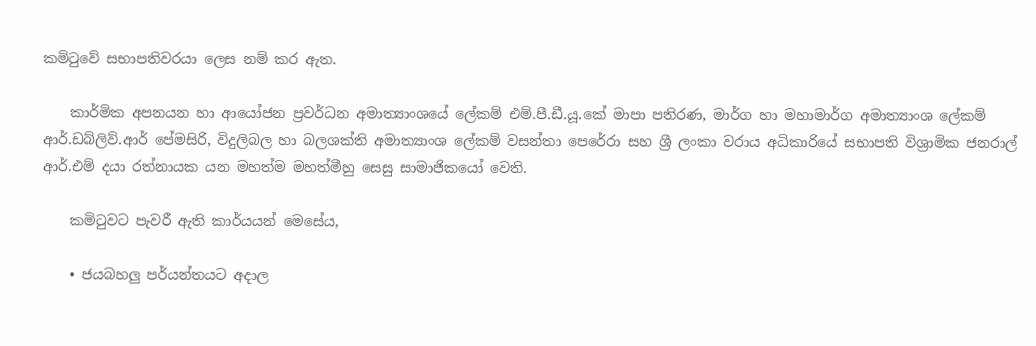කමිටුවේ සභාපතිවරයා ලෙස නම් කර ඇත.

    කාර්මික අපනයන හා ආයෝජන ප්‍රවර්ධන අමාත්‍යාංශයේ ලේකම් එම්.පී.ඩී.යූ.කේ මාපා පතිරණ, මාර්ග හා මහාමාර්ග අමාත්‍යාංශ ලේකම් ආර්.ඩබ්ලිව්.ආර් පේමසිරි, විදුලිබල හා බලශක්ති අමාත්‍යාංශ ලේකම් වසන්තා පෙරේරා සහ ශ්‍රී ලංකා වරාය අධිකාරියේ සභාපති විශ්‍රාමික ජනරාල් ආර්.එම් දයා රත්නායක යන මහත්ම මහත්මීහු සෙසු සාමාජිකයෝ වෙති.

    කමිටුවට පැවරී ඇති කාර්යයන් මෙසේය,

    • ජයබහලු පර්යන්තයට අදාල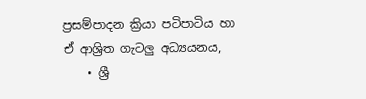ප්‍රසම්පාදන ක්‍රියා පටිපාටිය හා ඒ ආශ්‍රිත ගැටලු අධ්‍යයනය,
    • ශ්‍රී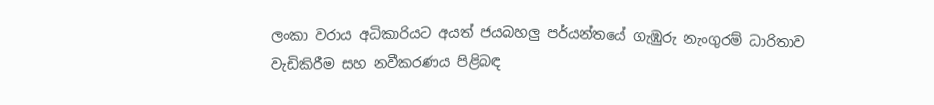ලංකා වරාය අධිකාරියට අයත් ජයබහලු පර්යන්තයේ ගැඹුරු නැංගුරම් ධාරිතාව වැඩිකිරීම සහ නවීකරණය පිළිබඳ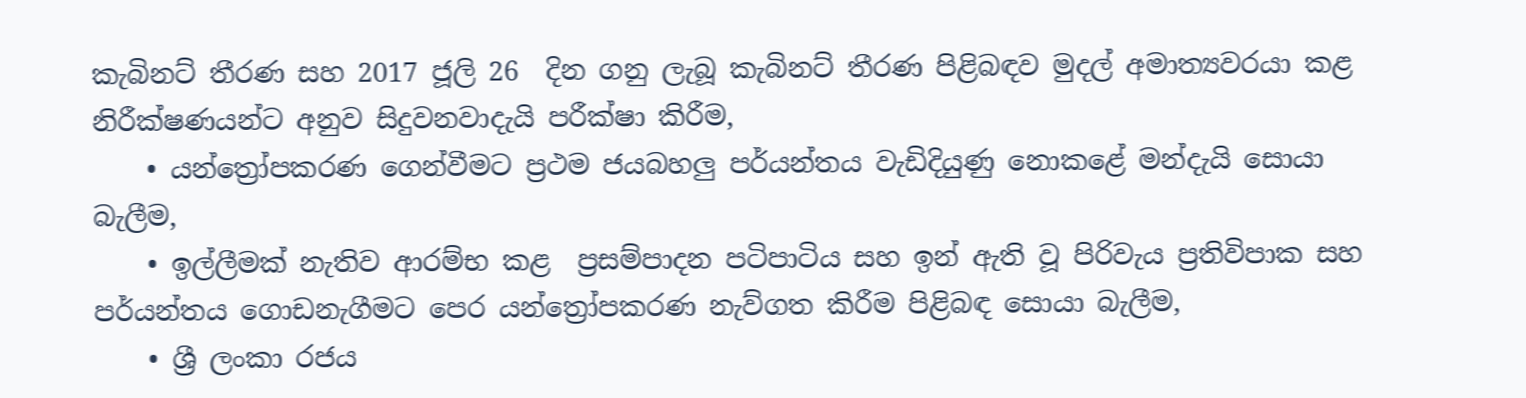කැබිනට් තීරණ සහ 2017 ජූලි 26  දින ගනු ලැබූ කැබිනට් තීරණ පිළිබඳව මුදල් අමාත්‍යවරයා කළ නිරීක්ෂණයන්ට අනුව සිදුවනවාදැයි පරීක්ෂා කිරීම,
    • යන්ත්‍රෝපකරණ ගෙන්වීමට ප්‍රථම ජයබහලු පර්යන්තය වැඩිදියුණු නොකළේ මන්දැයි සොයා බැලීම,
    • ඉල්ලීමක් නැතිව ආරම්භ කළ  ප්‍රසම්පාදන පටිපාටිය සහ ඉන් ඇති වූ පිරිවැය ප්‍රතිවිපාක සහ පර්යන්තය ගොඩනැගීමට පෙර යන්ත්‍රෝපකරණ නැව්ගත කිරීම පිළිබඳ සොයා බැලීම,
    • ශ්‍රී ලංකා රජය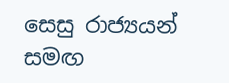සෙසු රාජ්‍යයන් සමඟ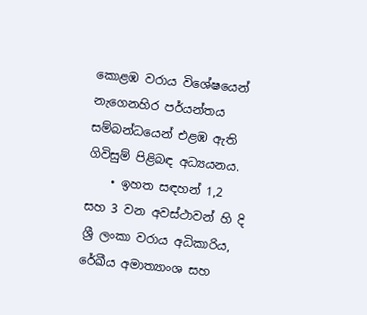කොළඹ වරාය විශේෂයෙන් නැගෙනහිර පර්යන්තය සම්බන්ධයෙන් එළඹ ඇති ගිවිසුම් පිළිබඳ අධ්‍යයනය.
    • ඉහත සඳහන් 1,2 සහ 3 වන අවස්ථාවන් හි දි ශ්‍රී ලංකා වරාය අධිකාරිය, රේඛීය අමාත්‍යාංශ සහ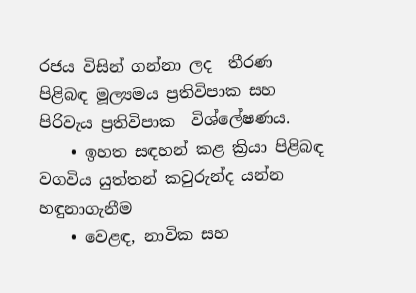රජය විසින් ගන්නා ලද  තීරණ පිළිබඳ මූල්‍යමය ප්‍රතිවිපාක සහ පිරිවැය ප්‍රතිවිපාක  විශ්ලේෂණය.
    • ඉහත සඳහන් කළ ක්‍රියා පිළිබඳ වගවිය යුත්තන් කවුරුන්ද යන්න හඳුනාගැනීම
    • වෙළඳ, නාවික සහ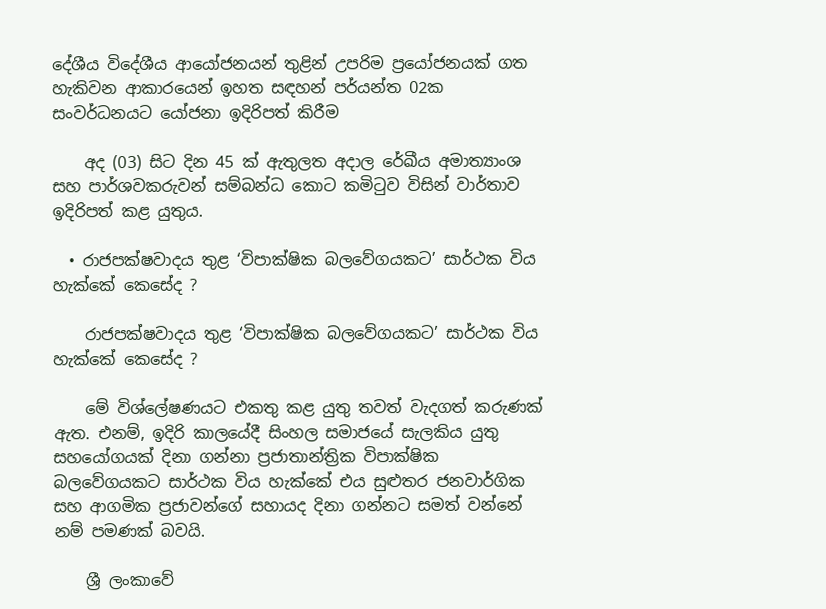දේශීය විදේශීය ආයෝජනයන් තුළින් උපරිම ප්‍රයෝජනයක් ගත හැකිවන ආකාරයෙන් ඉහත සඳහන් පර්යන්ත 02ක සංවර්ධනයට යෝජනා ඉදිරිපත් කිරීම

    අද (03) සිට දින 45 ක් ඇතුලත අදාල රේඛීය අමාත්‍යාංශ සහ පාර්ශවකරුවන් සම්බන්ධ කොට කමිටුව විසින් වාර්තාව ඉදිරිපත් කළ යුතුය.

  • රාජපක්ෂවාදය තුළ ‘විපාක්ෂික බලවේගයකට’ සාර්ථක විය හැක්කේ කෙසේද ?

    රාජපක්ෂවාදය තුළ ‘විපාක්ෂික බලවේගයකට’ සාර්ථක විය හැක්කේ කෙසේද ?

    මේ විශ්ලේෂණයට එකතු කළ යුතු තවත් වැදගත් කරුණක් ඇත. එනම්, ඉදිරි කාලයේදී සිංහල සමාජයේ සැලකිය යුතු සහයෝගයක් දිනා ගන්නා ප්‍රජාතාන්ත්‍රික විපාක්ෂික බලවේගයකට සාර්ථක විය හැක්කේ එය සුළුතර ජනවාර්ගික සහ ආගමික ප්‍රජාවන්ගේ සහායද දිනා ගන්නට සමත් වන්නේ නම් පමණක් බවයි.

    ශ්‍රී ලංකාවේ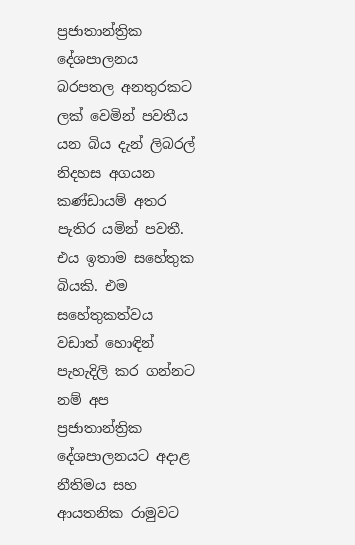ප්‍රජාතාන්ත්‍රික දේශපාලනය බරපතල අනතුරකට ලක් වෙමින් පවතීය යන බිය දැන් ලිබරල් නිදහස අගයන කණ්ඩායම් අතර පැතිර යමින් පවතී. එය ඉතාම සහේතුක බියකි. එම සහේතුකත්වය වඩාත් හොඳින් පැහැදිලි කර ගන්නට නම් අප ප්‍රජාතාන්ත්‍රික දේශපාලනයට අදාළ නීතිමය සහ ආයතනික රාමුවට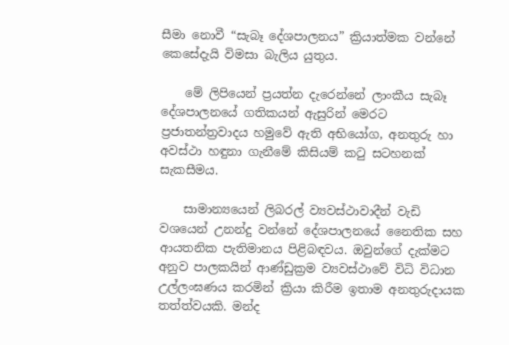සීමා නොවී “සැබෑ දේශපාලනය” ක්‍රියාත්මක වන්නේ කෙසේදැයි විමසා බැලිය යුතුය.

    මේ ලිපියෙන් ප්‍රයත්න දැරෙන්නේ ලාංකීය සැබෑ දේශපාලනයේ ගතිකයන් ඇසුරින් මෙරට ප්‍රජාතන්ත්‍රවාදය හමුවේ ඇති අභියෝග, අනතුරු හා අවස්ථා හඳුනා ගැනීමේ කිසියම් කටු සටහනක් සැකසීමය.

    සාමාන්‍යයෙන් ලිබරල් ව්‍යවස්ථාවාදීන් වැඩි වශයෙන් උනන්දු වන්නේ දේශපාලනයේ නෛතික සහ ආයතනික පැතිමානය පිළිබඳවය. ඔවුන්ගේ දැක්මට අනුව පාලකයින් ආණ්ඩුක්‍රම ව්‍යවස්ථාවේ විධි විධාන උල්ලංඝණය කරමින් ක්‍රියා කිරීම ඉතාම අනතුරුදායක තත්ත්වයකි. මන්ද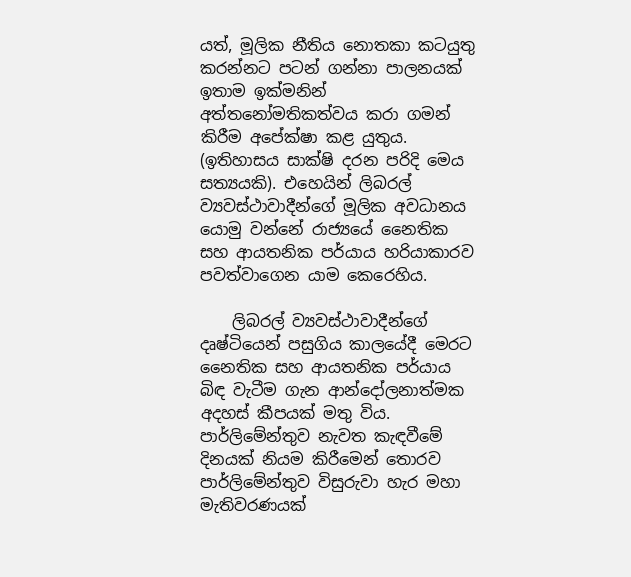යත්, මූලික නීතිය නොතකා කටයුතු කරන්නට පටන් ගන්නා පාලනයක් ඉතාම ඉක්මනින් අත්තනෝමතිකත්වය කරා ගමන් කිරීම අපේක්ෂා කළ යුතුය. (ඉතිහාසය සාක්ෂි දරන පරිදි මෙය සත්‍යයකි). එහෙයින් ලිබරල් ව්‍යවස්ථාවාදීන්ගේ මූලික අවධානය යොමු වන්නේ රාජ්‍යයේ නෛතික සහ ආයතනික පර්යාය හරියාකාරව පවත්වාගෙන යාම කෙරෙහිය.

    ලිබරල් ව්‍යවස්ථාවාදීන්ගේ දෘෂ්ටියෙන් පසුගිය කාලයේදී මෙරට නෛතික සහ ආයතනික පර්යාය බිඳ වැටීම ගැන ආන්දෝලනාත්මක අදහස් කීපයක් මතු විය. පාර්ලිමේන්තුව නැවත කැඳවීමේ දිනයක් නියම කිරීමෙන් තොරව පාර්ලිමේන්තුව විසුරුවා හැර මහා මැතිවරණයක්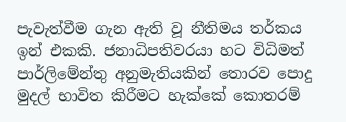පැවැත්වීම ගැන ඇති වූ නීතිමය තර්කය ඉන් එකකි. ජනාධිපතිවරයා හට විධිමත් පාර්ලිමේන්තු අනුමැතියකින් තොරව පොදු මුදල් භාවිත කිරීමට හැක්කේ කොතරම්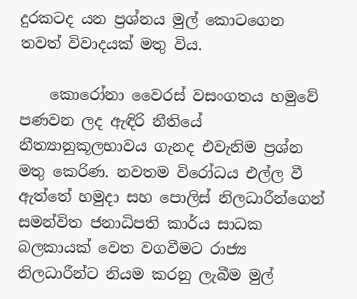දුරකටද යන ප්‍රශ්නය මුල් කොටගෙන තවත් විවාදයක් මතු විය.

    කොරෝනා වෛරස් වසංගතය හමුවේ පණවන ලද ඇඳිරි නීතියේ නීත්‍යානුකූලභාවය ගැනද එවැනිම ප්‍රශ්න මතු කෙරිණ. නවතම විරෝධය එල්ල වී ඇත්තේ හමුදා සහ පොලිස් නිලධාරීන්ගෙන් සමන්විත ජනාධිපති කාර්ය සාධක බලකායක් වෙත වගවීමට රාජ්‍ය නිලධාරීන්ට නියම කරනු ලැබීම මුල්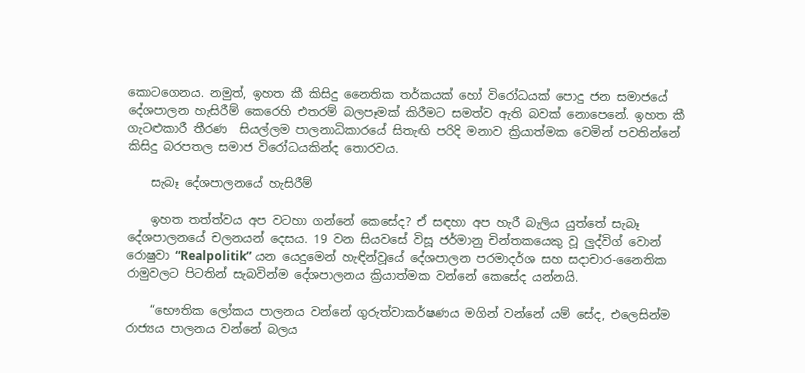කොටගෙනය. නමුත්, ඉහත කී කිසිදු නෛතික තර්කයක් හෝ විරෝධයක් පොදු ජන සමාජයේ දේශපාලන හැසිරීම් කෙරෙහි එතරම් බලපෑමක් කිරීමට සමත්ව ඇති බවක් නොපෙනේ. ඉහත කී ගැටළුකාරී තීරණ  සියල්ලම පාලනාධිකාරයේ සිතැඟි පරිදි මනාව ක්‍රියාත්මක වෙමින් පවතින්නේ කිසිදු බරපතල සමාජ විරෝධයකින්ද තොරවය.

    සැබෑ දේශපාලනයේ හැසිරීම්

    ඉහත තත්ත්වය අප වටහා ගන්නේ කෙසේද? ඒ සඳහා අප හැරී බැලිය යුත්තේ සැබෑ දේශපාලනයේ චලනයන් දෙසය. 19 වන සියවසේ විසූ ජර්මානු චින්තකයෙකු වූ ලුද්විග් වොන් රොෂුවා “Realpolitik” යන යෙදුමෙන් හැඳින්වූයේ දේශපාලන පරමාදර්ශ සහ සදාචාර-නෛතික රාමුවලට පිටතින් සැබවින්ම දේශපාලනය ක්‍රියාත්මක වන්නේ කෙසේද යන්නයි.

    “භෞතික ලෝකය පාලනය වන්නේ ගුරුත්වාකර්ෂණය මගින් වන්නේ යම් සේද, එලෙසින්ම රාජ්‍යය පාලනය වන්නේ බලය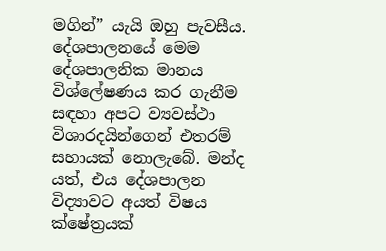මගින්” යැයි ඔහු පැවසීය. දේශපාලනයේ මෙම දේශපාලනික මානය විශ්ලේෂණය කර ගැනීම සඳහා අපට ව්‍යවස්ථා විශාරදයින්ගෙන් එතරම් සහායක් නොලැබේ. මන්ද යත්, එය දේශපාලන විද්‍යාවට අයත් විෂය ක්ෂේත්‍රයක්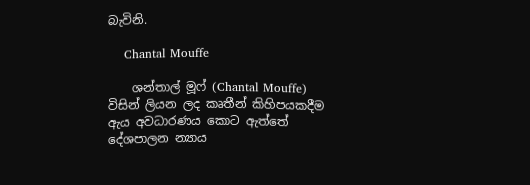බැවිනි.

    Chantal Mouffe

    ශන්තාල් මූෆ් (Chantal Mouffe) විසින් ලියන ලද කෘතීන් කිහිපයකදීම ඇය අවධාරණය කොට ඇත්තේ දේශපාලන න්‍යාය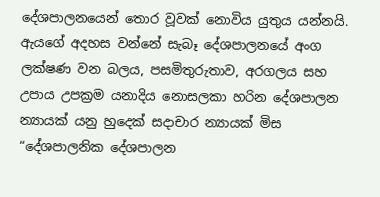දේශපාලනයෙන් තොර වූවක් නොවිය යුතුය යන්නයි. ඇයගේ අදහස වන්නේ සැබෑ දේශපාලනයේ අංග ලක්ෂණ වන බලය, පසමිතුරුතාව, අරගලය සහ උපාය උපක්‍රම යනාදිය නොසලකා හරින දේශපාලන න්‍යායක් යනු හුදෙක් සදාචාර න්‍යායක් මිස “දේශපාලනික දේශපාලන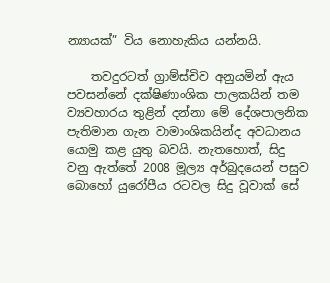න්‍යායක්” විය නොහැකිය යන්නයි.

    තවදුරටත් ග්‍රාම්ස්චිව අනුයමින් ඇය පවසන්නේ දක්ෂිණාංශික පාලකයින් තම ව්‍යවහාරය තුළින් දන්නා මේ දේශපාලනික පැතිමාන ගැන වාමාංශිකයින්ද අවධානය යොමු කළ යුතු බවයි. නැතහොත්, සිදු වනු ඇත්තේ 2008 මූල්‍ය අර්බුදයෙන් පසුව බොහෝ යුරෝපීය රටවල සිදු වූවාක් සේ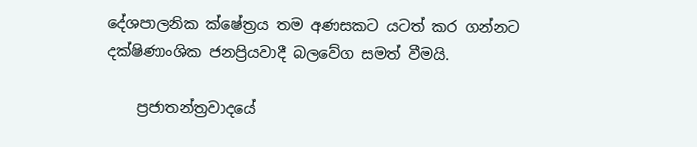දේශපාලනික ක්ෂේත්‍රය තම අණසකට යටත් කර ගන්නට දක්ෂිණාංශික ජනප්‍රියවාදී බලවේග සමත් වීමයි.

    ප්‍රජාතන්ත්‍රවාදයේ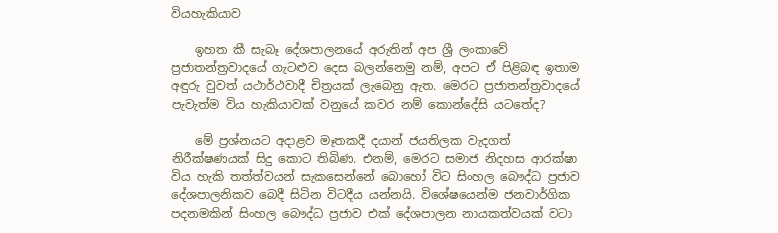වියහැකියාව

    ඉහත කී සැබෑ දේශපාලනයේ අරුතින් අප ශ්‍රී ලංකාවේ ප්‍රජාතන්ත්‍රවාදයේ ගැටළුව දෙස බලන්නෙමු නම්, අපට ඒ පිළිබඳ ඉතාම අඳුරු වුවත් යථාර්ථවාදී චිත්‍රයක් ලැබෙනු ඇත. මෙරට ප්‍රජාතන්ත්‍රවාදයේ පැවැත්ම විය හැකියාවක් වනුයේ කවර නම් කොන්දේසි යටතේද?

    මේ ප්‍රශ්නයට අදාළව මෑතකදී දයාන් ජයතිලක වැදගත් නිරීක්ෂණයක් සිදු කොට තිබිණ. එනම්, මෙරට සමාජ නිදහස ආරක්ෂා විය හැකි තත්ත්වයන් සැකසෙන්නේ බොහෝ විට සිංහල බෞද්ධ ප්‍රජාව දේශපාලනිකව බෙදී සිටින විටදීය යන්නයි. විශේෂයෙන්ම ජනවාර්ගික පදනමකින් සිංහල බෞද්ධ ප්‍රජාව එක් දේශපාලන නායකත්වයක් වටා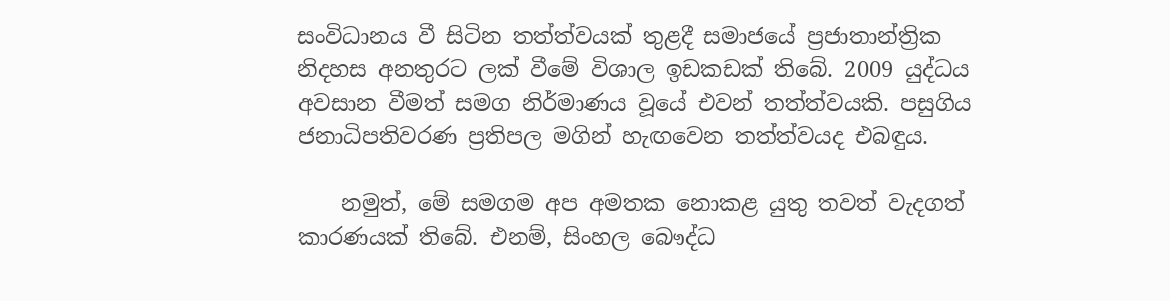සංවිධානය වී සිටින තත්ත්වයක් තුළදී සමාජයේ ප්‍රජාතාන්ත්‍රික නිදහස අනතුරට ලක් වීමේ විශාල ඉඩකඩක් තිබේ. 2009 යුද්ධය අවසාන වීමත් සමග නිර්මාණය වූයේ එවන් තත්ත්වයකි. පසුගිය ජනාධිපතිවරණ ප්‍රතිපල මගින් හැඟවෙන තත්ත්වයද එබඳුය.

    නමුත්, මේ සමගම අප අමතක නොකළ යුතු තවත් වැදගත් කාරණයක් තිබේ. එනම්, සිංහල බෞද්ධ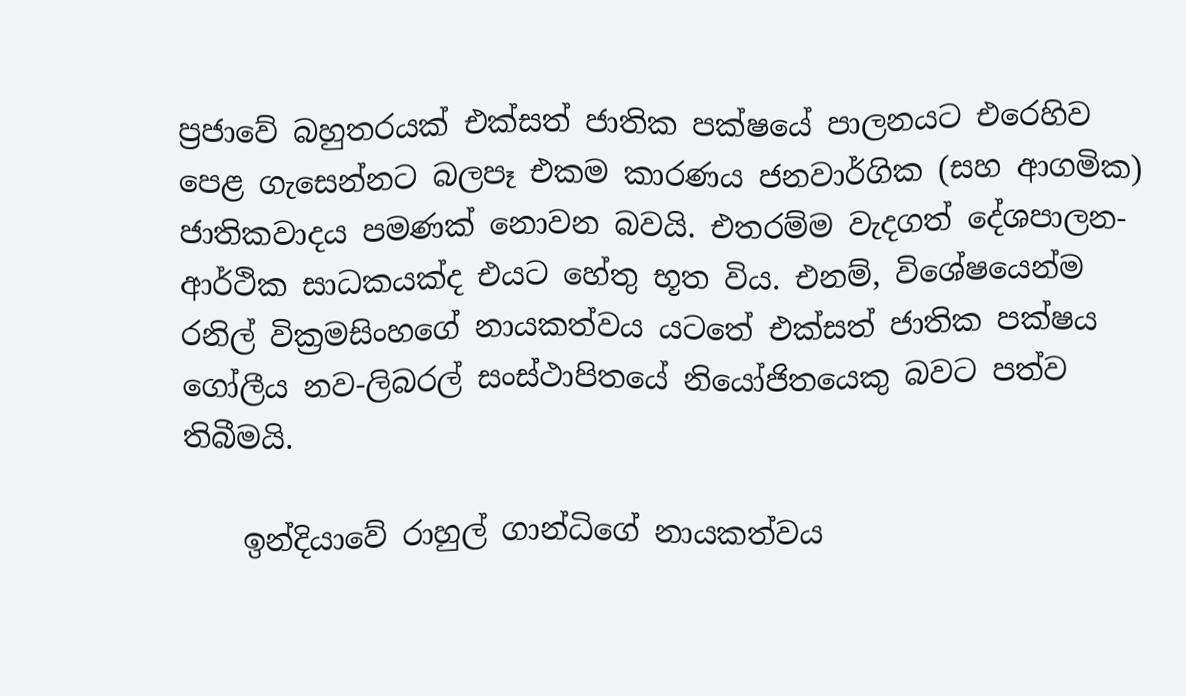ප්‍රජාවේ බහුතරයක් එක්සත් ජාතික පක්ෂයේ පාලනයට එරෙහිව පෙළ ගැසෙන්නට බලපෑ එකම කාරණය ජනවාර්ගික (සහ ආගමික) ජාතිකවාදය පමණක් නොවන බවයි. එතරම්ම වැදගත් දේශපාලන-ආර්ථික සාධකයක්ද එයට හේතු භූත විය. එනම්, විශේෂයෙන්ම රනිල් වික්‍රමසිංහගේ නායකත්වය යටතේ එක්සත් ජාතික පක්ෂය ගෝලීය නව-ලිබරල් සංස්ථාපිතයේ නියෝජිතයෙකු බවට පත්ව තිබීමයි.

    ඉන්දියාවේ රාහුල් ගාන්ධිගේ නායකත්වය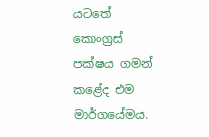යටතේ කොංග්‍රස් පක්ෂය ගමන් කළේද එම මාර්ගයේමය.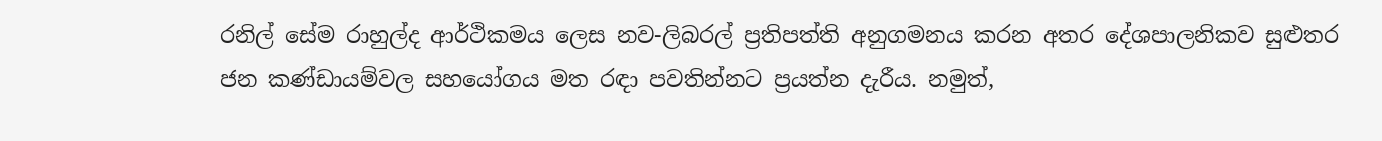රනිල් සේම රාහුල්ද ආර්ථිකමය ලෙස නව-ලිබරල් ප්‍රතිපත්ති අනුගමනය කරන අතර දේශපාලනිකව සුළුතර ජන කණ්ඩායම්වල සහයෝගය මත රඳා පවතින්නට ප්‍රයත්න දැරීය. නමුත්,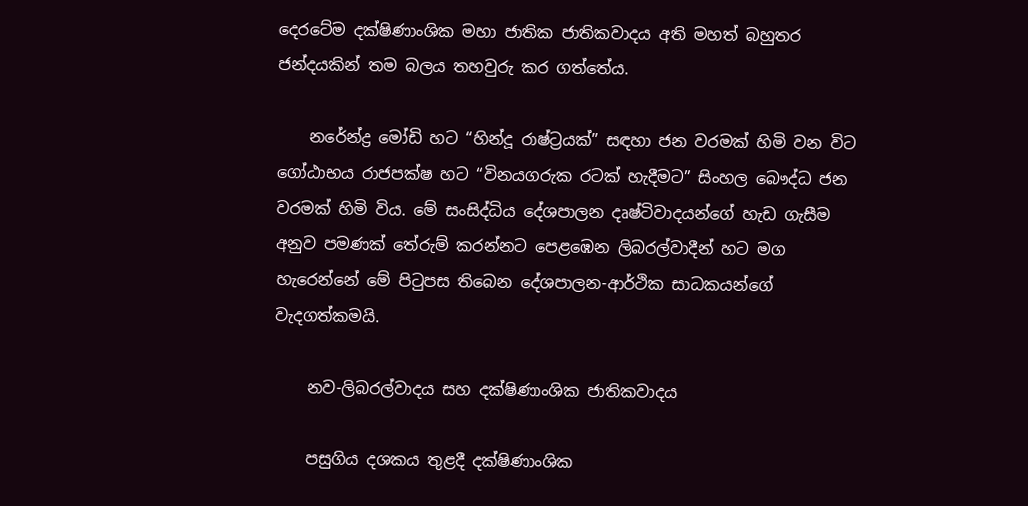දෙරටේම දක්ෂිණාංශික මහා ජාතික ජාතිකවාදය අති මහත් බහුතර ජන්දයකින් තම බලය තහවුරු කර ගත්තේය.

    නරේන්ද්‍ර මෝඩි හට “හින්දූ රාෂ්ට්‍රයක්” සඳහා ජන වරමක් හිමි වන විට ගෝඨාභය රාජපක්ෂ හට “විනයගරුක රටක් හැදීමට” සිංහල බෞද්ධ ජන වරමක් හිමි විය. මේ සංසිද්ධිය දේශපාලන දෘෂ්ටිවාදයන්ගේ හැඩ ගැසීම අනුව පමණක් තේරුම් කරන්නට පෙළඹෙන ලිබරල්වාදීන් හට මග හැරෙන්නේ මේ පිටුපස තිබෙන දේශපාලන-ආර්ථික සාධකයන්ගේ වැදගත්කමයි.

    නව-ලිබරල්වාදය සහ දක්ෂිණාංශික ජාතිකවාදය

    පසුගිය දශකය තුළදී දක්ෂිණාංශික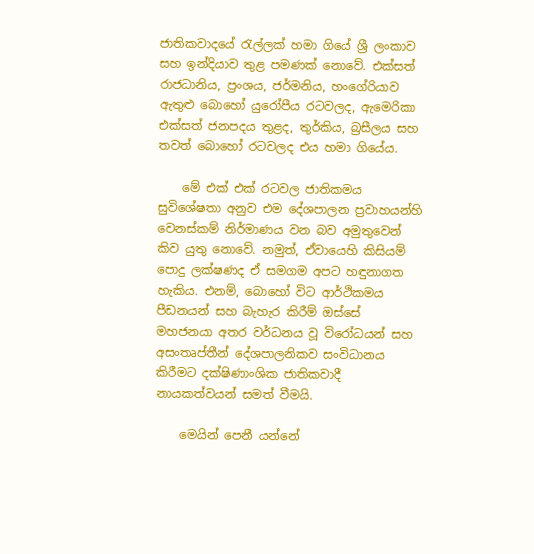ජාතිකවාදයේ රැල්ලක් හමා ගියේ ශ්‍රී ලංකාව සහ ඉන්දියාව තුළ පමණක් නොවේ. එක්සත් රාජධානිය, ප්‍රංශය, ජර්මනිය, හංගේරියාව ඇතුළු බොහෝ යුරෝපීය රටවලද, ඇමෙරිකා එක්සත් ජනපදය තුළද, තුර්කිය, බ්‍රසීලය සහ තවත් බොහෝ රටවලද එය හමා ගියේය.

    මේ එක් එක් රටවල ජාතිකමය සුවිශේෂතා අනුව එම දේශපාලන ප්‍රවාහයන්හි වෙනස්කම් නිර්මාණය වන බව අමුතුවෙන් කිව යුතු නොවේ. නමුත්, ඒවායෙහි කිසියම් පොදු ලක්ෂණද ඒ සමගම අපට හඳුනාගත හැකිය. එනම්, බොහෝ විට ආර්ථිකමය පීඩනයන් සහ බැහැර කිරීම් ඔස්සේ මහජනයා අතර වර්ධනය වූ විරෝධයන් සහ අසංතෘප්තීන් දේශපාලනිකව සංවිධානය කිරීමට දක්ෂිණාංශික ජාතිකවාදී නායකත්වයන් සමත් වීමයි.

    මෙයින් පෙනී යන්නේ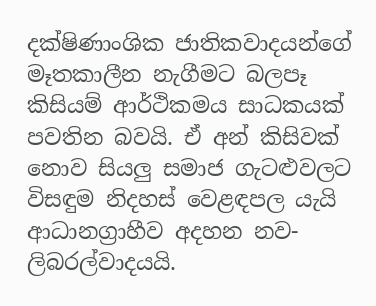දක්ෂිණාංශික ජාතිකවාදයන්ගේ මෑතකාලීන නැගීමට බලපෑ කිසියම් ආර්ථිකමය සාධකයක් පවතින බවයි. ඒ අන් කිසිවක් නොව සියලු සමාජ ගැටළුවලට විසඳුම නිදහස් වෙළඳපල යැයි ආධානග්‍රාහීව අදහන නව-ලිබරල්වාදයයි.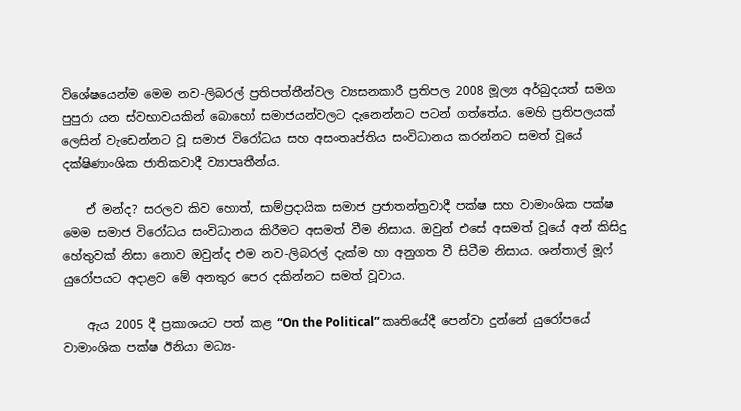විශේෂයෙන්ම මෙම නව-ලිබරල් ප්‍රතිපත්තීන්වල ව්‍යසනකාරී ප්‍රතිපල 2008 මූල්‍ය අර්බුදයත් සමග පුපුරා යන ස්වභාවයකින් බොහෝ සමාජයන්වලට දැනෙන්නට පටන් ගත්තේය. මෙහි ප්‍රතිපලයක් ලෙසින් වැඩෙන්නට වූ සමාජ විරෝධය සහ අසංතෘප්තිය සංවිධානය කරන්නට සමත් වූයේ දක්ෂිණාංශික ජාතිකවාදී ව්‍යාපෘතීන්ය.

    ඒ මන්ද? සරලව කිව හොත්, සාම්ප්‍රදායික සමාජ ප්‍රජාතන්ත්‍රවාදී පක්ෂ සහ වාමාංශික පක්ෂ මෙම සමාජ විරෝධය සංවිධානය කිරීමට අසමත් වීම නිසාය. ඔවුන් එසේ අසමත් වූයේ අන් කිසිදු හේතුවක් නිසා නොව ඔවුන්ද එම නව-ලිබරල් දැක්ම හා අනුගත වී සිටීම නිසාය. ශන්තාල් මූෆ් යුරෝපයට අදාළව මේ අනතුර පෙර දකින්නට සමත් වූවාය.

    ඇය 2005 දී ප්‍රකාශයට පත් කළ “On the Political” කෘතියේදී පෙන්වා දුන්නේ යුරෝපයේ වාමාංශික පක්ෂ ඊනියා මධ්‍ය-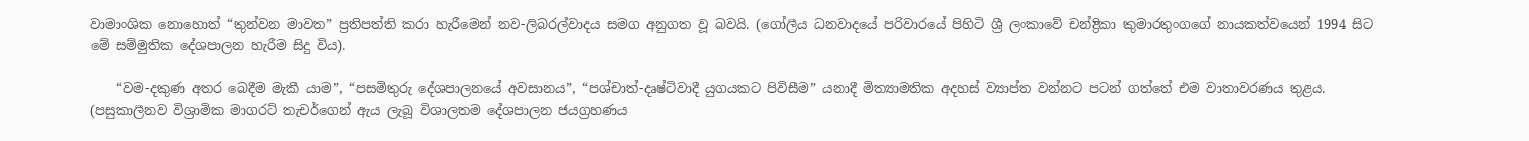වාමාංශික නොහොත් “තුන්වන මාවත” ප්‍රතිපත්ති කරා හැරීමෙන් නව-ලිබරල්වාදය සමග අනුගත වූ බවයි. (ගෝලීය ධනවාදයේ පරිවාරයේ පිහිටි ශ්‍රී ලංකාවේ චන්ද්‍රිකා කුමාරතුංගගේ නායකත්වයෙන් 1994 සිට මේ සම්මුතික දේශපාලන හැරීම සිදු විය).

    “වම-දකුණ අතර බෙදීම මැකී යාම”, “පසමිතුරු දේශපාලනයේ අවසානය”, “පශ්චාත්-දෘෂ්ටිවාදී යුගයකට පිවිසීම” යනාදී මිත්‍යාමතික අදහස් ව්‍යාප්ත වන්නට පටන් ගත්තේ එම වාතාවරණය තුළය. (පසුකාලීනව විශ්‍රාමික මාගරට් තැචර්ගෙන් ඇය ලැබූ විශාලතම දේශපාලන ජයග්‍රහණය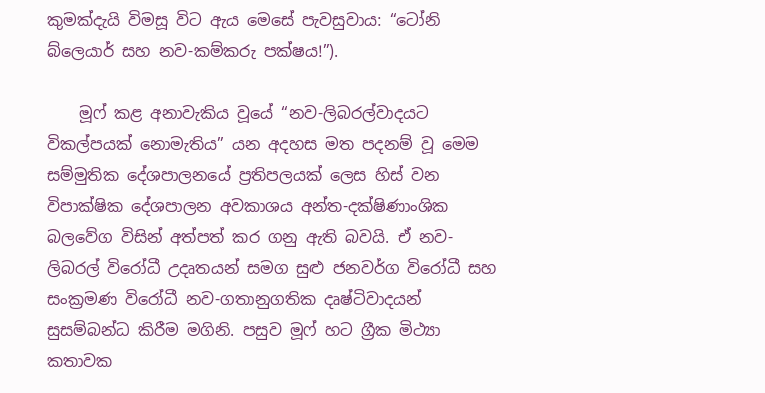කුමක්දැයි විමසූ විට ඇය මෙසේ පැවසුවාය: “ටෝනි බ්ලෙයාර් සහ නව-කම්කරු පක්ෂය!”).

    මූෆ් කළ අනාවැකිය වූයේ “නව-ලිබරල්වාදයට විකල්පයක් නොමැතිය” යන අදහස මත පදනම් වූ මෙම සම්මුතික දේශපාලනයේ ප්‍රතිපලයක් ලෙස හිස් වන විපාක්ෂික දේශපාලන අවකාශය අන්ත-දක්ෂිණාංශික බලවේග විසින් අත්පත් කර ගනු ඇති බවයි. ඒ නව-ලිබරල් විරෝධී උදෘතයන් සමග සුළු ජනවර්ග විරෝධී සහ සංක්‍රමණ විරෝධී නව-ගතානුගතික දෘෂ්ටිවාදයන් සුසම්බන්ධ කිරීම මගිනි. පසුව මූෆ් හට ග්‍රීක මිථ්‍යා කතාවක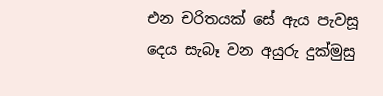එන චරිතයක් සේ ඇය පැවසූ දෙය සැබෑ වන අයුරු දුක්මුසු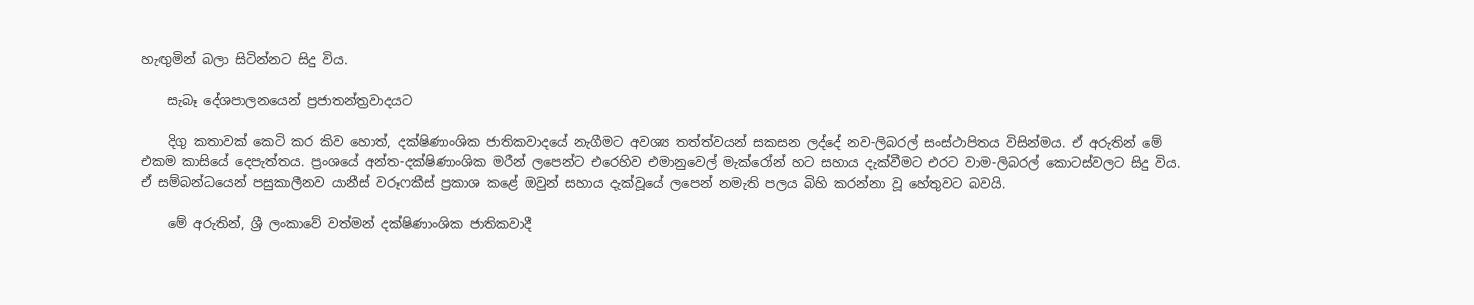හැඟුමින් බලා සිටින්නට සිදු විය.

    සැබෑ දේශපාලනයෙන් ප්‍රජාතන්ත්‍රවාදයට

    දිගු කතාවක් කෙටි කර කිව හොත්, දක්ෂිණාංශික ජාතිකවාදයේ නැගීමට අවශ්‍ය තත්ත්වයන් සකසන ලද්දේ නව-ලිබරල් සංස්ථාපිතය විසින්මය. ඒ අරුතින් මේ එකම කාසියේ දෙපැත්තය. ප්‍රංශයේ අන්ත-දක්ෂිණාංශික මරීන් ලපෙන්ට එරෙහිව එමානුවෙල් මැක්රෝන් හට සහාය දැක්වීමට එරට වාම-ලිබරල් කොටස්වලට සිදු විය. ඒ සම්බන්ධයෙන් පසුකාලීනව යානීස් වරූෆකීස් ප්‍රකාශ කළේ ඔවුන් සහාය දැක්වූයේ ලපෙන් නමැති පලය බිහි කරන්නා වූ හේතුවට බවයි.

    මේ අරුතින්, ශ්‍රී ලංකාවේ වත්මන් දක්ෂිණාංශික ජාතිකවාදී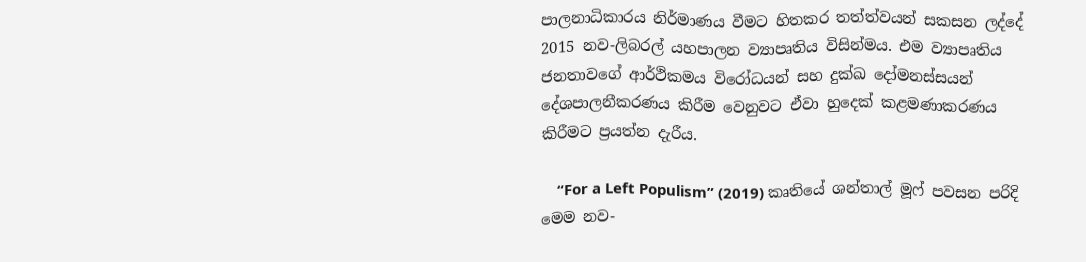පාලනාධිකාරය නිර්මාණය වීමට හිතකර තත්ත්වයන් සකසන ලද්දේ 2015 නව-ලිබරල් යහපාලන ව්‍යාපෘතිය විසින්මය. එම ව්‍යාපෘතිය ජනතාවගේ ආර්ථිකමය විරෝධයන් සහ දුක්ඛ දෝමනස්සයන් දේශපාලනීකරණය කිරීම වෙනුවට ඒවා හුදෙක් කළමණාකරණය කිරීමට ප්‍රයත්න දැරීය.

    “For a Left Populism” (2019) කෘතියේ ශන්තාල් මූෆ් පවසන පරිදි මෙම නව-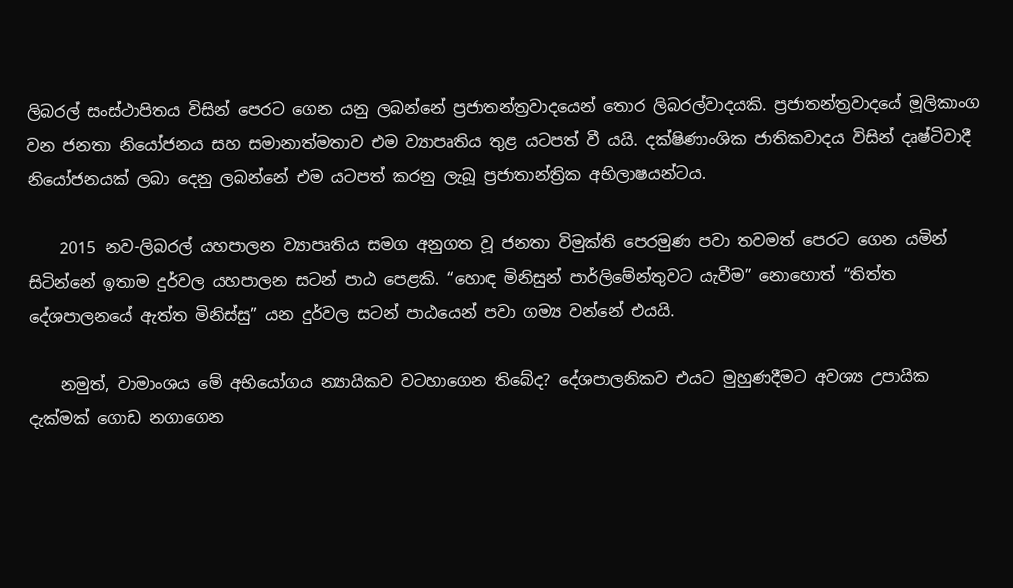ලිබරල් සංස්ථාපිතය විසින් පෙරට ගෙන යනු ලබන්නේ ප්‍රජාතන්ත්‍රවාදයෙන් තොර ලිබරල්වාදයකි. ප්‍රජාතන්ත්‍රවාදයේ මූලිකාංග වන ජනතා නියෝජනය සහ සමානාත්මතාව එම ව්‍යාපෘතිය තුළ යටපත් වී යයි. දක්ෂිණාංශික ජාතිකවාදය විසින් දෘෂ්ටිවාදී නියෝජනයක් ලබා දෙනු ලබන්නේ එම යටපත් කරනු ලැබූ ප්‍රජාතාන්ත්‍රික අභිලාෂයන්ටය.

    2015 නව-ලිබරල් යහපාලන ව්‍යාපෘතිය සමග අනුගත වූ ජනතා විමුක්ති පෙරමුණ පවා තවමත් පෙරට ගෙන යමින් සිටින්නේ ඉතාම දුර්වල යහපාලන සටන් පාඨ පෙළකි. “හොඳ මිනිසුන් පාර්ලිමේන්තුවට යැවීම” නොහොත් “තිත්ත දේශපාලනයේ ඇත්ත මිනිස්සු” යන දුර්වල සටන් පාඨයෙන් පවා ගම්‍ය වන්නේ එයයි.

    නමුත්, වාමාංශය මේ අභියෝගය න්‍යායිකව වටහාගෙන තිබේද? දේශපාලනිකව එයට මුහුණදීමට අවශ්‍ය උපායික දැක්මක් ගොඩ නගාගෙන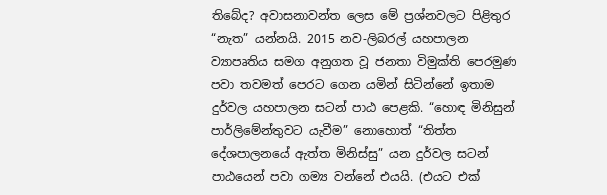තිබේද? අවාසනාවන්ත ලෙස මේ ප්‍රශ්නවලට පිළිතුර “නැත” යන්නයි. 2015 නව-ලිබරල් යහපාලන ව්‍යාපෘතිය සමග අනුගත වූ ජනතා විමුක්ති පෙරමුණ පවා තවමත් පෙරට ගෙන යමින් සිටින්නේ ඉතාම දුර්වල යහපාලන සටන් පාඨ පෙළකි. “හොඳ මිනිසුන් පාර්ලිමේන්තුවට යැවීම” නොහොත් “තිත්ත දේශපාලනයේ ඇත්ත මිනිස්සු” යන දුර්වල සටන් පාඨයෙන් පවා ගම්‍ය වන්නේ එයයි. (එයට එක්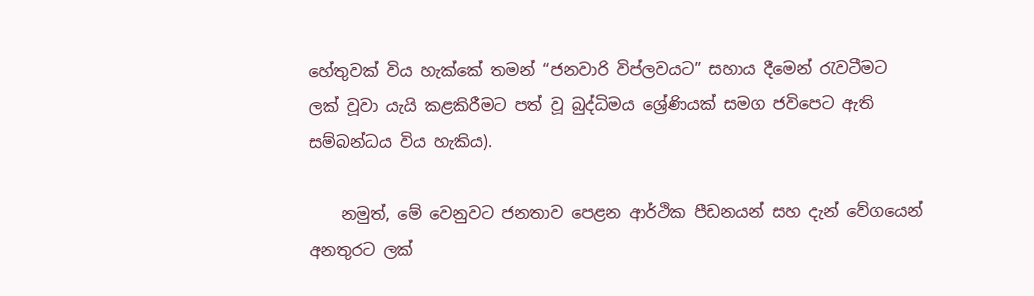හේතුවක් විය හැක්කේ තමන් “ජනවාරි විප්ලවයට” සහාය දීමෙන් රැවටීමට ලක් වූවා යැයි කළකිරීමට පත් වූ බුද්ධිමය ශ්‍රේණියක් සමග ජවිපෙට ඇති සම්බන්ධය විය හැකිය).

    නමුත්, මේ වෙනුවට ජනතාව පෙළන ආර්ථික පීඩනයන් සහ දැන් වේගයෙන් අනතුරට ලක්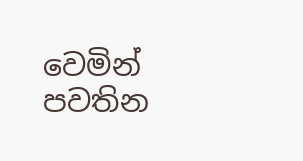වෙමින් පවතින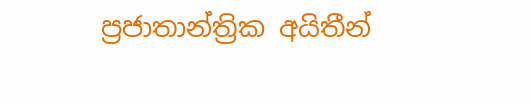ප්‍රජාතාන්ත්‍රික අයිතීන්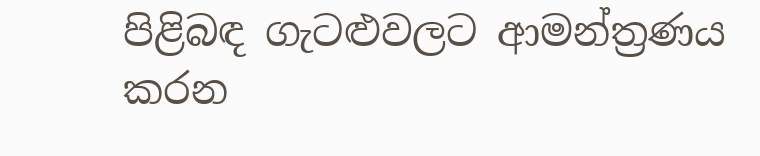පිළිබඳ ගැටළුවලට ආමන්ත්‍රණය කරන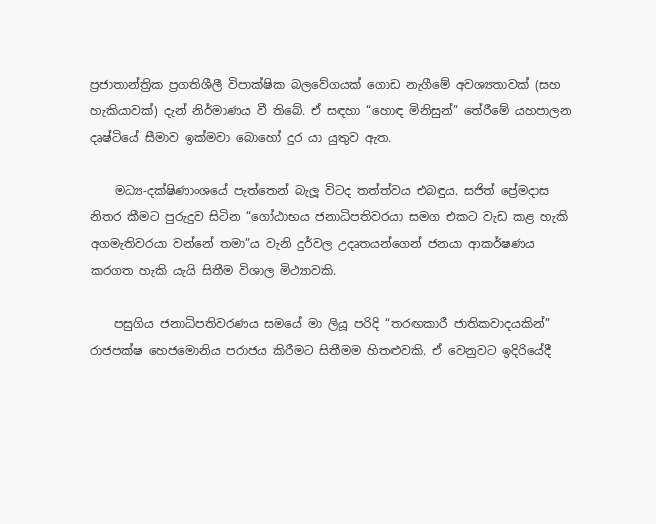ප්‍රජාතාන්ත්‍රික ප්‍රගතිශීලී විපාක්ෂික බලවේගයක් ගොඩ නැගීමේ අවශ්‍යතාවක් (සහ හැකියාවක්) දැන් නිර්මාණය වී තිබේ. ඒ සඳහා “හොඳ මිනිසුන්” තේරීමේ යහපාලන දෘෂ්ටියේ සීමාව ඉක්මවා බොහෝ දුර යා යුතුව ඇත.

    මධ්‍ය-දක්ෂිණාංශයේ පැත්තෙන් බැලූ විටද තත්ත්වය එබඳුය. සජිත් ප්‍රේමදාස නිතර කීමට පුරුදුව සිටින “ගෝඨාභය ජනාධිපතිවරයා සමග එකට වැඩ කළ හැකි අගමැතිවරයා වන්නේ තමා”ය වැනි දුර්වල උදෘතයන්ගෙන් ජනයා ආකර්ෂණය කරගත හැකි යැයි සිතීම විශාල මිථ්‍යාවකි.

    පසුගිය ජනාධිපතිවරණය සමයේ මා ලියූ පරිදි “තරඟකාරී ජාතිකවාදයකින්” රාජපක්ෂ හෙජමොනිය පරාජය කිරීමට සිතීමම හිතළුවකි. ඒ වෙනුවට ඉදිරියේදී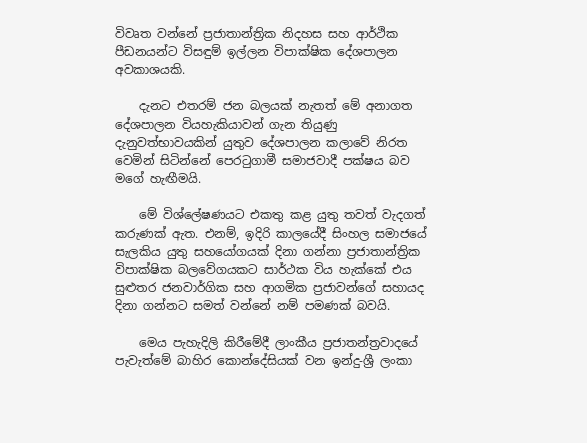විවෘත වන්නේ ප්‍රජාතාන්ත්‍රික නිදහස සහ ආර්ථික පීඩනයන්ට විසඳුම් ඉල්ලන විපාක්ෂික දේශපාලන අවකාශයකි.

    දැනට එතරම් ජන බලයක් නැතත් මේ අනාගත දේශපාලන වියහැකියාවන් ගැන තියුණු දැනුවත්භාවයකින් යුතුව දේශපාලන කලාවේ නිරත වෙමින් සිටින්නේ පෙරටුගාමී සමාජවාදී පක්ෂය බව මගේ හැඟීමයි.

    මේ විශ්ලේෂණයට එකතු කළ යුතු තවත් වැදගත් කරුණක් ඇත. එනම්, ඉදිරි කාලයේදී සිංහල සමාජයේ සැලකිය යුතු සහයෝගයක් දිනා ගන්නා ප්‍රජාතාන්ත්‍රික විපාක්ෂික බලවේගයකට සාර්ථක විය හැක්කේ එය සුළුතර ජනවාර්ගික සහ ආගමික ප්‍රජාවන්ගේ සහායද දිනා ගන්නට සමත් වන්නේ නම් පමණක් බවයි.

    මෙය පැහැදිලි කිරීමේදී ලාංකීය ප්‍රජාතන්ත්‍රවාදයේ පැවැත්මේ බාහිර කොන්දේසියක් වන ඉන්දු-ශ්‍රී ලංකා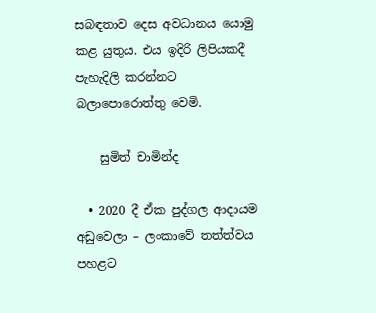සබඳතාව දෙස අවධානය යොමු කළ යුතුය. එය ඉදිරි ලිපියකදී පැහැදිලි කරන්නට බලාපොරොත්තු වෙමි.

    සුමිත් චාමින්ද

  • 2020 දී ඒක පුද්ගල ආදායම අඩුවෙලා – ලංකාවේ තත්ත්වය පහළට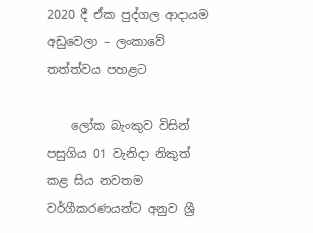2020 දී ඒක පුද්ගල ආදායම අඩුවෙලා – ලංකාවේ තත්ත්වය පහළට

    ලෝක බැංකුව විසින් පසුගිය 01 වැනිදා නිකුත් කළ සිය නවතම වර්ගීකරණයන්ට අනුව ශ්‍රී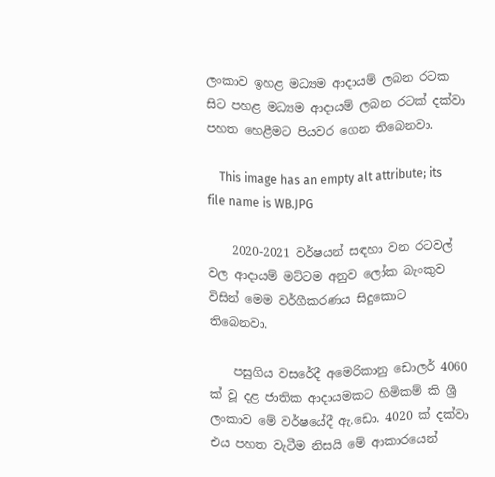ලංකාව ඉහළ මධ්‍යම ආදායම් ලබන රටක සිට පහළ මධ්‍යම ආදායම් ලබන රටක් දක්වා පහත හෙළීමට පියවර ගෙන තිබෙනවා.

    This image has an empty alt attribute; its file name is WB.JPG

    2020-2021 වර්ෂයන් සඳහා වන රටවල් වල ආදායම් මට්ටම අනුව ලෝක බැංකුව විසින් මෙම වර්ගීකරණය සිදුකොට තිබෙනවා.

    පසුගිය වසරේදී අමෙරිකානු ඩොලර් 4060 ක් වූ දළ ජාතික ආදායමකට හිමිකම් කි ශ්‍රී ලංකාව මේ වර්ෂයේදී ඇ.ඩො. 4020 ක් දක්වා එය පහත වැටීම නිසයි මේ ආකාරයෙන්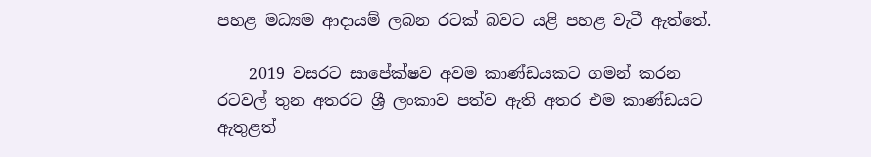පහළ මධ්‍යම ආදායම් ලබන රටක් බවට යළි පහළ වැටී ඇත්තේ.

    2019 වසරට සාපේක්ෂව අවම කාණ්ඩයකට ගමන් කරන රටවල් තුන අතරට ශ්‍රී ලංකාව පත්ව ඇති අතර එම කාණ්ඩයට ඇතුළත්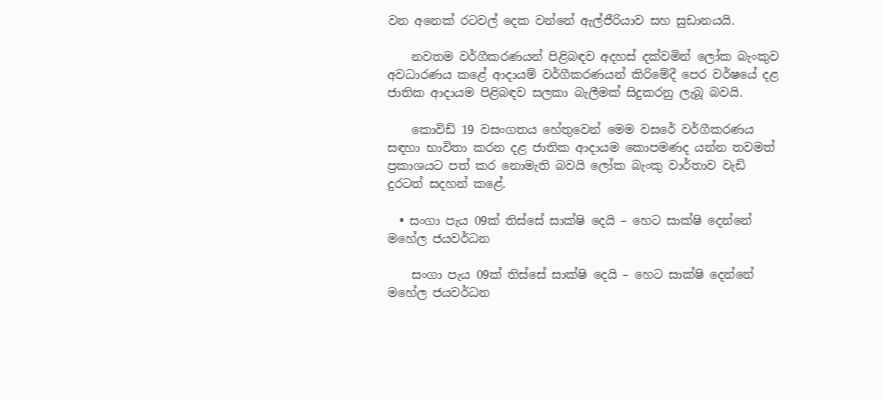වන අනෙක් රටවල් දෙක වන්නේ ඇල්ජීරියාව සහ සුඩානයයි.

    නවතම වර්ගීකරණයන් පිළිබඳව අදහස් දක්වමින් ලෝක බැංකුව අවධාරණය කළේ ආදායම් වර්ගීකරණයන් කිරිමේදී පෙර වර්ෂයේ දළ ජාතික ආදායම පිළිබඳව සලකා බැලීමක් සිදුකරනු ලැබූ බවයි.

    කොවිඩ් 19 වසංගතය හේතුවෙන් මෙම වසරේ වර්ගීකරණය සඳහා භාවිතා කරන දළ ජාතික ආදායම කොපමණද යන්න තවමත් ප්‍රකාශයට පත් කර නොමැති බවයි ලෝක බැංකු වාර්තාව වැඩි දුරටත් සදහන් කළේ.

  • සංගා පැය 09ක් තිස්සේ සාක්ෂි දෙයි – හෙට සාක්ෂි දෙන්නේ මහේල ජයවර්ධන

    සංගා පැය 09ක් තිස්සේ සාක්ෂි දෙයි – හෙට සාක්ෂි දෙන්නේ මහේල ජයවර්ධන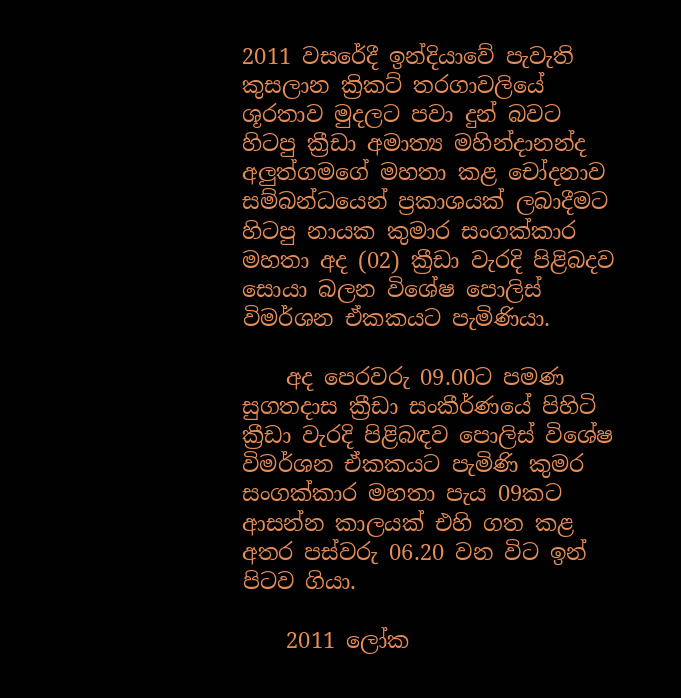2011 වසරේදී ඉන්දියාවේ පැවැති කුසලාන ක්‍රිකට් තරගාවලියේ ශූරතාව මුදලට පවා දුන් බවට හිටපු ක්‍රීඩා අමාත්‍ය මහින්දානන්ද අලුත්ගමගේ මහතා කළ චෝදනාව සම්බන්ධයෙන් ප්‍රකාශයක් ලබාදීමට හිටපු නායක කුමාර සංගක්කාර මහතා අද (02) ක්‍රීඩා වැරදි පිළිබදව සොයා බලන විශේෂ පොලිස් විමර්ශන ඒකකයට පැමිණියා.

    අද පෙරවරු 09.00ට පමණ සුගතදාස ක්‍රීඩා සංකීර්ණයේ පිහිටි ක්‍රීඩා වැරදි පිළිබඳව පොලිස් විශේෂ විමර්ශන ඒකකයට පැමිණි කුමර සංගක්කාර මහතා පැය 09කට ආසන්න කාලයක් එහි ගත කළ අතර පස්වරු 06.20 වන විට ඉන් පිටව ගියා.

    2011 ලෝක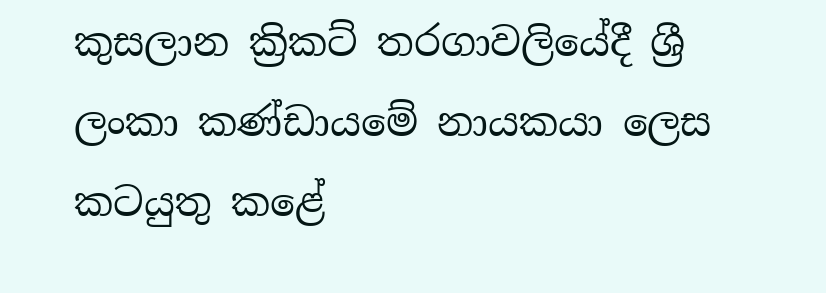කුසලාන ක්‍රිකට් තරගාවලියේදී ශ්‍රී ලංකා කණ්ඩායමේ නායකයා ලෙස කටයුතු කළේ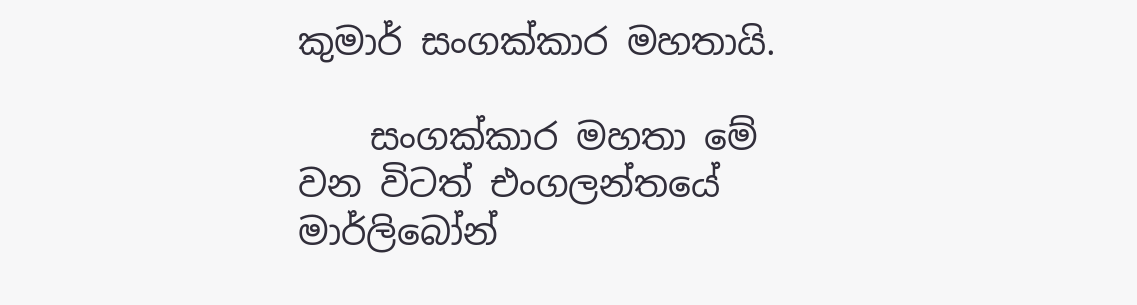කුමාර් සංගක්කාර මහතායි.

    සංගක්කාර මහතා මේ වන විටත් එංගලන්තයේ මාර්ලිබෝන්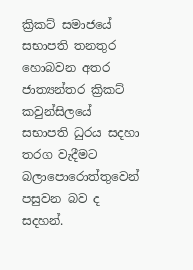ක්‍රිකට් සමාජයේ සභාපති තනතුර හොබවන අතර ජාත්‍යන්තර ක්‍රිකට් කවුන්සිලයේ සභාපති ධුරය සදහා තරග වැදීමට බලාපොරොත්තුවෙන් පසුවන බව ද සදහන්.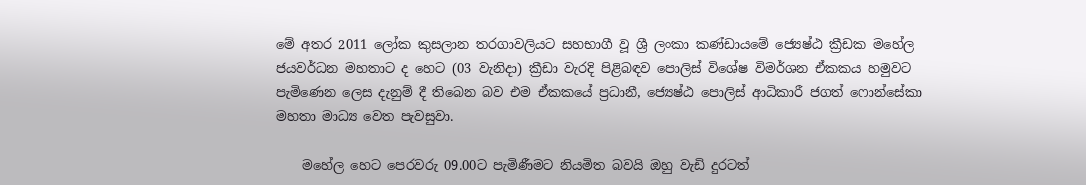මේ අතර 2011 ලෝක කුසලාන තරගාවලියට සහභාගී වූ ශ්‍රී ලංකා කණ්ඩායමේ ජ්‍යෙෂ්ඨ ක්‍රීඩක මහේල ජයවර්ධන මහතාට ද හෙට (03 වැනිදා) ක්‍රීඩා වැරදි පිළිබඳව පොලිස් විශේෂ විමර්ශන ඒකකය හමුවට පැමිණෙන ලෙස දැනුම් දී තිබෙන බව එම ඒකකයේ ප්‍රධානී, ජ්‍යෙෂ්ඨ පොලිස් ආධිකාරී ජගත් ෆොන්සේකා මහතා මාධ්‍ය වෙත පැවසුවා.

    මහේල හෙට පෙරවරු 09.00ට පැමිණීමට නියමිත බවයි ඔහු වැඩි දුරටත්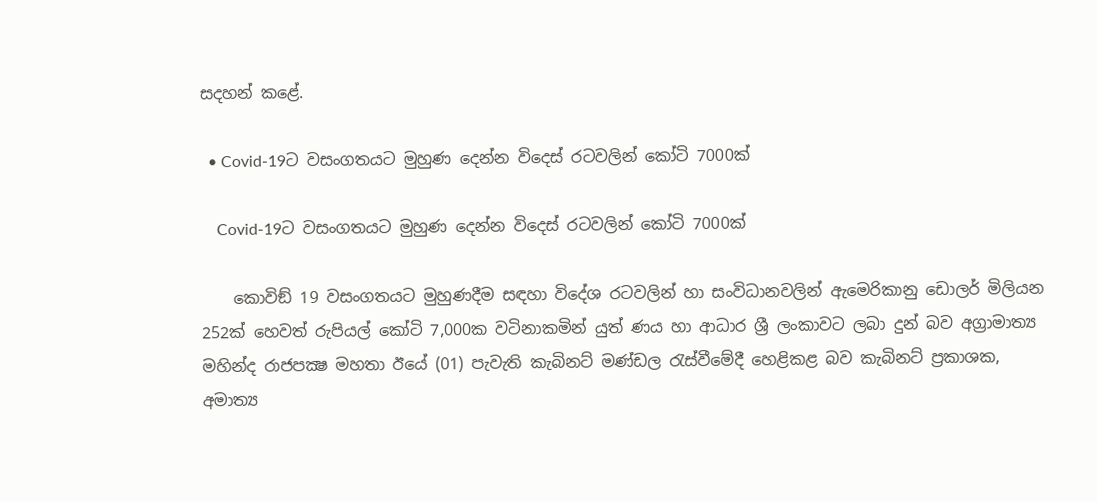සදහන් කළේ.

  • Covid-19ට වසංගතයට මුහුණ දෙන්න විදෙස් රටවලින් කෝටි 7000ක්

    Covid-19ට වසංගතයට මුහුණ දෙන්න විදෙස් රටවලින් කෝටි 7000ක්

    කොවිඞ් 19 වසංගතයට මුහුණදීම සඳහා විදේශ රටවලින් හා සංවිධානවලින් ඇමෙරිකානු ඩොලර් මිලියන 252ක් හෙවත් රුපියල් කෝටි 7,000ක වටිනාකමින් යුත් ණය හා ආධාර ශ්‍රී ලංකාවට ලබා දුන් බව අග්‍රාමාත්‍ය මහින්ද රාජපක්‍ෂ මහතා ඊයේ (01) පැවැති කැබිනට් මණ්ඩල රැස්වීමේදී හෙළිකළ බව කැබිනට් ප්‍රකාශක, අමාත්‍ය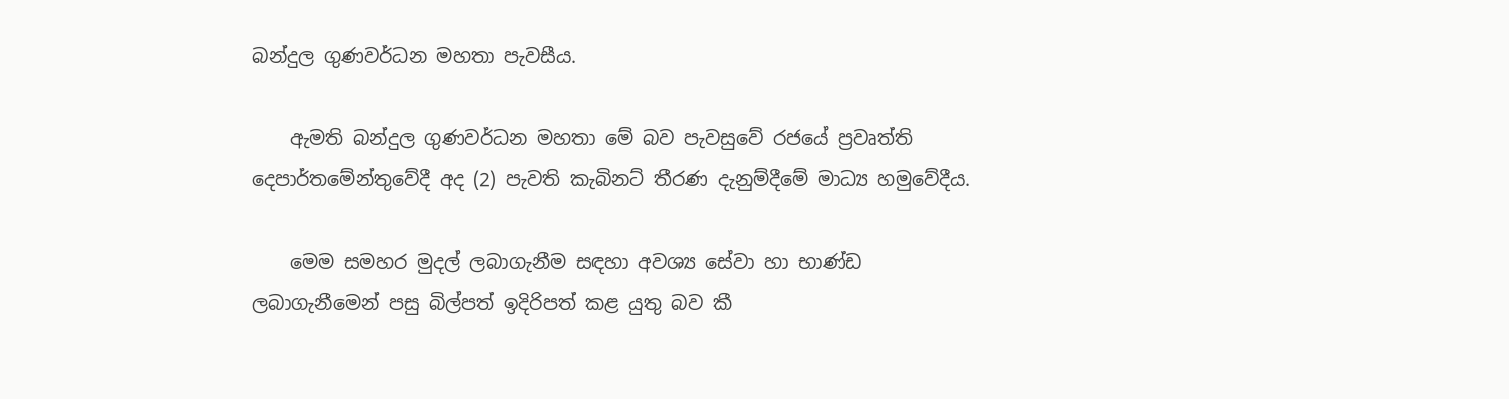බන්දුල ගුණවර්ධන මහතා පැවසීය.

    ඇමති බන්දුල ගුණවර්ධන මහතා මේ බව පැවසුවේ රජයේ ප්‍රවෘත්ති දෙපාර්තමේන්තුවේදී අද (2) පැවති කැබිනට් තීරණ දැනුම්දීමේ මාධ්‍ය හමුවේදීය.

    මෙම සමහර මුදල් ලබාගැනීම සඳහා අවශ්‍ය සේවා හා භාණ්ඩ ලබාගැනීමෙන් පසු බිල්පත් ඉදිරිපත් කළ යුතු බව කී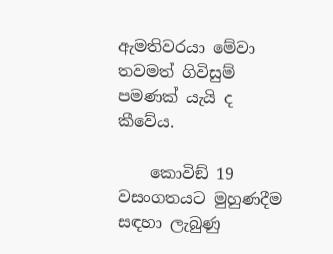ඇමතිවරයා මේවා තවමත් ගිවිසුම් පමණක් යැයි ද කීවේය.

    කොවිඞ් 19 වසංගතයට මුහුණදීම සඳහා ලැබුණු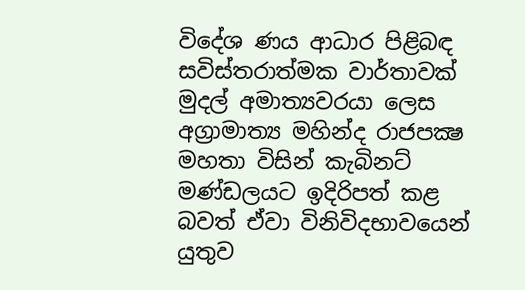විදේශ ණය ආධාර පිළිබඳ සවිස්තරාත්මක වාර්තාවක් මුදල් අමාත්‍යවරයා ලෙස අග්‍රාමාත්‍ය මහින්ද රාජපක්‍ෂ මහතා විසින් කැබිනට් මණ්ඩලයට ඉදිරිපත් කළ බවත් ඒවා විනිවිදභාවයෙන් යුතුව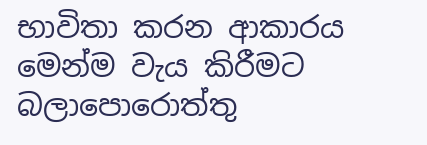භාවිතා කරන ආකාරය මෙන්ම වැය කිරීමට බලාපොරොත්තු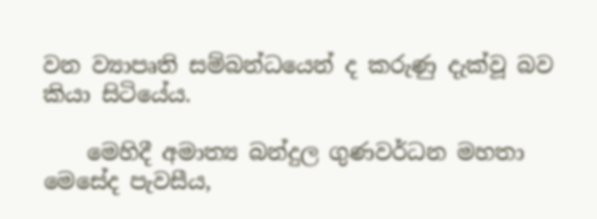වන ව්‍යාපෘති සම්බන්ධයෙන් ද කරුණු දැක්වූ බව කියා සිටියේය.

    මෙහිදී අමාත්‍ය බන්දුල ගුණවර්ධන මහතා මෙසේද පැවසීය,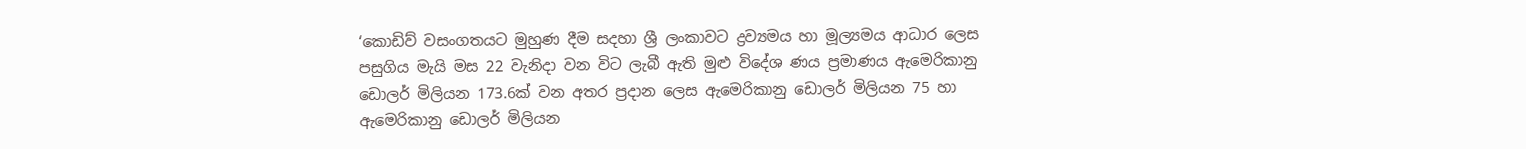‘කොඩිව් වසංගතයට මුහුණ දීම සදහා ශ්‍රී ලංකාවට ද්‍රව්‍යමය හා මූල්‍යමය ආධාර ලෙස පසුගිය මැයි මස 22 වැනිදා වන විට ලැබී ඇති මුළු විදේශ ණය ප්‍රමාණය ඇමෙරිකානු ඩොලර් මිලියන 173.6ක් වන අතර ප්‍රදාන ලෙස ඇමෙරිකානු ඩොලර් මිලියන 75 හා ඇමෙරිකානු ඩොලර් මිලියන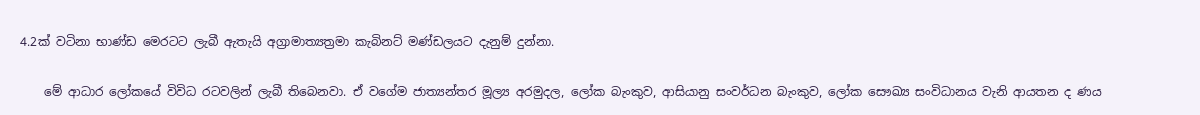4.2ක් වටිනා භාණ්ඩ මෙරටට ලැබී ඇතැයි අග්‍රාමාත්‍යත්‍රමා කැබිනට් මණ්ඩලයට දැනුම් දුන්නා.

    මේ ආධාර ලෝකයේ විවිධ රටවලින් ලැබී තිබෙනවා. ඒ වගේම ජාත්‍යන්තර මූල්‍ය අරමුදල, ලෝක බැංකුව, ආසියානු සංවර්ධන බැංකුව, ලෝක සෞඛ්‍ය සංවිධානය වැනි ආයතන ද ණය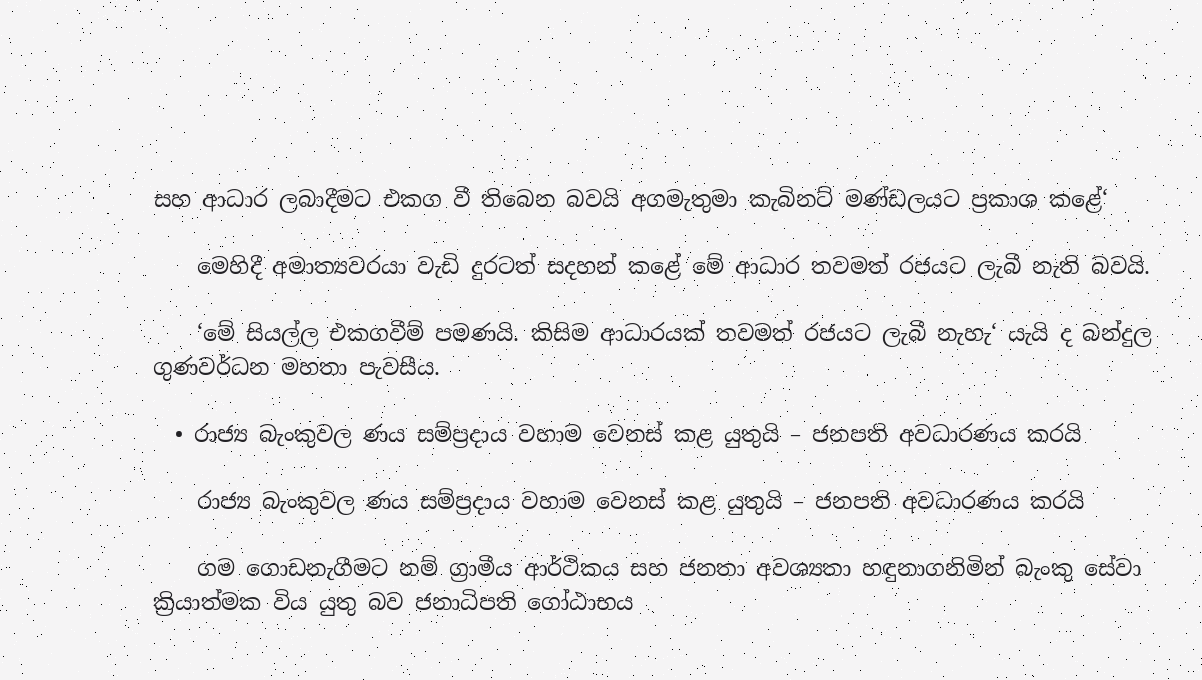සහ ආධාර ලබාදීමට එකග වී තිබෙන බවයි අගමැතුමා කැබිනට් මණ්ඩලයට ප්‍රකාශ කළේ‘

    මෙහිදී අමාත්‍යවරයා වැඩි දුරටත් සදහන් කළේ මේ ආධාර තවමත් රජයට ලැබී නැති බවයි.

    ‘මේ සියල්ල එකගවීම් පමණයි. කිසිම ආධාරයක් තවමත් රජයට ලැබී නැහැ‘ යැයි ද බන්දුල ගුණවර්ධන මහතා පැවසීය.

  • රාජ්‍ය බැංකුවල ණය සම්ප්‍රදාය වහාම වෙනස් කළ යුතුයි – ජනපති අවධාරණය කරයි

    රාජ්‍ය බැංකුවල ණය සම්ප්‍රදාය වහාම වෙනස් කළ යුතුයි – ජනපති අවධාරණය කරයි

    ගම ගොඩනැගීමට නම් ග්‍රාමීය ආර්ථිකය සහ ජනතා අවශ්‍යතා හඳුනාගනිමින් බැංකු සේවා ක්‍රියාත්මක විය යුතු බව ජනාධිපති ගෝඨාභය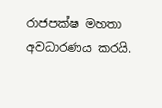රාජපක්ෂ මහතා අවධාරණය කරයි.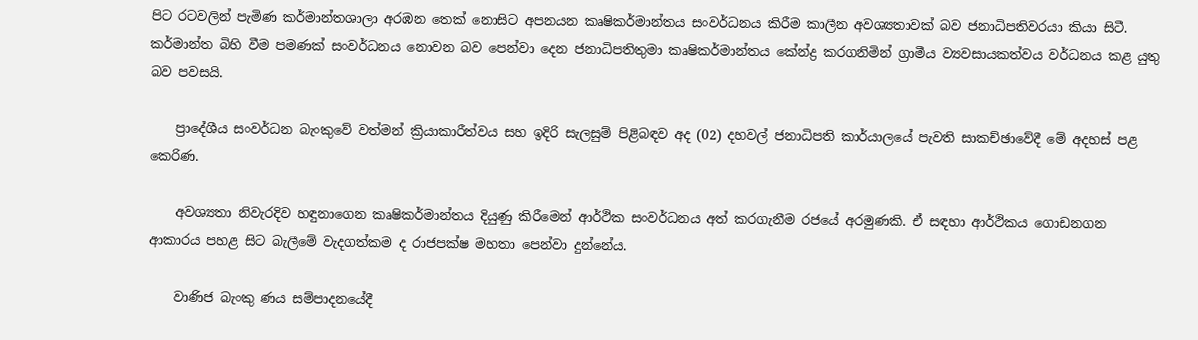පිට රටවලින් පැමිණ කර්මාන්තශාලා අරඹන තෙක් නොසිට අපනයන කෘෂිකර්මාන්තය සංවර්ධනය කිරීම කාලීන අවශ්‍යතාවක් බව ජනාධිපතිවරයා කියා සිටී. කර්මාන්ත බිහි වීම පමණක් සංවර්ධනය නොවන බව පෙන්වා දෙන ජනාධිපතිතුමා කෘෂිකර්මාන්තය කේන්ද්‍ර කරගනිමින් ග්‍රාමීය ව්‍යවසායකත්වය වර්ධනය කළ යුතු බව පවසයි.

    ප්‍රාදේශීය සංවර්ධන බැංකුවේ වත්මන් ක්‍රියාකාරීත්වය සහ ඉදිරි සැලසුම් පිළිබඳව අද (02) දහවල් ජනාධිපති කාර්යාලයේ පැවති සාකච්ඡාවේදී මේ අදහස් පළ කෙරිණ.

    අවශ්‍යතා නිවැරදිව හඳුනාගෙන කෘෂිකර්මාන්තය දියුණු කිරීමෙන් ආර්ථික සංවර්ධනය අත් කරගැනීම රජයේ අරමුණකි. ඒ සඳහා ආර්ථිකය ගොඩනගන ආකාරය පහළ සිට බැලීමේ වැදගත්කම ද රාජපක්ෂ මහතා පෙන්වා දුන්නේය.

    වාණිජ බැංකු ණය සම්පාදනයේදී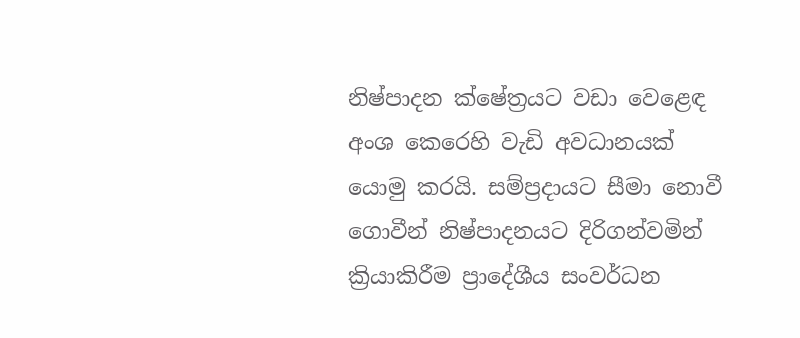නිෂ්පාදන ක්ෂේත්‍රයට වඩා වෙ‍ළෙඳ අංශ කෙරෙහි වැඩි අවධානයක් යොමු කරයි. සම්ප්‍රදායට සීමා නොවී ගොවීන් නිෂ්පාදනයට දිරිගන්වමින් ක්‍රියාකිරීම ප්‍රාදේශීය සංවර්ධන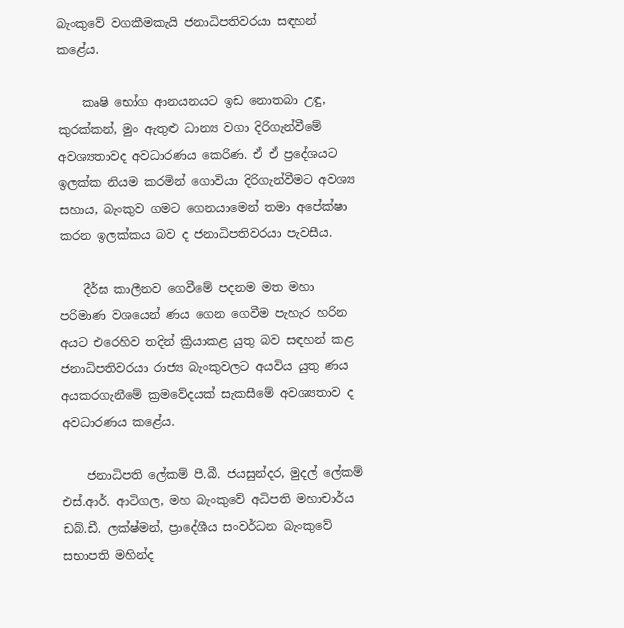බැංකුවේ වගකීමකැයි ජනාධිපතිවරයා සඳහන් කළේය.

    කෘෂි භෝග ආනයනයට ඉඩ නොතබා උඳු, කුරක්කන්, මුං ඇතුළු ධාන්‍ය වගා දිරිගැන්වීමේ අවශ්‍යතාවද අවධාරණය කෙරිණ. ඒ ඒ ප්‍රදේශයට ඉලක්ක නියම කරමින් ගොවියා දිරිගැන්වීමට අවශ්‍ය සහාය, බැංකුව ගමට ගෙනයාමෙන් තමා අපේක්ෂා කරන ඉලක්කය බව ද ජනාධිපතිවරයා පැවසීය.

    දීර්ඝ කාලීනව ගෙවීමේ පදනම මත මහා පරිමාණ වශයෙන් ණය ගෙන ගෙවීම පැහැර හරින අයට එරෙහිව තදින් ක්‍රියාකළ යුතු බව සඳහන් කළ ජනාධිපතිවරයා රාජ්‍ය බැංකුවලට අයවිය යුතු ණය අයකරගැනීමේ ක්‍රමවේදයක් සැකසීමේ අවශ්‍යතාව ද අවධාරණය කළේය.

    ජනාධිපති ලේකම් පී.බී. ජයසුන්දර, මුදල් ලේකම් එස්.ආර්. ආටිගල, මහ බැංකුවේ අධිපති මහාචාර්ය ඩබ්.ඩී. ලක්ෂ්මන්, ප්‍රාදේශීය සංවර්ධන බැංකුවේ සභාපති මහින්ද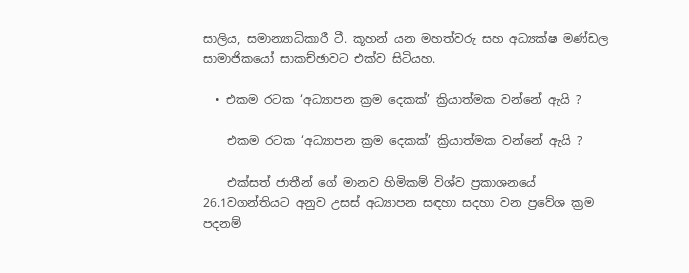සාලිය, සමාන්‍යාධිකාරී ටී. කූහන් යන මහත්වරු සහ අධ්‍යක්ෂ මණ්ඩල සාමාජිකයෝ සාකච්ඡාවට එක්ව සිටියහ.

  • එකම රටක ‘අධ්‍යාපන ක්‍රම දෙකක්’ ක්‍රියාත්මක වන්නේ ඇයි ?

    එකම රටක ‘අධ්‍යාපන ක්‍රම දෙකක්’ ක්‍රියාත්මක වන්නේ ඇයි ?

    එක්සත් ජාතීන් ගේ මානව හිමිකම් විශ්ව ප්‍රකාශනයේ 26.1වගන්තියට අනුව උසස් අධ්‍යාපන සඳහා සදහා වන ප්‍රවේශ ක්‍රම පදනම්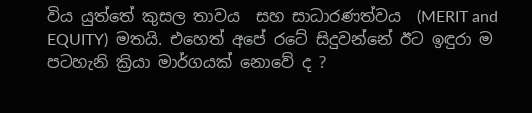විය යුත්තේ කුසල තාවය  සහ සාධාරණත්වය  (MERIT and EQUITY)  මතයි. එහෙත් අපේ රටේ සිදුවන්නේ ඊට ඉඳුරා ම පටහැනි ක්‍රියා මාර්ගයක් නොවේ ද ?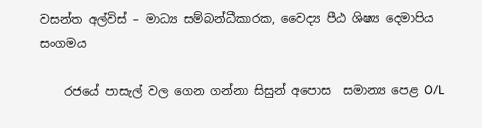වසන්ත අල්විස් – මාධ්‍ය සම්බන්ධීකාරක, වෛද්‍ය පීඨ ශිෂ්‍ය දෙමාපිය සංගමය

    රජයේ පාසැල් වල ගෙන ගන්නා සිසුන් අපොස  සමාන්‍ය පෙළ O/L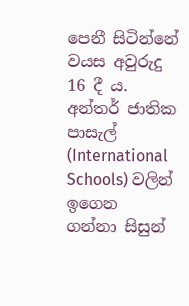පෙනී සිටින්නේ වයස අවුරුදු 16 දී ය. අන්තර් ජාතික පාසැල් (International Schools) වලින් ඉගෙන  ගන්නා සිසුන්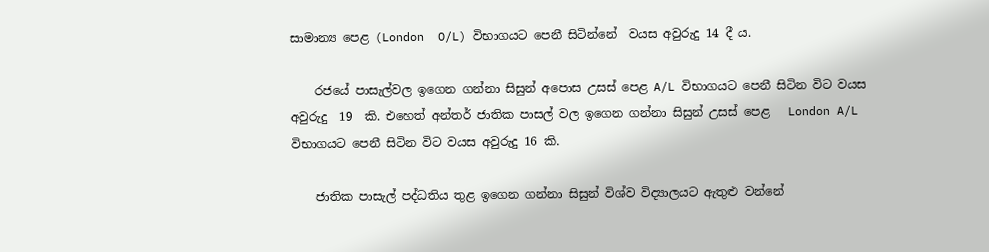සාමාන්‍ය පෙළ (London  O/L) විභාගයට පෙනී සිටින්නේ  වයස අවුරුදු 14 දී ය.

    රජයේ පාසැල්වල ඉගෙන ගන්නා සිසුන් අපොස උසස් පෙළ A/L විභාගයට පෙනී සිටින විට වයස අවුරුදු  19  කි. එහෙත් අන්තර් ජාතික පාසල් වල ඉගෙන ගන්නා සිසුන් උසස් පෙළ   London A/L විභාගයට පෙනී සිටින විට වයස අවුරුදු 16 කි.

    ජාතික පාසැල් පද්ධතිය තුළ ඉගෙන ගන්නා සිසුන් විශ්ව විද්‍යාලයට ඇතුළු වන්නේ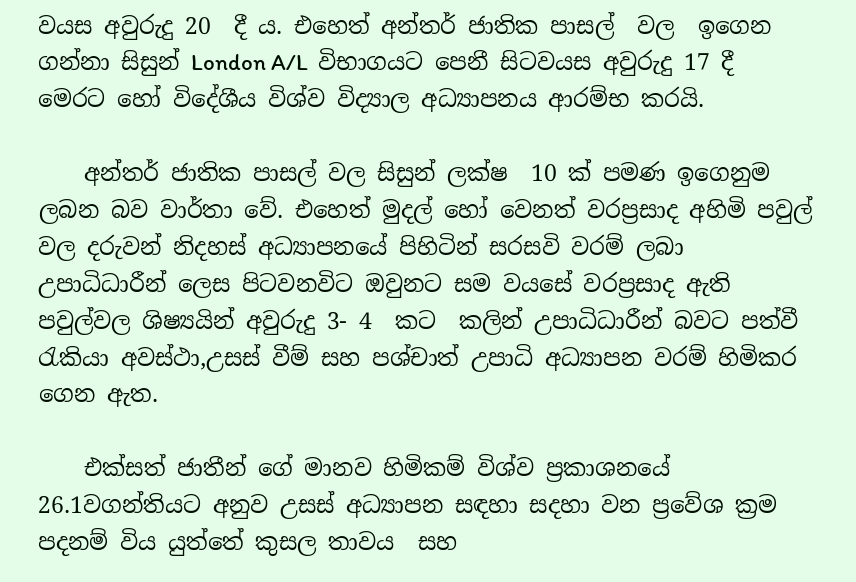වයස අවුරුදු 20  දී ය. එහෙත් අන්තර් ජාතික පාසල්  වල  ඉගෙන ගන්නා සිසුන් London A/L  විභාගයට පෙනී සිටවයස අවුරුදු 17 දී මෙරට හෝ විදේශීය විශ්ව විද්‍යාල අධ්‍යාපනය ආරම්භ කරයි.

    අන්තර් ජාතික පාසල් වල සිසුන් ලක්ෂ  10 ක් පමණ ඉගෙනුම ලබන බව වාර්තා වේ. එහෙත් මුදල් හෝ වෙනත් වරප්‍රසාද අහිමි පවුල් වල දරුවන් නිදහස් අධ්‍යාපනයේ පිහිටින් සරසවි වරම් ලබා  උපාධිධාරීන් ලෙස පිටවනවිට ඔවුනට සම වයසේ වරප්‍රසාද ඇති පවුල්වල ශිෂ්‍යයින් අවුරුදු 3- 4  කට  කලින් උපාධිධාරීන් බවට පත්වී රැකියා අවස්ථා,උසස් වීම් සහ පශ්චාත් උපාධි අධ්‍යාපන වරම් හිමිකර ගෙන ඇත.

    එක්සත් ජාතීන් ගේ මානව හිමිකම් විශ්ව ප්‍රකාශනයේ 26.1වගන්තියට අනුව උසස් අධ්‍යාපන සඳහා සදහා වන ප්‍රවේශ ක්‍රම පදනම් විය යුත්තේ කුසල තාවය  සහ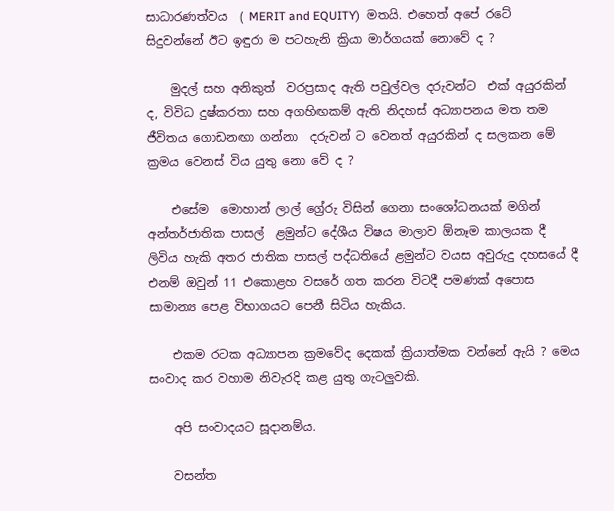සාධාරණත්වය  ( MERIT and EQUITY)  මතයි. එහෙත් අපේ රටේ සිදුවන්නේ ඊට ඉඳුරා ම පටහැනි ක්‍රියා මාර්ගයක් නොවේ ද ?

    මුදල් සහ අනිකුත්  වරප්‍රසාද ඇති පවුල්වල දරුවන්ට  එක් අයුරකින් ද, විවිධ දුෂ්කරතා සහ අගහිඟකම් ඇති නිදහස් අධ්‍යාපනය මත තම ජීවිතය ගොඩනඟා ගන්නා  දරුවන් ට වෙනත් අයුරකින් ද සලකන මේ ක්‍රමය වෙනස් විය යුතු නො වේ ද ?

    එසේම  මොහාන් ලාල් ග්‍රේරු විසින් ගෙනා සංශෝධනයක් මගින් අන්තර්ජාතික පාසල්  ළමුන්ට දේශීය විෂය මාලාව ඕනෑම කාලයක දී ලිවිය හැකි අතර ජාතික පාසල් පද්ධතියේ ළමුන්ට වයස අවුරුදු දහසයේ දී එනම් ඔවුන් 11 එකොළහ වසරේ ගත කරන විටදී පමණක් අපොස සාමාන්‍ය පෙළ විභාගයට පෙනී සිටිය හැකිය.

    එකම රටක අධ්‍යාපන ක්‍රමවේද දෙකක් ක්‍රියාත්මක වන්නේ ඇයි ? මෙය සංවාද කර වහාම නිවැරදි කළ යුතු ගැටලුවකි.

    අපි සංවාදයට සූදානම්ය.

    වසන්ත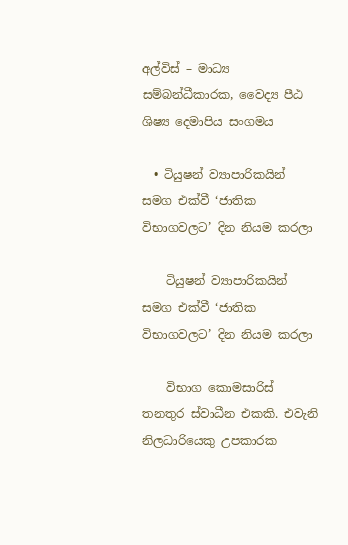අල්විස් – මාධ්‍ය සම්බන්ධීකාරක, වෛද්‍ය පීඨ ශිෂ්‍ය දෙමාපිය සංගමය

  • ටියුෂන් ව්‍යාපාරිකයින් සමග එක්වී ‘ජාතික විභාගවලට’ දින නියම කරලා

    ටියුෂන් ව්‍යාපාරිකයින් සමග එක්වී ‘ජාතික විභාගවලට’ දින නියම කරලා

    විභාග කොමසාරිස් තනතුර ස්වාධීන එකකි. එවැනි නිලධාරියෙකු උපකාරක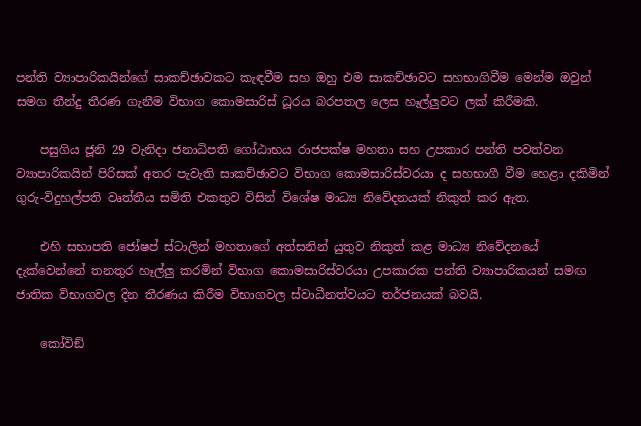පන්ති ව්‍යාපාරිකයින්ගේ සාකච්ඡාවකට කැඳවීම සහ ඔහු එම සාකච්ඡාවට සහභාගිවීම මෙන්ම ඔවුන් සමග තීන්දු තීරණ ගැනීම විභාග කොමසාරිස් ධූරය බරපතල ලෙස හෑල්ලුවට ලක් කිරීමකි.

    පසුගිය ජූනි 29 වැනිදා ජනාධිපති ගෝඨාභය රාජපක්ෂ මහතා සහ උපකාර පන්ති පවත්වන ව්‍යාපාරිකයින් පිරිසක් අතර පැවැති සාකච්ඡාවට විභාග කොමසාරිස්වරයා ද සහභාගී වීම හෙළා දකිමින් ගුරු-විදුහල්පති වෘත්තීය සමිති එකතුව විසින් විශේෂ මාධ්‍ය නිවේදනයක් නිකුත් කර ඇත.

    එහි සභාපති ජෝෂප් ස්ටාලින් මහතාගේ අත්සනින් යුතුව නිකුත් කළ මාධ්‍ය නිවේදනයේ දැක්වෙන්නේ තනතුර හෑල්ලු කරමින් විභාග කොමසාරිස්වරයා උපකාරක පන්ති ව්‍යාපාරිකයන් සමඟ ජාතික විභාගවල දින තීරණය කිරීම විභාගවල ස්වාධීනත්වයට තර්ජනයක් බවයි.

    කෝවිඞ්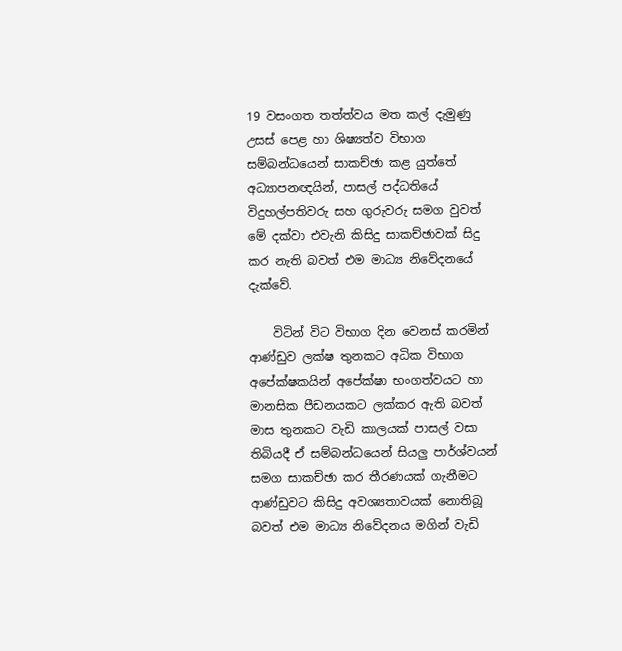19 වසංගත තත්ත්වය මත කල් දැමුණු උසස් පෙළ හා ශිෂ්‍යත්ව විභාග සම්බන්ධයෙන් සාකච්ඡා කළ යුත්තේ අධ්‍යාපනඥයින්, පාසල් පද්ධතියේ විදුහල්පතිවරු සහ ගුරුවරු සමග වුවත් මේ දක්වා එවැනි කිසිදු සාකච්ඡාවක් සිදු කර නැති බවත් එම මාධ්‍ය නිවේදනයේ දැක්වේ.

    විටින් විට විභාග දින වෙනස් කරමින් ආණ්ඩුව ලක්ෂ තුනකට අධික විභාග අපේක්ෂකයින් අපේක්ෂා භංගත්වයට හා මානසික පීඩනයකට ලක්කර ඇති බවත් මාස තුනකට වැඩි කාලයක් පාසල් වසා තිබියදී ඒ සම්බන්ධයෙන් සියලු පාර්ශ්වයන් සමග සාකච්ඡා කර තීරණයක් ගැනීමට ආණ්ඩුවට කිසිදු අවශ්‍යතාවයක් නොතිබූ බවත් එම මාධ්‍ය නිවේදනය මගින් වැඩි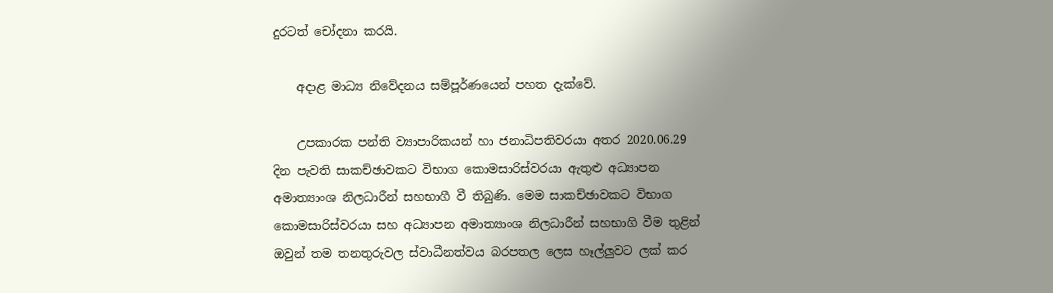දුරටත් චෝදනා කරයි.

    අදාළ මාධ්‍ය නිවේදනය සම්පූර්ණයෙන් පහත දැක්වේ.

    උපකාරක පන්ති ව්‍යාපාරිකයන් හා ජනාධිපතිවරයා අතර 2020.06.29 දින පැවති සාකච්ඡාවකට විභාග කොමසාරිස්වරයා ඇතුළු අධ්‍යාපන අමාත්‍යාංශ නිලධාරීන් සහභාගී වී තිබුණි. මෙම සාකච්ඡාවකට විභාග කොමසාරිස්වරයා සහ අධ්‍යාපන අමාත්‍යාංශ නිලධාරීන් සහභාගි වීම තුළින් ඔවුන් තම තනතුරුවල ස්වාධීනත්වය බරපතල ලෙස හෑල්ලුවට ලක් කර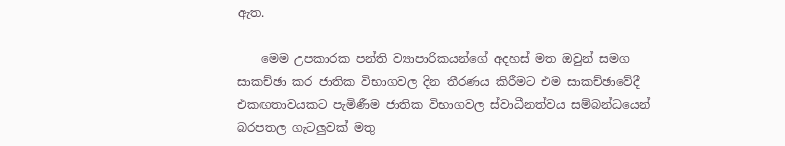ඇත.

    මෙම උපකාරක පන්ති ව්‍යාපාරිකයන්ගේ අදහස් මත ඔවුන් සමග සාකච්ඡා කර ජාතික විභාගවල දින තීරණය කිරීමට එම සාකච්ඡාවේදී එකඟතාවයකට පැමිණීම ජාතික විභාගවල ස්වාධීනත්වය සම්බන්ධයෙන් බරපතල ගැටලුවක් මතු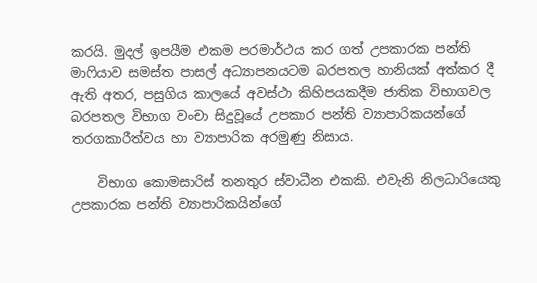කරයි. මුදල් ඉපයීම එකම පරමාර්ථය කර ගත් උපකාරක පන්ති මාෆියාව සමස්ත පාසල් අධ්‍යාපනයටම බරපතල හානියක් අත්කර දී ඇති අතර, පසුගිය කාලයේ අවස්ථා කිහිපයකදීම ජාතික විභාගවල බරපතල විභාග වංචා සිදුවූයේ උපකාර පන්ති ව්‍යාපාරිකයන්ගේ තරගකාරීත්වය හා ව්‍යාපාරික අරමුණු නිසාය.

    විභාග කොමසාරිස් තනතුර ස්වාධීන එකකි. එවැනි නිලධාරියෙකු උපකාරක පන්ති ව්‍යාපාරිකයින්ගේ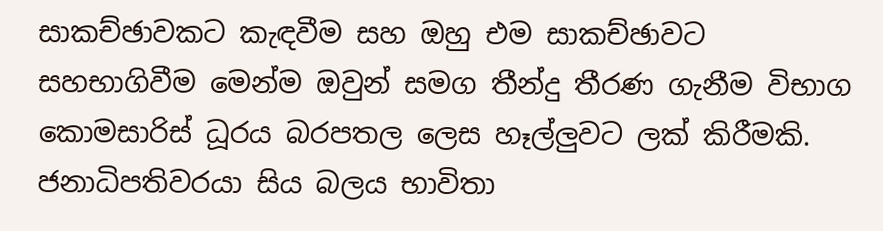සාකච්ඡාවකට කැඳවීම සහ ඔහු එම සාකච්ඡාවට සහභාගිවීම මෙන්ම ඔවුන් සමග තීන්දු තීරණ ගැනීම විභාග කොමසාරිස් ධූරය බරපතල ලෙස හෑල්ලුවට ලක් කිරීමකි. ජනාධිපතිවරයා සිය බලය භාවිතා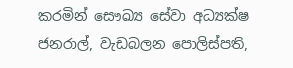කරමින් සෞඛ්‍ය සේවා අධ්‍යක්ෂ ජනරාල්, වැඩබලන පොලිස්පති,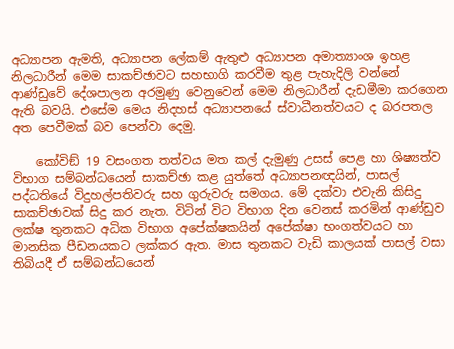අධ්‍යාපන ඇමති, අධ්‍යාපන ලේකම් ඇතුළු අධ්‍යාපන අමාත්‍යාංශ ඉහළ නිලධාරීන් මෙම සාකච්ඡාවට සහභාගි කරවීම තුළ පැහැදිලි වන්නේ ආණ්ඩුවේ දේශපාලන අරමුණු වෙනුවෙන් මෙම නිලධාරීන් දැඩමීමා කරගෙන ඇති බවයි. එසේම මෙය නිදහස් අධ්‍යාපනයේ ස්වාධීනත්වයට ද බරපතල අත පෙවීමක් බව පෙන්වා දෙමු.

    කෝවිඞ් 19 වසංගත තත්වය මත කල් දැමුණු උසස් පෙළ හා ශිෂ්‍යත්ව විභාග සම්බන්ධයෙන් සාකච්ඡා කළ යුත්තේ අධ්‍යාපනඥයින්, පාසල් පද්ධතියේ විදුහල්පතිවරු සහ ගුරුවරු සමගය. මේ දක්වා එවැනි කිසිදු සාකච්ඡාවක් සිදු කර නැත. විටින් විට විභාග දින වෙනස් කරමින් ආණ්ඩුව ලක්ෂ තුනකට අධික විභාග අපේක්ෂකයින් අපේක්ෂා භංගත්වයට හා මානසික පීඩනයකට ලක්කර ඇත. මාස තුනකට වැඩි කාලයක් පාසල් වසා තිබියදී ඒ සම්බන්ධයෙන්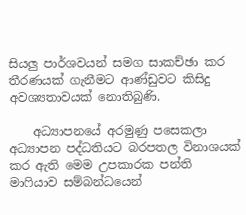සියලු පාර්ශවයන් සමග සාකච්ඡා කර තීරණයක් ගැනීමට ආණ්ඩුවට කිසිදු අවශ්‍යතාවයක් නොතිබුණි.

    අධ්‍යාපනයේ අරමුණු පසෙකලා අධ්‍යාපන පද්ධතියට බරපතල විනාශයක් කර ඇති මෙම උපකාරක පන්ති මාෆියාව සම්බන්ධයෙන්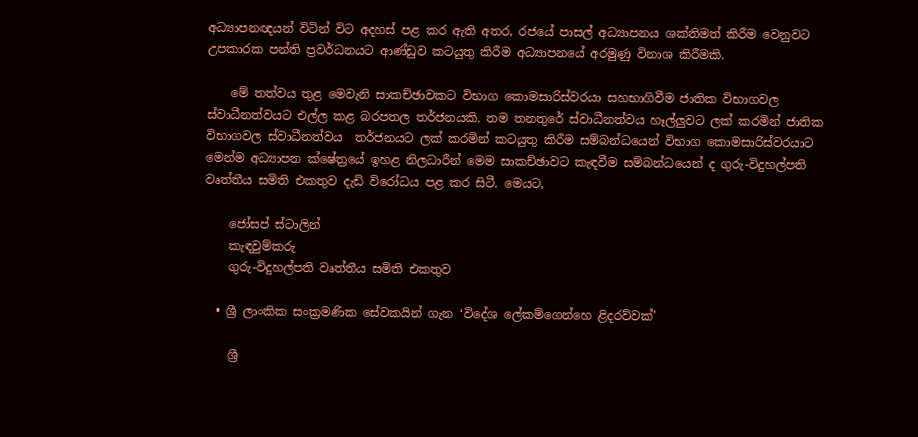අධ්‍යාපනඥයන් විටින් විට අදහස් පළ කර ඇති අතර, රජයේ පාසල් අධ්‍යාපනය ශක්තිමත් කිරීම වෙනුවට උපකාරක පන්ති ප්‍රවර්ධනයට ආණ්ඩුව කටයුතු කිරීම අධ්‍යාපනයේ අරමුණු විනාශ කිරීමකි.

    මේ තත්වය තුළ මෙවැනි සාකච්ඡාවකට විභාග කොමසාරිස්වරයා සහභාගිවීම ජාතික විභාගවල ස්වාධීනත්වයට එල්ල කළ බරපතල තර්ජනයකි. තම තනතුරේ ස්වාධීනත්වය හෑල්ලුවට ලක් කරමින් ජාතික විභාගවල ස්වාධීනත්වය  තර්ජනයට ලක් කරමින් කටයුතු කිරීම සම්බන්ධයෙන් විභාග කොමසාරිස්වරයාට මෙන්ම අධ්‍යාපන ක්ෂේත්‍රයේ ඉහළ නිලධාරීන් මෙම සාකච්ඡාවට කැඳවීම සම්බන්ධයෙන් ද ගුරු-විදුහල්පති වෘත්තීය සමිති එකතුව දැඩි විරෝධය පළ කර සිටී. මෙයට,

    ජෝසප් ස්ටාලින්
    කැඳවුම්කරු
    ගුරු-විදුහල්පති වෘත්තීය සමිති එකතුව

  • ශ්‍රී ලාංකික සංක්‍රමණික සේවකයින් ගැන ‘විදේශ ලේකම්ගෙන්හෙ ළිදරව්වක්’

    ශ්‍රී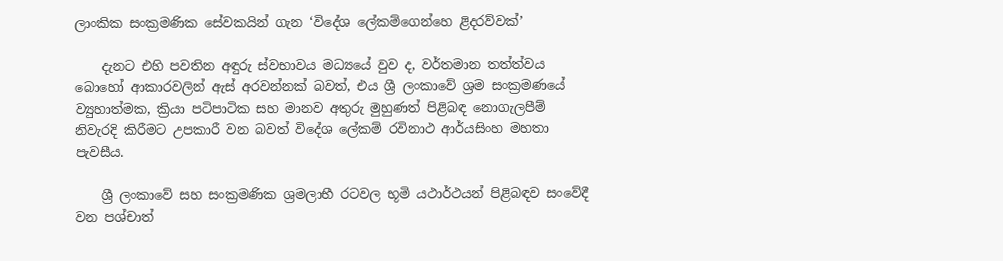ලාංකික සංක්‍රමණික සේවකයින් ගැන ‘විදේශ ලේකම්ගෙන්හෙ ළිදරව්වක්’

    දැනට එහි පවතින අ‍ඳුරු ස්වභාවය මධ්‍යයේ වුව ද, වර්තමාන තත්ත්වය බොහෝ ආකාරවලින් ඇස් අරවන්නක් බවත්, එය ශ්‍රී ලංකාවේ ශ්‍රම සංක්‍රමණයේ ව්‍යුහාත්මක, ක්‍රියා පටිපාටික සහ මානව අතුරු මුහුණත් පිළිබඳ නොගැලපීම් නිවැරදි කිරීමට උපකාරී වන බවත් විදේශ ලේකම් රවිනාථ ආර්යසිංහ මහතා පැවසීය.

    ශ්‍රී ලංකාවේ සහ සංක්‍රමණික ශ්‍රමලාභී රටවල භූමි යථාර්ථයන් පිළිබඳව සංවේදී වන පශ්චාත්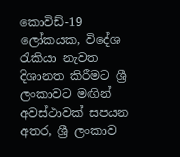කොවිඩ්-19 ලෝකයක, විදේශ රැකියා නැවත දිශානත කිරීමට ශ්‍රී ලංකාවට මඟින් අවස්ථාවක් සපයන අතර, ශ්‍රී ලංකාව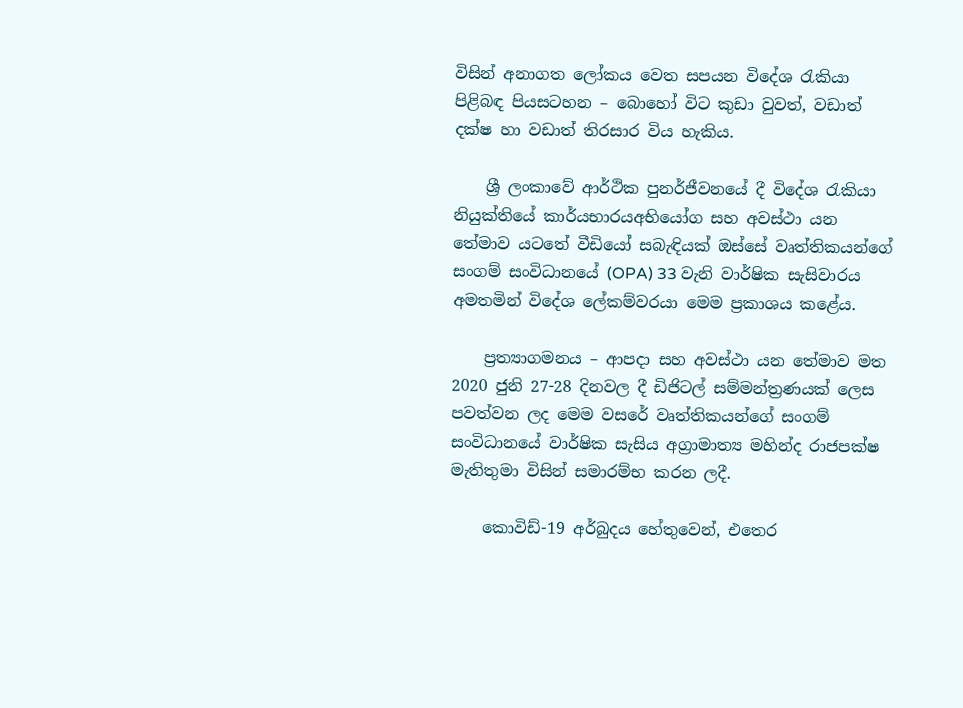විසින් අනාගත ලෝකය වෙත සපයන විදේශ රැකියා පිළිබඳ පියසටහන – බොහෝ විට කුඩා වුවත්, වඩාත් දක්ෂ හා වඩාත් තිරසාර විය හැකිය.

    ශ්‍රී ලංකාවේ ආර්ථික පුනර්ජීවනයේ දී විදේශ රැකියා නියුක්තියේ කාර්යභාරයඅභියෝග සහ අවස්ථා යන තේමාව යටතේ වීඩියෝ සබැඳියක් ඔස්සේ වෘත්තිකයන්ගේ සංගම් සංවිධානයේ (OPA) 33 වැනි වාර්ෂික සැසිවාරය අමතමින් විදේශ ලේකම්වරයා මෙම ප්‍රකාශය කළේය.

    ප්‍රත්‍යාගමනය – ආපදා සහ අවස්ථා යන තේමාව මත 2020 ජුනි 27-28 දිනවල දී ඩිජිටල් සම්මන්ත්‍රණයක් ලෙස පවත්වන ලද මෙම වසරේ වෘත්තිකයන්ගේ සංගම් සංවිධානයේ වාර්ෂික සැසිය අග්‍රාමාත්‍ය මහින්ද රාජපක්ෂ මැතිතුමා විසින් සමාරම්භ කරන ලදී.

    කොවිඩ්-19 අර්බුදය හේතුවෙන්, එතෙර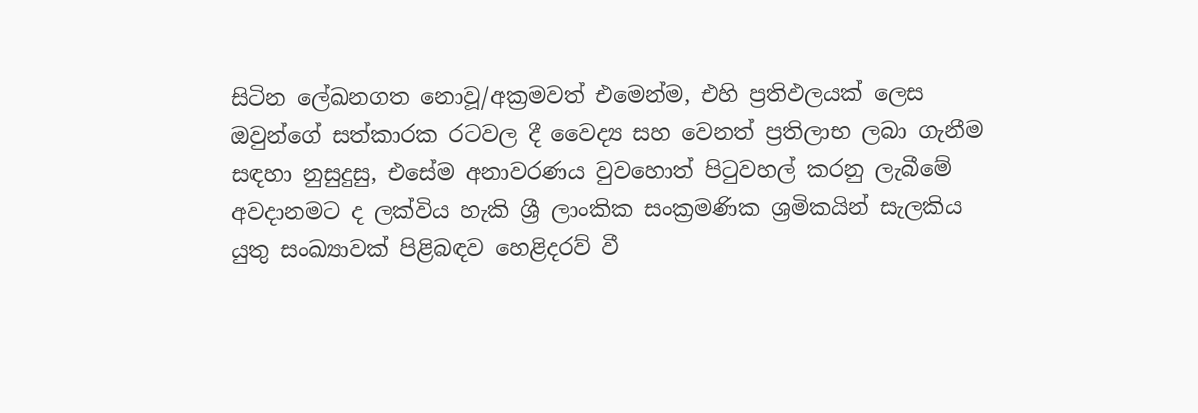සිටින ලේඛනගත නොවූ/අක්‍රමවත් එමෙන්ම, එහි ප්‍රතිඵලයක් ලෙස ඔවුන්ගේ සත්කාරක රටවල දී වෛද්‍ය සහ වෙනත් ප්‍රතිලාභ ලබා ගැනීම සඳහා නුසුදුසු, එසේම අනාවරණය වුවහොත් පිටුවහල් කරනු ලැබීමේ අවදානමට ද ලක්විය හැකි ශ්‍රී ලාංකික සංක්‍රමණික ශ්‍රමිකයින් සැලකිය යුතු සංඛ්‍යාවක් පිළිබඳව හෙළිදරව් වී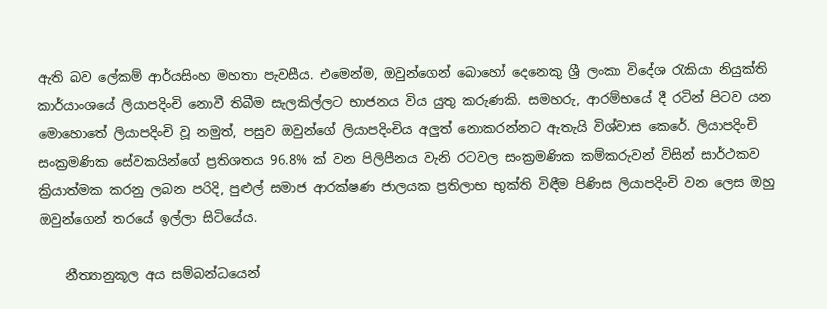ඇති බව ලේකම් ආර්යසිංහ මහතා පැවසීය. එමෙන්ම, ඔවුන්ගෙන් බොහෝ දෙනෙකු ශ්‍රී ලංකා විදේශ රැකියා නියුක්ති කාර්යාංශයේ ලියාපදිංචි නොවී තිබීම සැලකිල්ලට භාජනය විය යුතු කරුණකි. සමහරු, ආරම්භයේ දී රටින් පිටව යන මොහොතේ ලියාපදිංචි වූ නමුත්, පසුව ඔවුන්ගේ ලියාපදිංචිය අලුත් නොකරන්නට ඇතැයි විශ්වාස කෙරේ. ලියාපදිංචි සංක්‍රමණික සේවකයින්ගේ ප්‍රතිශතය 96.8% ක් වන පිලිපීනය වැනි රටවල සංක්‍රමණික කම්කරුවන් විසින් සාර්ථකව ක්‍රියාත්මක කරනු ලබන පරිදි, පුළුල් සමාජ ආරක්ෂණ ජාලයක ප්‍රතිලාභ භුක්ති විඳීම පිණිස ලියාපදිංචි වන ලෙස ඔහු ඔවුන්ගෙන් තරයේ ඉල්ලා සිටියේය.

    නීත්‍යානුකූල අය සම්බන්ධයෙන්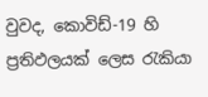වුවද, කොවිඩ්-19 හි ප්‍රතිඵලයක් ලෙස රැකියා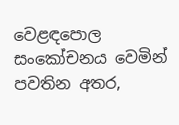වෙළඳපොල සංකෝචනය වෙමින් පවතින අතර,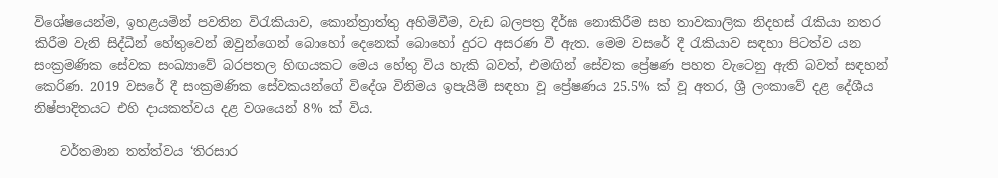විශේෂයෙන්ම, ඉහළයමින් පවතින විරැකියාව, කොන්ත්‍රාත්තු අහිමිවීම, වැඩ බලපත්‍ර දීර්ඝ නොකිරීම සහ තාවකාලික නිදහස් රැකියා නතර කිරීම වැනි සිද්ධීන් හේතුවෙන් ඔවුන්ගෙන් බොහෝ දෙනෙක් බොහෝ දුරට අසරණ වී ඇත. මෙම වසරේ දී රැකියාව සඳහා පිටත්ව යන සංක්‍රමණික සේවක සංඛ්‍යාවේ බරපතල හිඟයකට මෙය හේතු විය හැකි බවත්, එමඟින් සේවක ප්‍රේෂණ පහත වැටෙනු ඇති බවත් සඳහන් කෙරිණ. 2019 වසරේ දී සංක්‍රමණික සේවකයන්ගේ විදේශ විනිමය ඉපැයීම් සඳහා වූ ප්‍රේෂණය 25.5% ක් වූ අතර, ශ්‍රී ලංකාවේ දළ දේශීය නිෂ්පාදිතයට එහි දායකත්වය දළ වශයෙන් 8% ක් විය.

    වර්තමාන තත්ත්වය ‘තිරසාර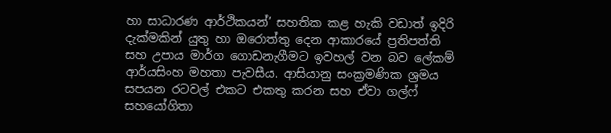හා සාධාරණ ආර්ථිකයන්’ සහතික කළ හැකි වඩාත් ඉදිරි දැක්මකින් යුතු හා ඔරොත්තු දෙන ආකාරයේ ප්‍රතිපත්ති සහ උපාය මාර්ග ගොඩනැගීමට ඉවහල් වන බව ලේකම් ආර්යසිංහ මහතා පැවසීය. ආසියානු සංක්‍රමණික ශ්‍රමය සපයන රටවල් එකට එකතු කරන සහ ඒවා ගල්ෆ් සහයෝගිතා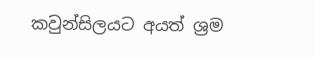කවුන්සිලයට අයත් ශ්‍රම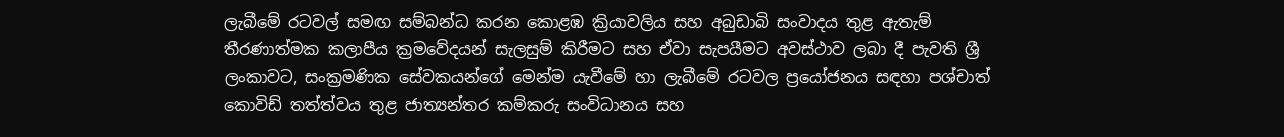ලැබීමේ රටවල් සමඟ සම්බන්ධ කරන කොළඹ ක්‍රියාවලිය සහ අබුඩාබි සංවාදය තුළ ඇතැම් තීරණාත්මක කලාපීය ක්‍රමවේදයන් සැලසුම් කිරීමට සහ ඒවා සැපයීමට අවස්ථාව ලබා දී පැවති ශ්‍රී ලංකාවට, සංක්‍රමණික සේවකයන්ගේ මෙන්ම යැවීමේ හා ලැබීමේ රටවල ප්‍රයෝජනය සඳහා පශ්චාත් කොවිඩ් තත්ත්වය තුළ ජාත්‍යන්තර කම්කරු සංවිධානය සහ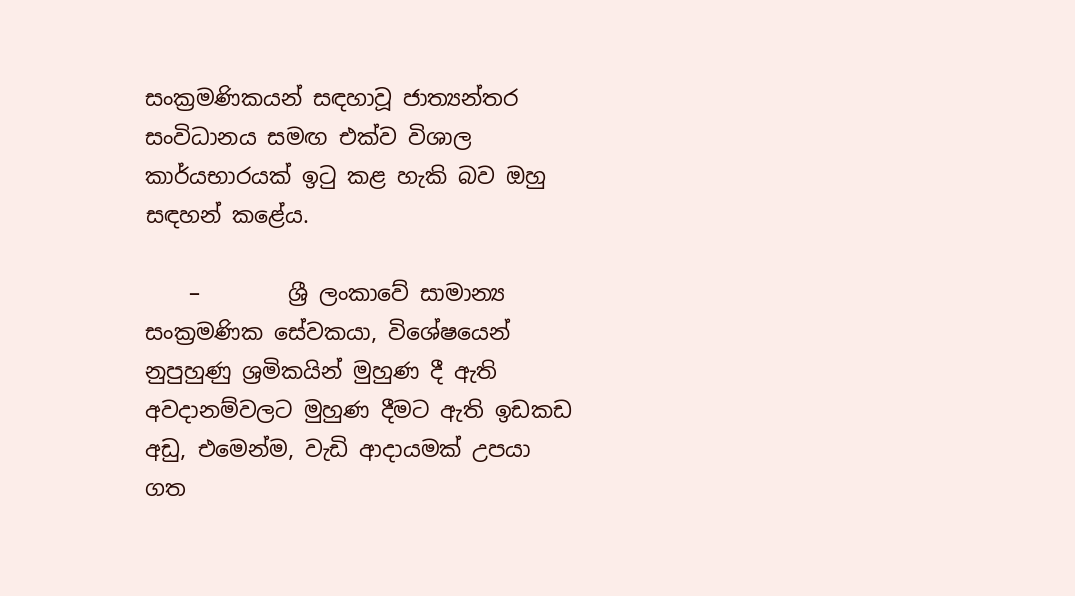සංක්‍රමණිකයන් සඳහාවූ ජාත්‍යන්තර සංවිධානය සමඟ එක්ව විශාල කාර්යභාරයක් ඉටු කළ හැකි බව ඔහු සඳහන් කළේය.

    –        ශ්‍රී ලංකාවේ සාමාන්‍ය සංක්‍රමණික සේවකයා, විශේෂයෙන් නුපුහුණු ශ්‍රමිකයින් මුහුණ දී ඇති අවදානම්වලට මුහුණ දීමට ඇති ඉඩකඩ අඩු, එමෙන්ම, වැඩි ආදායමක් උපයා ගත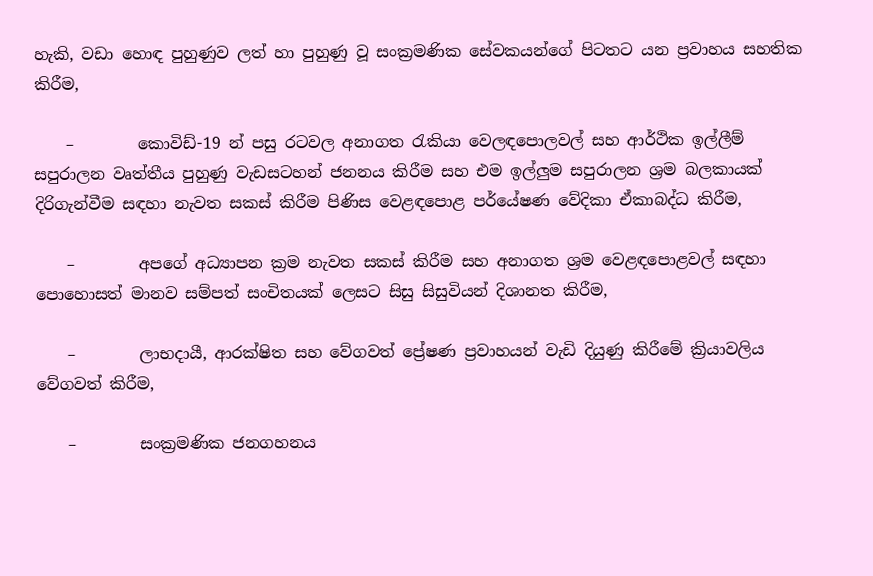හැකි, වඩා හොඳ පුහුණුව ලත් හා පුහුණු වූ සංක්‍රමණික සේවකයන්ගේ පිටතට යන ප්‍රවාහය සහතික කිරීම,

    –        කොවිඩ්-19 න් පසු රටවල අනාගත රැකියා වෙලඳපොලවල් සහ ආර්ථික ඉල්ලීම් සපුරාලන වෘත්තීය පුහුණු වැඩසටහන් ජනනය කිරීම සහ එම ඉල්ලුම සපුරාලන ශ්‍රම බලකායක් දිරිගැන්වීම සඳහා නැවත සකස් කිරීම පිණිස වෙළඳපොළ පර්යේෂණ වේදිකා ඒකාබද්ධ කිරීම,

    –        අපගේ අධ්‍යාපන ක්‍රම නැවත සකස් කිරීම සහ අනාගත ශ්‍රම වෙළඳපොළවල් සඳහා පොහොසත් මානව සම්පත් සංචිතයක් ලෙසට සිසු සිසුවියන් දිශානත කිරීම,

    –        ලාභදායී, ආරක්ෂිත සහ වේගවත් ප්‍රේෂණ ප්‍රවාහයන් වැඩි දියුණු කිරීමේ ක්‍රියාවලිය වේගවත් කිරීම,

    –        සංක්‍රමණික ජනගහනය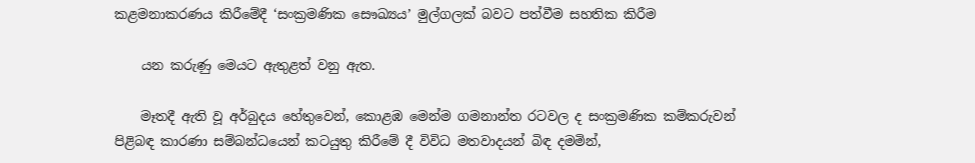කළමනාකරණය කිරීමේදී ‘සංක්‍රමණික සෞඛ්‍යය’ මුල්ගලක් බවට පත්වීම සහතික කිරීම

    යන කරුණු මෙයට ඇතුළත් වනු ඇත.

    මෑතදී ඇති වූ අර්බුදය හේතුවෙන්, කොළඹ මෙන්ම ගමනාන්ත රටවල ද සංක්‍රමණික කම්කරුවන් පිළිබඳ කාරණා සම්බන්ධයෙන් කටයුතු කිරීමේ දී විවිධ මතවාදයන් බිඳ දමමින්,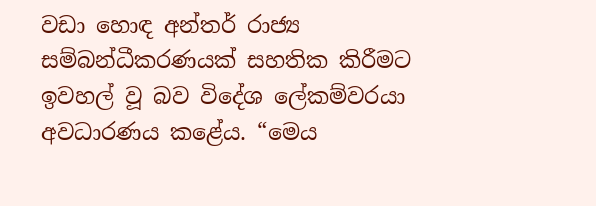වඩා හොඳ අන්තර් රාජ්‍ය සම්බන්ධීකරණයක් සහතික කිරීමට ඉවහල් වූ බව විදේශ ලේකම්වරයා අවධාරණය කළේය. “මෙය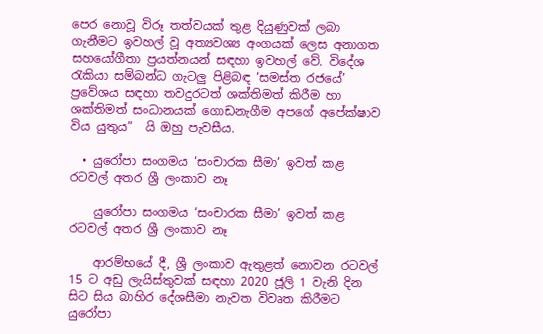පෙර නොවූ විරූ තත්වයක් තුළ දියුණුවක් ලබා ගැනීමට ඉවහල් වූ අත්‍යවශ්‍ය අංගයක් ලෙස අනාගත සහයෝගීතා ප්‍රයත්නයන් සඳහා ඉවහල් වේ. විදේශ රැකියා සම්බන්ධ ගැටලු පිළිබඳ ‘සමස්ත රජයේ’ ප්‍රවේශය සඳහා තවදුරටත් ශක්තිමත් කිරීම හා ශක්තිමත් සංධානයක් ගොඩනැගීම අපගේ අපේක්ෂාව විය යුතුය”  යි ඔහු පැවසීය.

  • යුරෝපා සංගමය ‘සංචාරක සීමා’ ඉවත් කළ රටවල් අතර ශ්‍රී ලංකාව නෑ

    යුරෝපා සංගමය ‘සංචාරක සීමා’ ඉවත් කළ රටවල් අතර ශ්‍රී ලංකාව නෑ

    ආරම්භයේ දී, ශ්‍රී ලංකාව ඇතුළත් නොවන රටවල් 15 ට අඩු ලැයිස්තුවක් සඳහා 2020 ජූලි 1 වැනි දින සිට සිය බාහිර දේශසීමා නැවත විවෘත කිරීමට යුරෝපා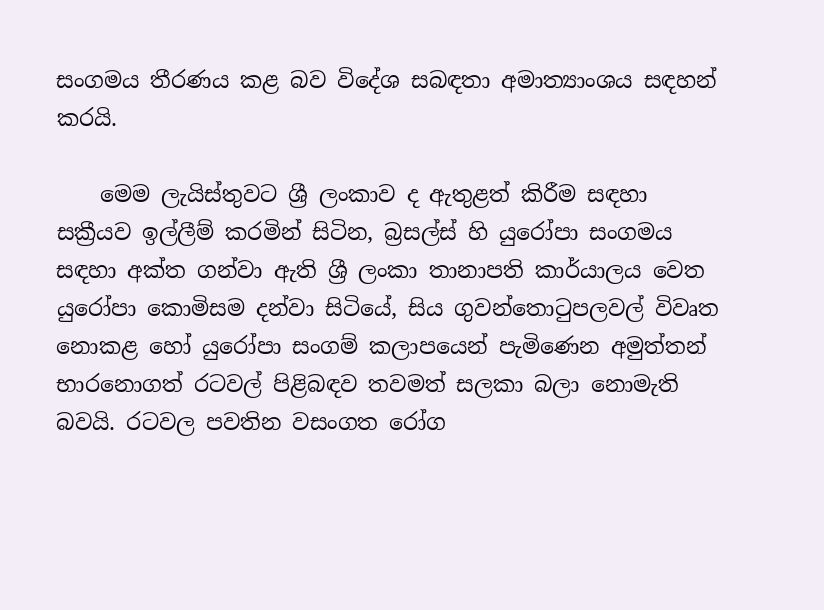සංගමය තීරණය කළ බව විදේශ සබඳතා අමාත්‍යාංශය සඳහන් කරයි.

    මෙම ලැයිස්තුවට ශ්‍රී ලංකාව ද ඇතුළත් කිරීම සඳහා සක්‍රීයව ඉල්ලීම් කරමින් සිටින, බ්‍රසල්ස් හි යුරෝපා සංගමය සඳහා අක්ත ගන්වා ඇති ශ්‍රී ලංකා තානාපති කාර්යාලය වෙත යුරෝපා කොමිසම දන්වා සිටියේ, සිය ගුවන්තොටුපලවල් විවෘත නොකළ හෝ යුරෝපා සංගම් කලාපයෙන් පැමිණෙන අමුත්තන් භාරනොගත් රටවල් පිළිබඳව තවමත් සලකා බලා නොමැති බවයි. රටවල පවතින වසංගත රෝග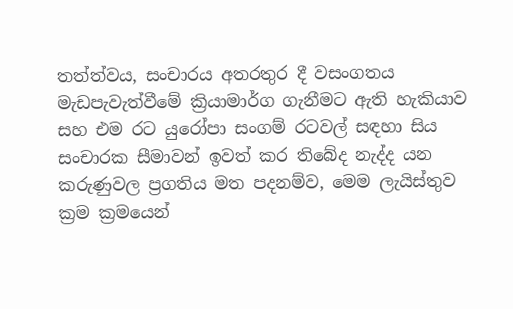තත්ත්වය, සංචාරය අතරතුර දී වසංගතය මැඩපැවැත්වීමේ ක්‍රියාමාර්ග ගැනීමට ඇති හැකියාව සහ එම රට යුරෝපා සංගම් රටවල් සඳහා සිය සංචාරක සීමාවන් ඉවත් කර තිබේද නැද්ද යන කරුණුවල ප්‍රගතිය මත පදනම්ව, මෙම ලැයිස්තුව ක්‍රම ක්‍රමයෙන්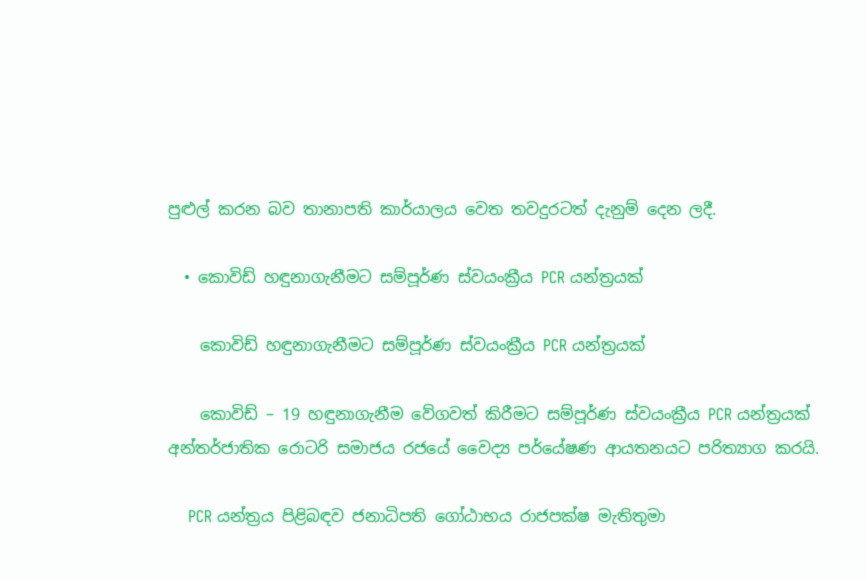පුළුල් කරන බව තානාපති කාර්යාලය වෙත තවදුරටත් දැනුම් දෙන ලදී.

  • කොවිඩ් හඳුනාගැනීමට සම්පූර්ණ ස්වයංක්‍රීය PCR යන්ත්‍රයක්

    කොවිඩ් හඳුනාගැනීමට සම්පූර්ණ ස්වයංක්‍රීය PCR යන්ත්‍රයක්

    කොවිඩ් – 19 හඳුනාගැනීම වේගවත් කිරීමට සම්පූර්ණ ස්වයංක්‍රීය PCR යන්ත්‍රයක් අන්තර්ජාතික රොටරි සමාජය රජයේ වෛද්‍ය පර්යේෂණ ආයතනයට පරිත්‍යාග කරයි.

    PCR යන්ත්‍රය පිළිබඳව ජනාධිපති ගෝඨාභය රාජපක්ෂ මැතිතුමා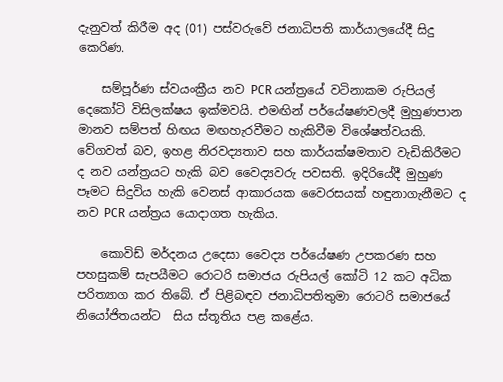දැනුවත් කිරීම අද (01) පස්වරුවේ ජනාධිපති කාර්යාලයේදී සිදු කෙරිණ.

    සම්පූර්ණ ස්වයංක්‍රීය නව PCR යන්ත්‍රයේ වටිනාකම රුපියල් දෙකෝටි විසිලක්ෂය ඉක්මවයි. එමඟින් පර්යේෂණවලදී මුහුණපාන මානව සම්පත් හිඟය මඟහැරවීමට හැකිවීම විශේෂත්වයකි. වේගවත් බව, ඉහළ නිරවද්‍යතාව සහ කාර්යක්ෂමතාව වැඩිකිරීමට ද නව යන්ත්‍රයට හැකි බව වෛද්‍යවරු පවසති. ඉදිරියේදී මුහුණ පෑමට සිදුවිය හැකි වෙනස් ආකාරයක වෛරසයක් හඳුනාගැනීමට ද නව PCR යන්ත්‍රය යොදාගත හැකිය.

    කොවිඩ් මර්දනය උදෙසා වෛද්‍ය පර්යේෂණ උපකරණ සහ පහසුකම් සැපයීමට රොටරි සමාජය රුපියල් කෝටි 12 කට අධික පරිත්‍යාග කර තිබේ. ඒ පිළිබඳව ජනාධිපතිතුමා රොටරි සමාජයේ නියෝජිතයන්ට  සිය ස්තූතිය පළ කළේය.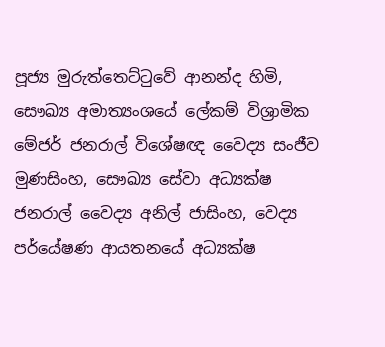පූජ්‍ය මුරුත්තෙට්ටුවේ ආනන්ද හිමි, සෞඛ්‍ය අමාත්‍යංශයේ ලේකම් විශ්‍රාමික මේජර් ජනරාල් විශේෂඥ වෛද්‍ය සංජීව මුණසිංහ, සෞඛ්‍ය සේවා අධ්‍යක්ෂ ජනරාල් වෛද්‍ය අනිල් ජාසිංහ, වෙද්‍ය පර්යේෂණ ආයතනයේ අධ්‍යක්ෂ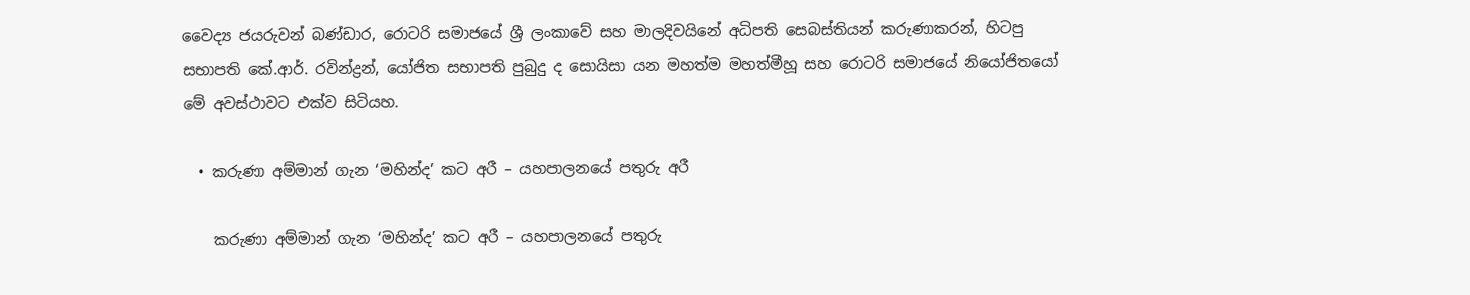වෛද්‍ය ජයරුවන් බණ්ඩාර, රොටරි සමාජයේ ශ්‍රී ලංකාවේ සහ මාලදිවයිනේ අධිපති සෙබස්තියන් කරුණාකරන්, හිටපු සභාපති කේ.ආර්. රවින්ද්‍රන්, යෝජිත සභාපති පුබුදු ද සොයිසා යන මහත්ම මහත්මීහූ සහ රොටරි සමාජයේ නියෝජිතයෝ මේ අවස්ථාවට එක්ව සිටියහ.

  • කරුණා අම්මාන් ගැන ‘මහින්ද’ කට අරී – යහපාලනයේ පතුරු අරී

    කරුණා අම්මාන් ගැන ‘මහින්ද’ කට අරී – යහපාලනයේ පතුරු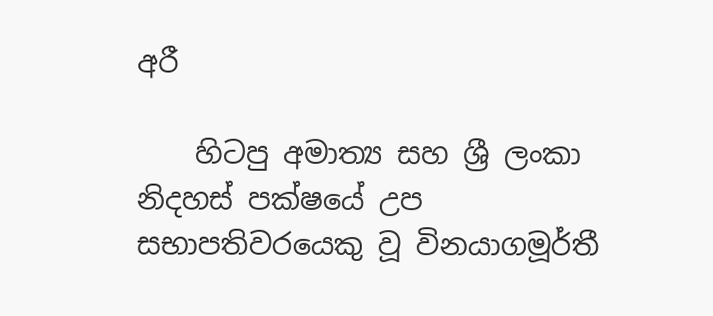අරී

    හිටපු අමාත්‍ය සහ ශ්‍රී ලංකා නිදහස් පක්ෂයේ උප සභාපතිවරයෙකු වූ විනයාගමූර්තී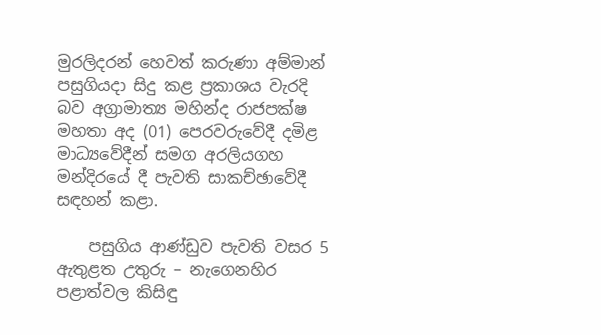මුරලිදරන් හෙවත් කරුණා අම්මාන් පසුගියදා සිදු කළ ප්‍රකාශය වැරදි බව අග්‍රාමාත්‍ය මහින්ද රාජපක්ෂ මහතා අද (01) පෙරවරුවේදී දමිළ මාධ්‍යවේදීන් සමග අරලියගහ මන්දිරයේ දී පැවති සාකච්ඡාවේදී සඳහන් කළා.

    පසුගිය ආණ්ඩුව පැවති වසර 5 ඇතුළත උතුරු – නැගෙනහිර පළාත්වල කිසිඳු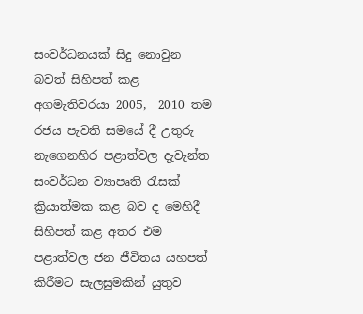සංවර්ධනයක් සිදු නොවුන බවත් සිහිපත් කළ අගමැතිවරයා 2005,  2010 තම රජය පැවති සමයේ දී උතුරු නැගෙනහිර පළාත්වල දැවැන්ත සංවර්ධන ව්‍යාපෘති රැසක් ක්‍රියාත්මක කළ බව ද මෙහිදී සිහිපත් කළ අතර එම පළාත්වල ජන ජීවිතය යහපත් කිරීමට සැලසුමකින් යුතුව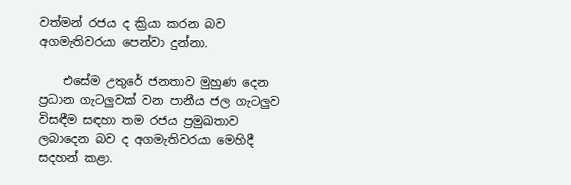වත්මන් රජය ද ක්‍රියා කරන බව අගමැතිවරයා පෙන්වා දුන්නා.

    එසේම උතුරේ ජනතාව මුහුණ දෙන ප්‍රධාන ගැටලුවක් වන පානීය ජල ගැටලුව විසඳීම සඳහා තම රජය ප්‍රමුඛතාව ලබාදෙන බව ද අගමැතිවරයා මෙහිදී සදහන් කළා.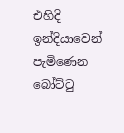එහිදි ඉන්දියාවෙන් පැමිණෙන බෝට්ටු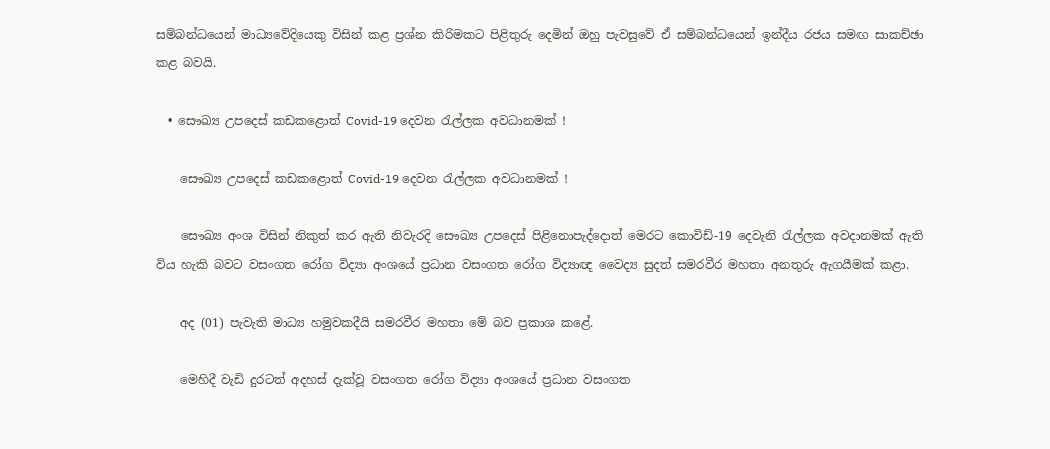සම්බන්ධයෙන් මාධ්‍යවේදියෙකු විසින් කළ ප්‍රශ්න කිරිමකට පිළිතුරු දෙමින් ඔහු පැවසුවේ ඒ සම්බන්ධයෙන් ඉන්දීය රජය සමඟ සාකච්ඡා කළ බවයි.

  • සෞඛ්‍ය උපදෙස් කඩකළොත් Covid-19 දෙවන රැල්ලක අවධානමක් !

    සෞඛ්‍ය උපදෙස් කඩකළොත් Covid-19 දෙවන රැල්ලක අවධානමක් !

    සෞඛ්‍ය අංශ විසින් නිකුත් කර ඇති නිවැරදි සෞඛ්‍ය උපදෙස් පිළිනොපැද්දොත් මෙරට කොවිඩ්-19 දෙවැනි රැල්ලක අවදානමක් ඇති විය හැකි බවට වසංගත රෝග විද්‍යා අංශයේ ප්‍රධාන වසංගත රෝග විද්‍යාඥ වෛද්‍ය සුදත් සමරවීර මහතා අනතුරු ඇගයීමක් කළා.

    අද (01) පැවැති මාධ්‍ය හමුවකදීයි සමරවීර මහතා මේ බව ප්‍රකාශ කළේ.

    මෙහිදී වැඩි දුරටත් අදහස් දැක්වූ වසංගත රෝග විද්‍යා අංශයේ ප්‍රධාන වසංගත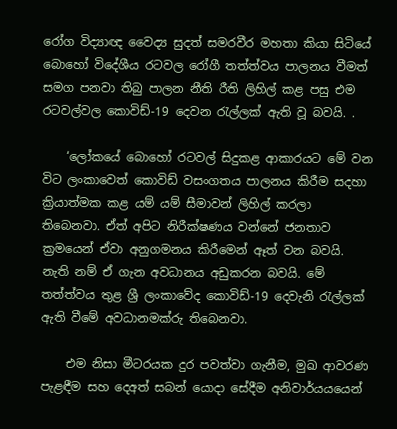රෝග විද්‍යාඥ වෛද්‍ය සුදත් සමරවීර මහතා කියා සිටියේ බොහෝ විදේශීය රටවල රෝගී තත්ත්වය පාලනය වීමත් සමග පනවා තිබු පාලන නීති රීති ලිහිල් කළ පසු එම රටවල්වල කොවිඩ්-19 දෙවන රැල්ලක් ඇති වූ බවයි. .

    ‘ලෝකයේ බොහෝ රටවල් සිදුකළ ආකාරයට මේ වන විට ලංකාවෙත් කොවිඩ් වසංගතය පාලනය කිරීම සදහා ක්‍රියාත්මක කළ යම් යම් සීමාවන් ලිහිල් කරලා තිබෙනවා. ඒත් අපිට නිරීක්ෂණය වන්නේ ජනතාව ක්‍රමයෙන් ඒවා අනුගමනය කිරීමෙන් ඈත් වන බවයි. නැති නම් ඒ ගැන අවධානය අඩුකරන බවයි. මේ තත්ත්වය තුළ ශ්‍රී ලංකාවේද කොවිඩ්-19 දෙවැනි රැල්ලක් ඇති වීමේ අවධානමක්රු තිබෙනවා.

    එම නිසා මීටරයක දුර පවත්වා ගැනීම, මුඛ ආවරණ පැළඳීම සහ දෙඅත් සබන් යොදා සේදීම අනිවාර්යයයෙන්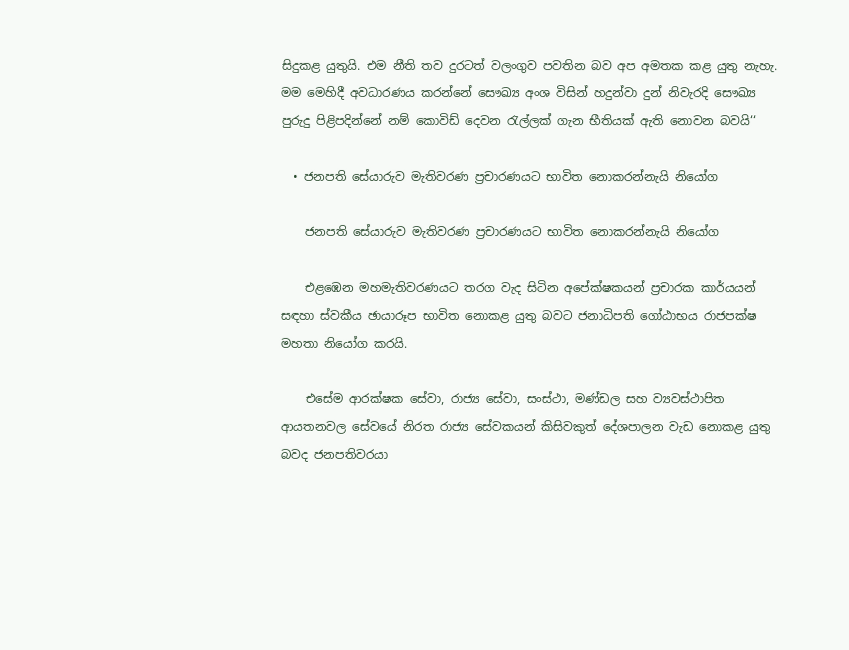සිදුකළ යුතුයි. එම නීති තව දුරටත් වලංගුව පවතින බව අප අමතක කළ යුතු නැහැ. මම මෙහිදී අවධාරණය කරන්නේ සෞඛ්‍ය අංශ විසින් හදුන්වා දුන් නිවැරදි සෞඛ්‍ය පුරුදු පිළිපදින්නේ නම් කොවිඩ් දෙවන රැල්ලක් ගැන භීතියක් ඇති නොවන බවයි‘‘

  • ජනපති සේයාරුව මැතිවරණ ප්‍රචාරණයට භාවිත නොකරන්නැයි නියෝග

    ජනපති සේයාරුව මැතිවරණ ප්‍රචාරණයට භාවිත නොකරන්නැයි නියෝග

    එළඹෙන මහමැතිවරණයට තරග වැද සිටින අපේක්ෂකයන් ප්‍රචාරක කාර්යයන් සඳහා ස්වකීය ඡායාරූප භාවිත නොකළ යුතු බවට ජනාධිපති ගෝඨාභය රාජපක්ෂ මහතා නියෝග කරයි.

    එසේම ආරක්ෂක සේවා, රාජ්‍ය සේවා, සංස්ථා, මණ්ඩල සහ ව්‍යවස්ථාපිත ආයතනවල සේවයේ නිරත රාජ්‍ය සේවකයන් කිසිවකුත් දේශපාලන වැඩ නොකළ යුතු බවද ජනපතිවරයා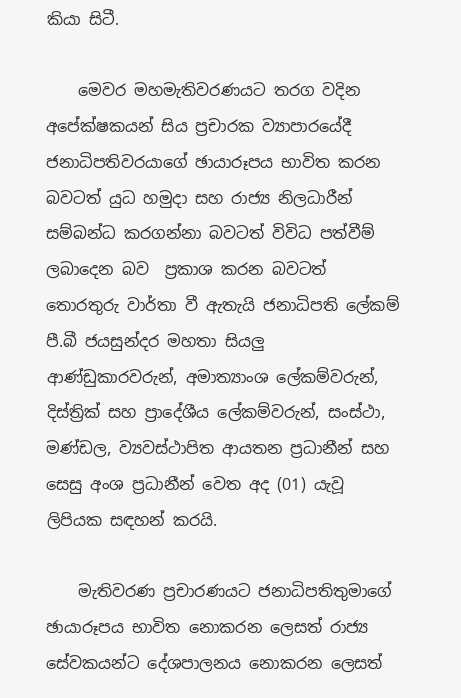කියා සිටී.

    මෙවර මහමැතිවරණයට තරග වදින අපේක්ෂකයන් සිය ප්‍රචාරක ව්‍යාපාරයේදී ජනාධිපතිවරයාගේ ඡායාරූපය භාවිත කරන බවටත් යුධ හමුදා සහ රාජ්‍ය නිලධාරීන් සම්බන්ධ කරගන්නා බවටත් විවිධ පත්වීම් ලබාදෙන බව  ප්‍රකාශ කරන බවටත් තොරතුරු වාර්තා වී ඇතැයි ජනාධිපති ලේකම් පී.බී ජයසුන්දර මහතා සියලු ආණ්ඩුකාරවරුන්, අමාත්‍යාංශ ලේකම්වරුන්, දිස්ත්‍රික් සහ ප්‍රාදේශීය ලේකම්වරුන්, සංස්ථා, මණ්ඩල, ව්‍යවස්ථාපිත ආයතන ප්‍රධානීන් සහ සෙසු අංශ ප්‍රධානීන් වෙත අද (01) යැවූ ලිපියක සඳහන් කරයි.

    මැතිවරණ ප්‍රචාරණයට ජනාධිපතිතුමාගේ ඡායාරූපය භාවිත නොකරන ලෙසත් රාජ්‍ය සේවකයන්ට දේශපාලනය නොකරන ලෙසත්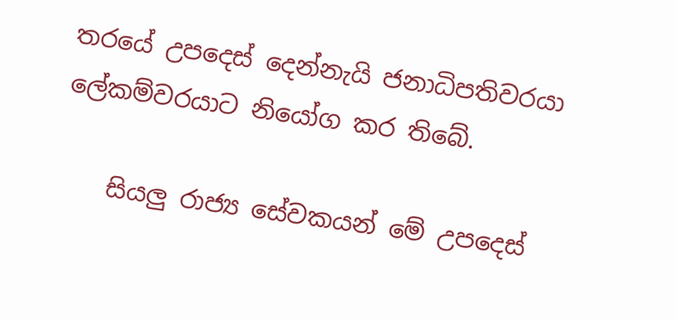තරයේ උපදෙස් දෙන්නැයි ජනාධිපතිවරයා ලේකම්වරයාට නියෝග කර තිබේ.

    සියලු රාජ්‍ය සේවකයන් මේ උපදෙස්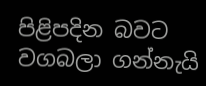පිළිපදින බවට වගබලා ගන්නැයි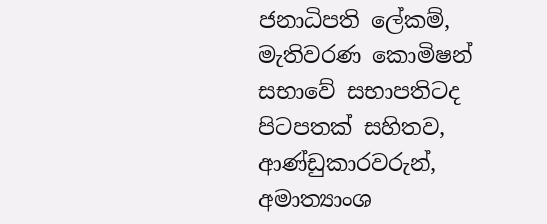ජනාධිපති ලේකම්, මැතිවරණ කොමිෂන් සභාවේ සභාපතිටද පිටපතක් සහිතව, ආණ්ඩුකාරවරුන්, අමාත්‍යාංශ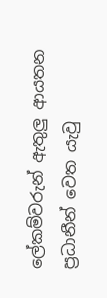ලේකම්වරුන් ඇතුලු ආයතන ප්‍රධානීන් වෙත යැවු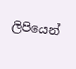ලිපියෙන්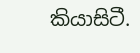කියාසිටී.